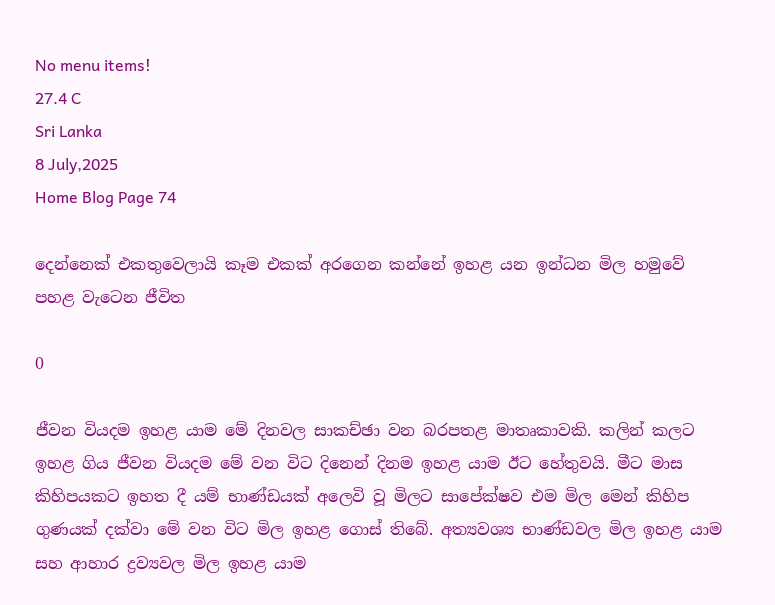No menu items!
27.4 C
Sri Lanka
8 July,2025
Home Blog Page 74

දෙන්නෙක් එකතුවෙලායි කෑම එකක් අරගෙන කන්නේ ඉහළ යන ඉන්ධන මිල හමුවේ
පහළ වැටෙන ජීවිත

0

ජීවන වියදම ඉහළ යාම මේ දිනවල සාකච්ඡා වන බරපතළ මාතෘකාවකි. කලින් කලට ඉහළ ගිය ජීවන වියදම මේ වන විට දිනෙන් දිනම ඉහළ යාම ඊට හේතුවයි. මීට මාස කිහිපයකට ඉහත දී යම් භාණ්ඩයක් අලෙවි වූ මිලට සාපේක්ෂව එම මිල මෙන් කිහිප ගුණයක් දක්වා මේ වන විට මිල ඉහළ ගොස් තිබේ. අත්‍යවශ්‍ය භාණ්ඩවල මිල ඉහළ යාම සහ ආහාර ද්‍රව්‍යවල මිල ඉහළ යාම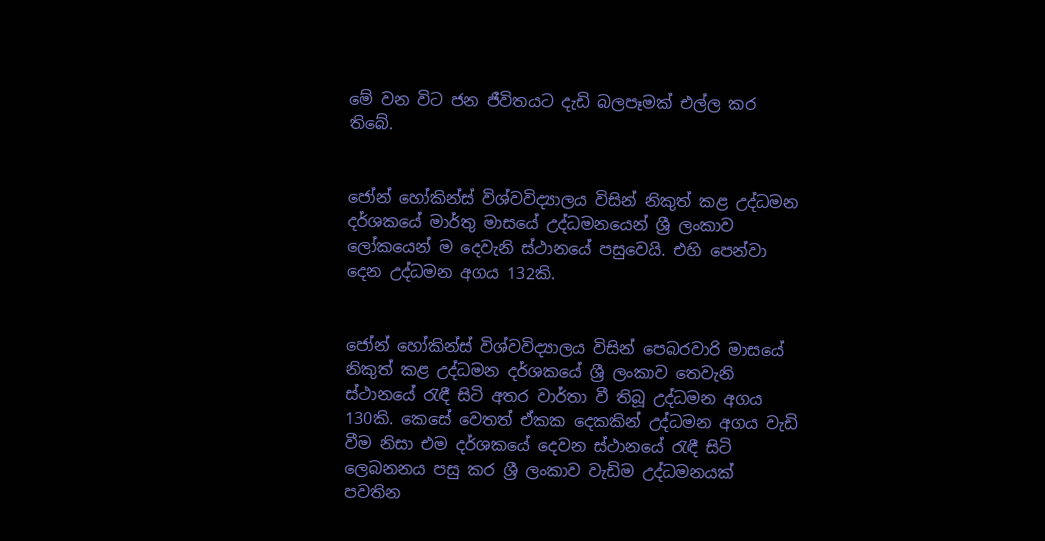මේ වන විට ජන ජීවිතයට දැඩි බලපෑමක් එල්ල කර තිබේ.


ජෝන් හෝකින්ස් විශ්වවිද්‍යාලය විසින් නිකුත් කළ උද්ධමන දර්ශකයේ මාර්තු මාසයේ උද්ධමනයෙන් ශ්‍රී ලංකාව ලෝකයෙන් ම දෙවැනි ස්ථානයේ පසුවෙයි. එහි පෙන්වා දෙන උද්ධමන අගය 132කි.


ජෝන් හෝකින්ස් විශ්වවිද්‍යාලය විසින් පෙබරවාරි මාසයේ නිකුත් කළ උද්ධමන දර්ශකයේ ශ්‍රී ලංකාව තෙවැනි ස්ථානයේ රැඳී සිටි අතර වාර්තා වී තිබූ උද්ධමන අගය 130කි. කෙසේ වෙතත් ඒකක දෙකකින් උද්ධමන අගය වැඩි වීම නිසා එම දර්ශකයේ දෙවන ස්ථානයේ රැඳී සිටි ලෙබනනය පසු කර ශ්‍රී ලංකාව වැඩිම උද්ධමනයක් පවතින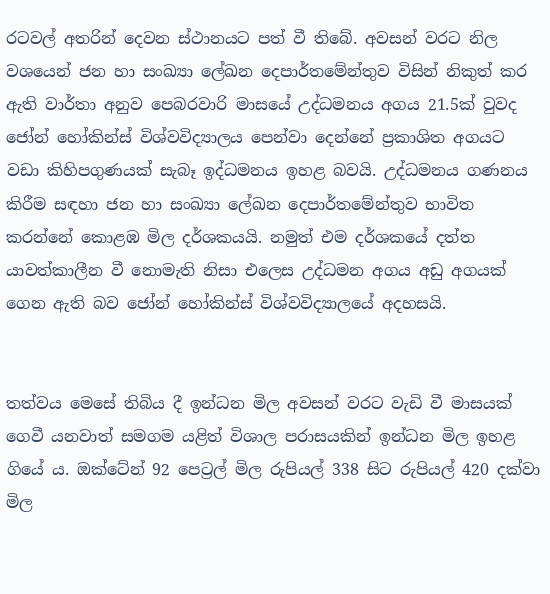රටවල් අතරින් දෙවන ස්ථානයට පත් වී තිබේ. අවසන් වරට නිල වශයෙන් ජන හා සංඛ්‍යා ලේඛන දෙපාර්තමේන්තුව විසින් නිකුත් කර ඇති වාර්තා අනුව පෙබරවාරි මාසයේ උද්ධමනය අගය 21.5ක් වුවද ජෝන් හෝකින්ස් විශ්වවිද්‍යාලය පෙන්වා දෙන්නේ ප්‍රකාශිත අගයට වඩා කිහිපගුණයක් සැබෑ ඉද්ධමනය ඉහළ බවයි. උද්ධමනය ගණනය කිරීම සඳහා ජන හා සංඛ්‍යා ලේඛන දෙපාර්තමේන්තුව භාවිත කරන්නේ කොළඹ මිල දර්ශකයයි. නමුත් එම දර්ශකයේ දත්ත යාවත්කාලීන වී නොමැති නිසා එලෙස උද්ධමන අගය අඩු අගයක් ගෙන ඇති බව ජෝන් හෝකින්ස් විශ්වවිද්‍යාලයේ අදහසයි.


තත්වය මෙසේ තිබිය දී ඉන්ධන මිල අවසන් වරට වැඩි වී මාසයක් ගෙවී යනවාත් සමගම යළිත් විශාල පරාසයකින් ඉන්ධන මිල ඉහළ ගියේ ය. ඔක්ටේන් 92 පෙට්‍රල් මිල රුපියල් 338 සිට රුපියල් 420 දක්වා මිල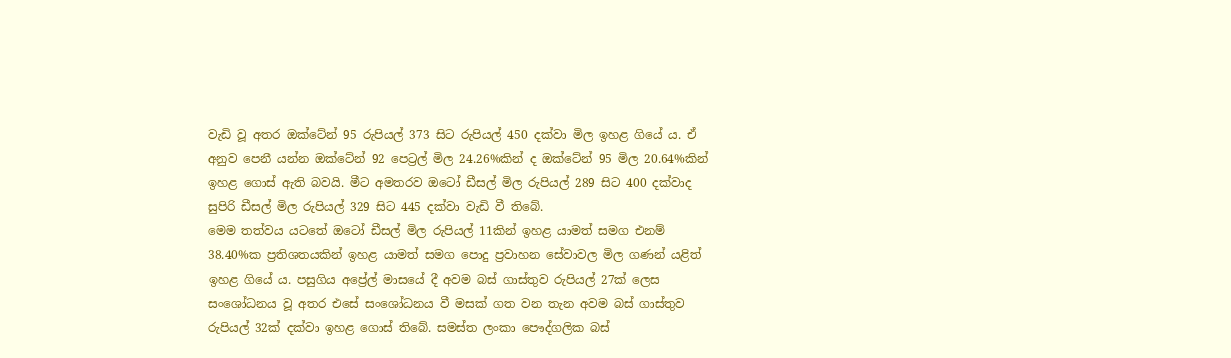වැඩි වූ අතර ඔක්ටේන් 95 රුපියල් 373 සිට රුපියල් 450 දක්වා මිල ඉහළ ගියේ ය. ඒ අනුව පෙනී යන්න ඔක්ටේන් 92 පෙට්‍රල් මිල 24.26%කින් ද ඔක්ටේන් 95 මිල 20.64%කින් ඉහළ ගොස් ඇති බවයි. මීට අමතරව ඔටෝ ඩීසල් මිල රුපියල් 289 සිට 400 දක්වාද සුපිරි ඩීසල් මිල රුපියල් 329 සිට 445 දක්වා වැඩි වී තිබේ.
මෙම තත්වය යටතේ ඔටෝ ඩීසල් මිල රුපියල් 11කින් ඉහළ යාමත් සමග එනම් 38.40%ක ප්‍රතිශතයකින් ඉහළ යාමත් සමග පොදු ප්‍රවාහන සේවාවල මිල ගණන් යළිත් ඉහළ ගියේ ය. පසුගිය අප්‍රේල් මාසයේ දී අවම බස් ගාස්තුව රුපියල් 27ක් ලෙස සංශෝධනය වූ අතර එසේ සංශෝධනය වී මසක් ගත වන තැන අවම බස් ගාස්තුව රුපියල් 32ක් දක්වා ඉහළ ගොස් තිබේ. සමස්ත ලංකා පෞද්ගලික බස්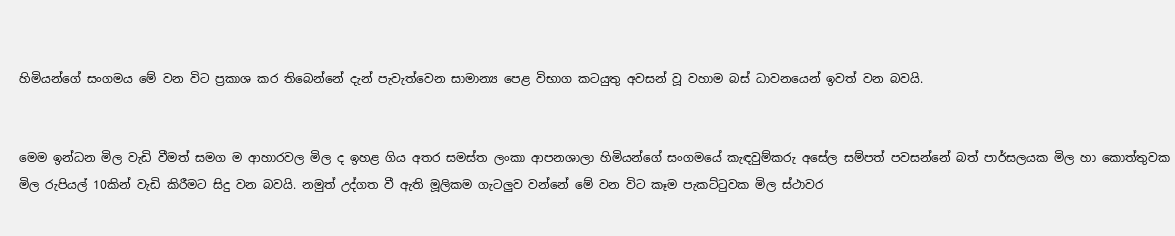හිමියන්ගේ සංගමය මේ වන විට ප්‍රකාශ කර තිබෙන්නේ දැන් පැවැත්වෙන සාමාන්‍ය පෙළ විභාග කටයුතු අවසන් වූ වහාම බස් ධාවනයෙන් ඉවත් වන බවයි.


මෙම ඉන්ධන මිල වැඩි වීමත් සමග ම ආහාරවල මිල ද ඉහළ ගිය අතර සමස්ත ලංකා ආපනශාලා හිමියන්ගේ සංගමයේ කැඳවුම්කරු අසේල සම්පත් පවසන්නේ බත් පාර්සලයක මිල හා කොත්තුවක මිල රුපියල් 10කින් වැඩි කිරීමට සිදු වන බවයි. නමුත් උද්ගත වී ඇති මූලිකම ගැටලුව වන්නේ මේ වන විට කෑම පැකට්ටුවක මිල ස්ථාවර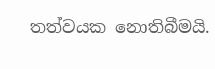තත්වයක නොතිබීමයි.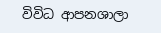විවිධ ආපනශාලා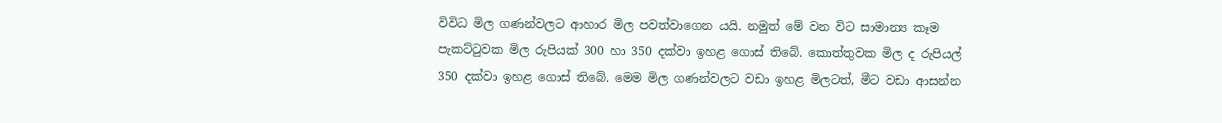විවිධ මිල ගණන්වලට ආහාර මිල පවත්වාගෙන යයි. නමුත් මේ වන විට සාමාන්‍ය කෑම පැකට්ටුවක මිල රුපියක් 300 හා 350 දක්වා ඉහළ ගොස් තිබේ. කොත්තුවක මිල ද රුපියල් 350 දක්වා ඉහළ ගොස් තිබේ. මෙම මිල ගණන්වලට වඩා ඉහළ මිලටත්, මීට වඩා ආසන්න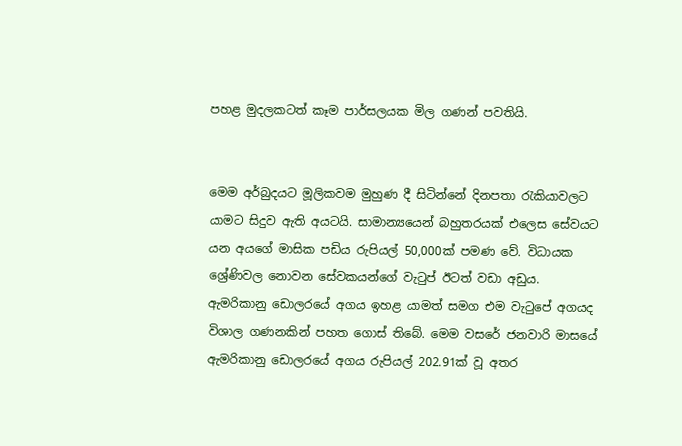පහළ මුදලකටත් කෑම පාර්සලයක මිල ගණන් පවතියි.


මෙම අර්බුදයට මූලිකවම මුහුණ දී සිටින්නේ දිනපතා රැකියාවලට යාමට සිදුව ඇති අයටයි. සාමාන්‍යයෙන් බහුතරයක් එලෙස සේවයට යන අයගේ මාසික පඩිය රුපියල් 50,000ක් පමණ වේ. විධායක ශ්‍රේණිවල නොවන සේවකයන්ගේ වැටුප් ඊටත් වඩා අඩුය. ඇමරිකානු ඩොලරයේ අගය ඉහළ යාමත් සමග එම වැටුපේ අගයද විශාල ගණනකින් පහත ගොස් තිබේ. මෙම වසරේ ජනවාරි මාසයේ ඇමරිකානු ඩොලරයේ අගය රුපියල් 202.91ක් වූ අතර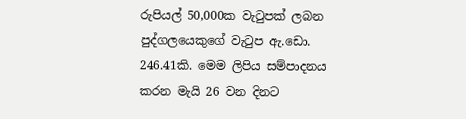රුපියල් 50,000ක වැටුපක් ලබන පුද්ගලයෙකුගේ වැටුප ඇ.ඩො. 246.41කි. මෙම ලිපිය සම්පාදනය කරන මැයි 26 වන දිනට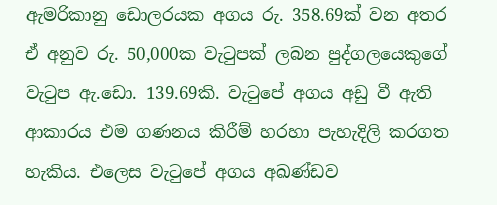ඇමරිකානු ඩොලරයක අගය රු. 358.69ක් වන අතර ඒ අනුව රු. 50,000ක වැටුපක් ලබන පුද්ගලයෙකුගේ වැටුප ඇ.ඩො. 139.69කි. වැටුපේ අගය අඩු වී ඇති ආකාරය එම ගණනය කිරීම් හරහා පැහැදිලි කරගත හැකිය. එලෙස වැටුපේ අගය අඛණ්ඩව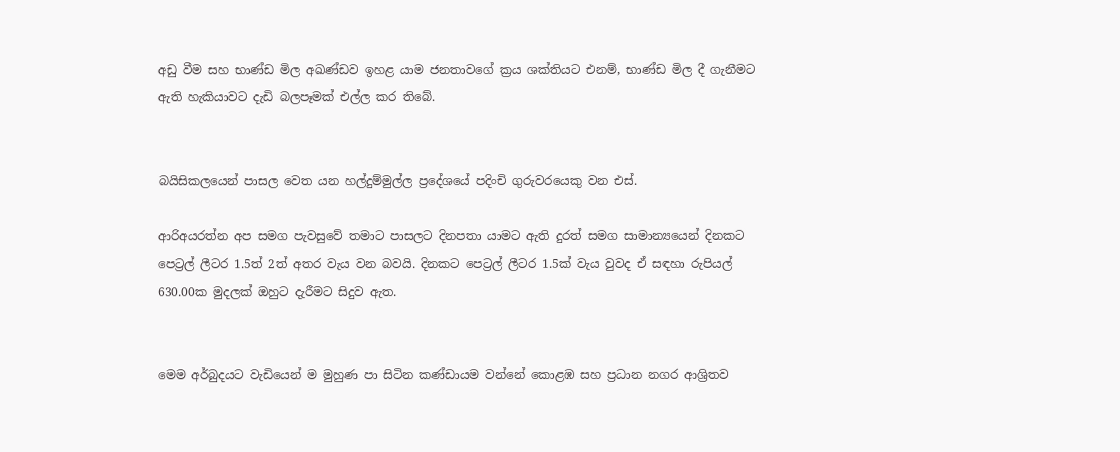අඩු වීම සහ භාණ්ඩ මිල අඛණ්ඩව ඉහළ යාම ජනතාවගේ ක්‍රය ශක්තියට එනම්, භාණ්ඩ මිල දී ගැනීමට ඇති හැකියාවට දැඩි බලපෑමක් එල්ල කර තිබේ.


බයිසිකලයෙන් පාසල වෙත යන හල්දුම්මුල්ල ප්‍රදේශයේ පදිංචි ගුරුවරයෙකු වන එස්.

ආරිඅයරත්න අප සමග පැවසුවේ තමාට පාසලට දිනපතා යාමට ඇති දුරත් සමග සාමාන්‍යයෙන් දිනකට පෙට්‍රල් ලීටර 1.5ත් 2ත් අතර වැය වන බවයි. දිනකට පෙට්‍රල් ලීටර 1.5ක් වැය වුවද ඒ සඳහා රුපියල් 630.00ක මුදලක් ඔහුට දැරීමට සිදුව ඇත.


මෙම අර්බුදයට වැඩියෙන් ම මුහුණ පා සිටින කණ්ඩායම වන්නේ කොළඹ සහ ප්‍රධාන නගර ආශ්‍රිතව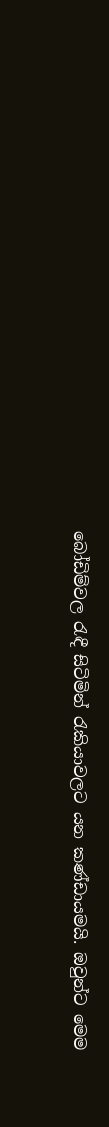බෝඩිම්වල රැඳී සිටිමින් රැකියාවලට යන කණ්ඩායමයි. ඔවුන්ට මෙම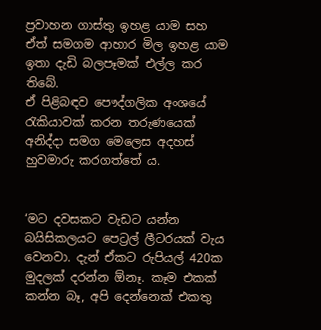ප්‍රවාහන ගාස්තු ඉහළ යාම සහ ඒත් සමගම ආහාර මිල ඉහළ යාම ඉතා දැඩි බලපෑමක් එල්ල කර තිබේ.
ඒ පිළිබඳව පෞද්ගලික අංශයේ රැකියාවක් කරන තරුණයෙක් අනිද්දා සමග මෙලෙස අදහස් හුවමාරු කරගත්තේ ය.


‘මට දවසකට වැඩට යන්න බයිසිකලයට පෙට්‍රල් ලීටරයක් වැය වෙනවා. දැන් ඒකට රුපියල් 420ක මුදලක් දරන්න ඕනෑ. කෑම එකක් කන්න බෑ, අපි දෙන්නෙක් එකතු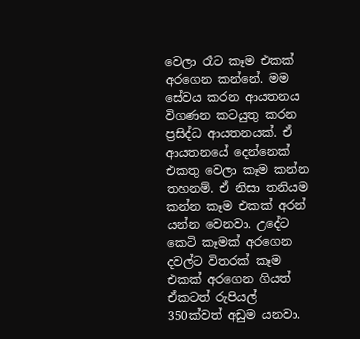වෙලා රෑට කෑම එකක් අරගෙන කන්නේ. මම සේවය කරන ආයතනය විගණන කටයුතු කරන ප්‍රසිද්ධ ආයතනයක්. ඒ ආයතනයේ දෙන්නෙක් එකතු වෙලා කෑම කන්න තහනම්. ඒ නිසා තනියම කන්න කෑම එකක් අරන් යන්න වෙනවා. උදේට කෙටි කෑමක් අරගෙන දවල්ට විතරක් කෑම එකක් අරගෙන ගියත් ඒකටත් රුපියල් 350ක්වත් අඩුම යනවා.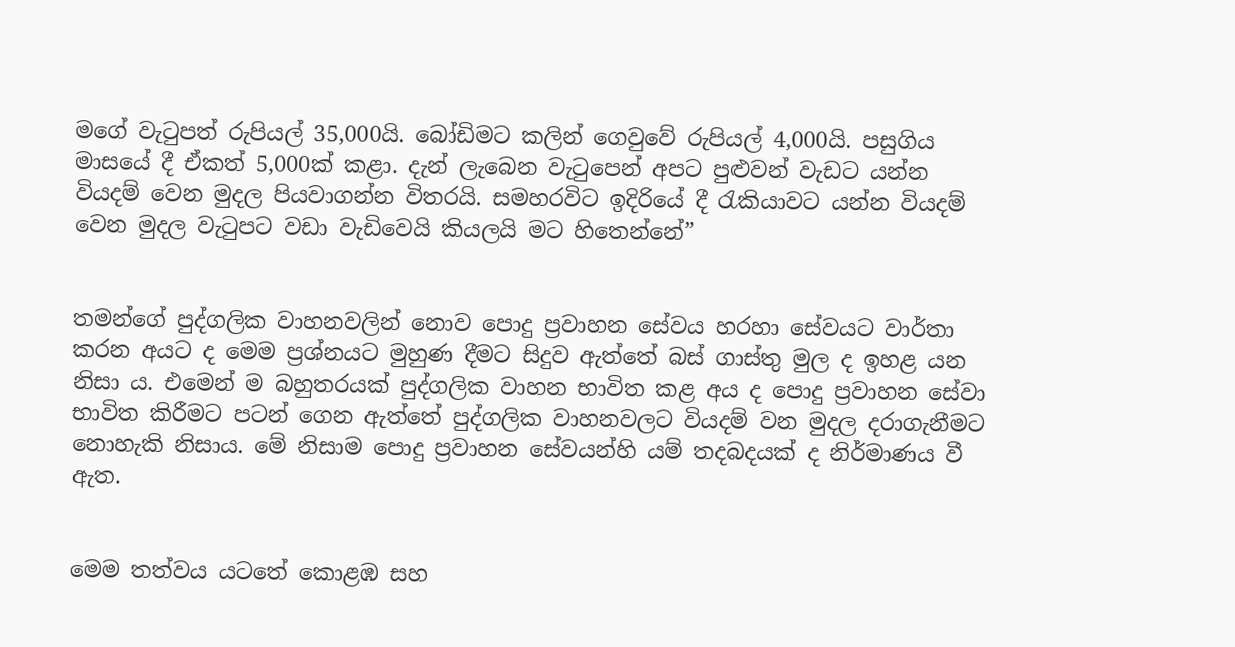මගේ වැටුපත් රුපියල් 35,000යි. බෝඩිමට කලින් ගෙවුවේ රුපියල් 4,000යි. පසුගිය මාසයේ දී ඒකත් 5,000ක් කළා. දැන් ලැබෙන වැටුපෙන් අපට පුළුවන් වැඩට යන්න වියදම් වෙන මුදල පියවාගන්න විතරයි. සමහරවිට ඉදිරියේ දී රැකියාවට යන්න වියදම් වෙන මුදල වැටුපට වඩා වැඩිවෙයි කියලයි මට හිතෙන්නේ”


තමන්ගේ පුද්ගලික වාහනවලින් නොව පොදු ප්‍රවාහන සේවය හරහා සේවයට වාර්තා කරන අයට ද මෙම ප්‍රශ්නයට මුහුණ දීමට සිදුව ඇත්තේ බස් ගාස්තු මුල ද ඉහළ යන නිසා ය. එමෙන් ම බහුතරයක් පුද්ගලික වාහන භාවිත කළ අය ද පොදු ප්‍රවාහන සේවා භාවිත කිරීමට පටන් ගෙන ඇත්තේ පුද්ගලික වාහනවලට වියදම් වන මුදල දරාගැනීමට නොහැකි නිසාය. මේ නිසාම පොදු ප්‍රවාහන සේවයන්හි යම් තදබදයක් ද නිර්මාණය වී ඇත.


මෙම තත්වය යටතේ කොළඹ සහ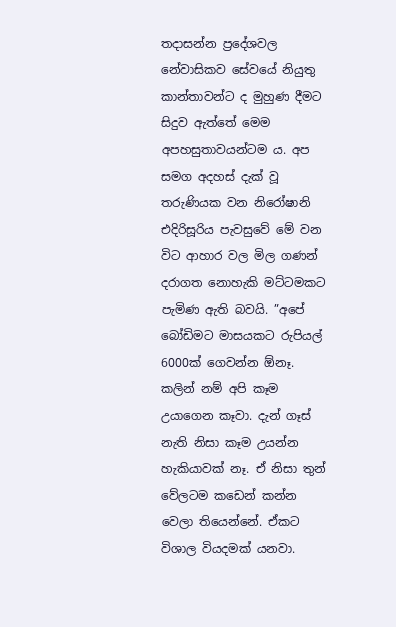තදාසන්න ප්‍රදේශවල නේවාසිකව සේවයේ නියුතු කාන්තාවන්ට ද මුහුණ දීමට සිදුව ඇත්තේ මෙම අපහසුතාවයන්ටම ය. අප සමග අදහස් දැක් වූ තරුණියක වන නිරෝෂානි එදිරිසූරිය පැවසුවේ මේ වන විට ආහාර වල මිල ගණන් දරාගත නොහැකි මට්ටමකට පැමිණ ඇති බවයි. ”අපේ බෝඩිමට මාසයකට රුපියල් 6000ක් ගෙවන්න ඕනෑ. කලින් නම් අපි කෑම උයාගෙන කෑවා. දැන් ගෑස් නැති නිසා කෑම උයන්න හැකියාවක් නෑ. ඒ නිසා තුන් වේලටම කඩෙන් කන්න වෙලා තියෙන්නේ. ඒකට විශාල වියදමක් යනවා.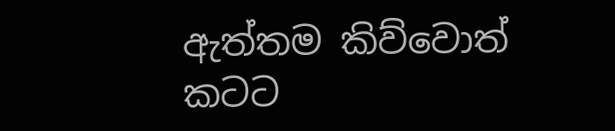ඇත්තම කිව්වොත් කටට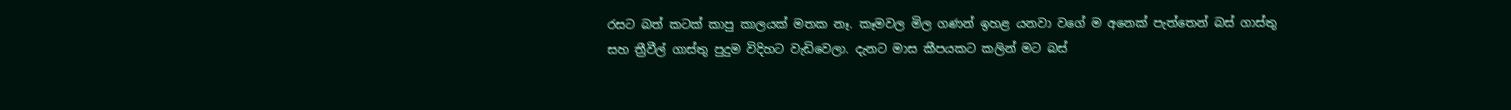රසට බත් කටක් කාපු කාලයක් මතක නෑ. කෑමවල මිල ගණන් ඉහළ යනවා වගේ ම අනෙක් පැත්තෙන් බස් ගාස්තු සහ ත්‍රීවීල් ගාස්තු පුදුම විදිහට වැඩිවෙලා. දැනට මාස කීපයකට කලින් මට බස්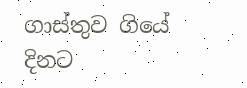ගාස්තුව ගියේ දිනට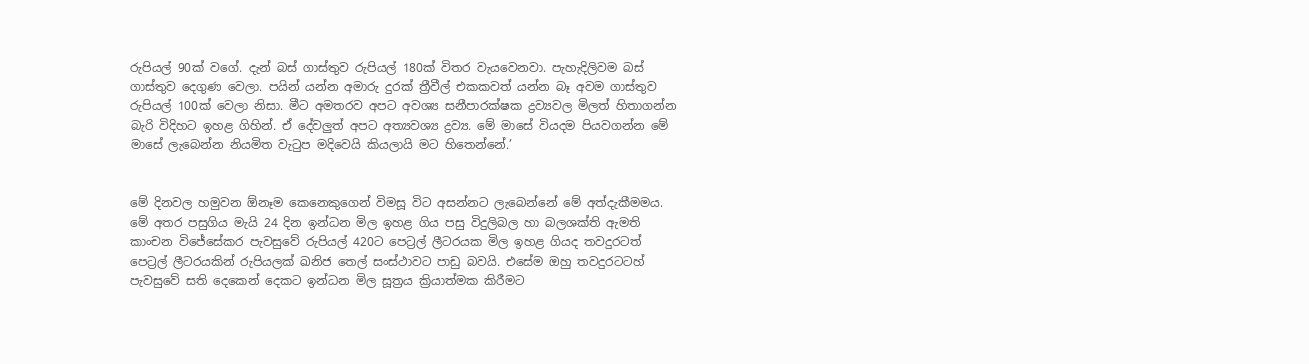රුපියල් 90ක් වගේ. දැන් බස් ගාස්තුව රුපියල් 180ක් විතර වැයවෙනවා. පැහැදිලිවම බස් ගාස්තුව දෙගුණ වෙලා. පයින් යන්න අමාරු දුරක් ත්‍රීවීල් එකකවත් යන්න බෑ අවම ගාස්තුව රුපියල් 100ක් වෙලා නිසා. මීට අමතරව අපට අවශ්‍ය සනීපාරක්ෂක ද්‍රව්‍යවල මිලත් හිතාගන්න බැරි විදිහට ඉහළ ගිහින්. ඒ දේවලුත් අපට අත්‍යවශ්‍ය ද්‍රව්‍ය. මේ මාසේ වියදම පියවගන්න මේ මාසේ ලැබෙන්න නියමිත වැටුප මදිවෙයි කියලායි මට හිතෙන්නේ.’


මේ දිනවල හමුවන ඕනෑම කෙනෙකුගෙන් විමසූ විට අසන්නට ලැබෙන්නේ මේ අත්දැකීමමය. මේ අතර පසුගිය මැයි 24 දින ඉන්ධන මිල ඉහළ ගිය පසු විදුලිබල හා බලශක්ති ඇමති කාංචන විජේසේකර පැවසුවේ රුපියල් 420ට පෙට්‍රල් ලීටරයක මිල ඉහළ ගියද තවදුරටත් පෙට්‍රල් ලීටරයකින් රුපියලක් ඛනිජ තෙල් සංස්ථාවට පාඩු බවයි. එසේම ඔහු තවදුරටටහ් පැවසුවේ සති දෙකෙන් දෙකට ඉන්ධන මිල සූත්‍රය ක්‍රියාත්මක කිරීමට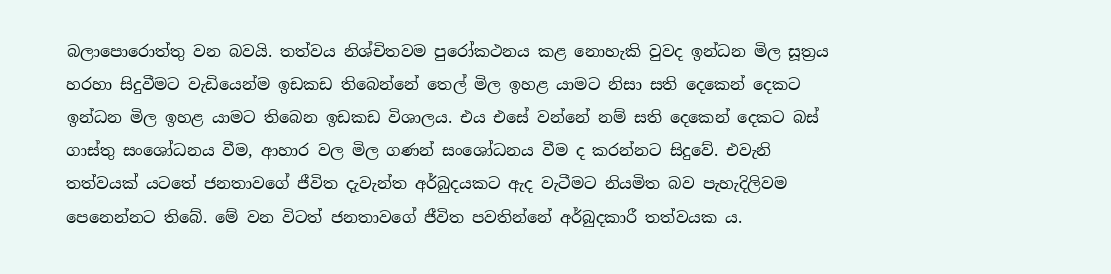බලාපොරොත්තු වන බවයි. තත්වය නිශ්චිතවම පුරෝකථනය කළ නොහැකි වුවද ඉන්ධන මිල සූත්‍රය හරහා සිදුවීමට වැඩියෙන්ම ඉඩකඩ තිබෙන්නේ තෙල් මිල ඉහළ යාමට නිසා සති දෙකෙන් දෙකට ඉන්ධන මිල ඉහළ යාමට තිබෙන ඉඩකඩ විශාලය. එය එසේ වන්නේ නම් සති දෙකෙන් දෙකට බස් ගාස්තු සංශෝධනය වීම, ආහාර වල මිල ගණන් සංශෝධනය වීම ද කරන්නට සිදුවේ. එවැනි තත්වයක් යටතේ ජනතාවගේ ජීවිත දැවැන්ත අර්බුදයකට ඇද වැටීමට නියමිත බව පැහැදිලිවම පෙනෙන්නට තිබේ. මේ වන විටත් ජනතාවගේ ජීවිත පවතින්නේ අර්බුදකාරී තත්වයක ය.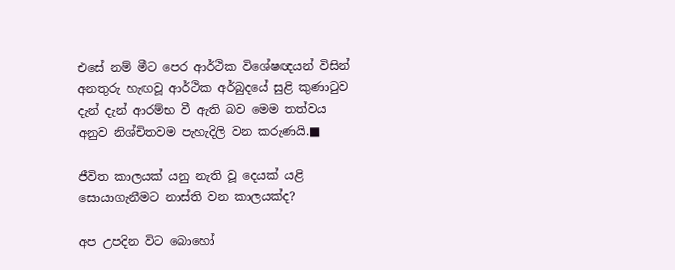එසේ නම් මීට පෙර ආර්ථික විශේෂඥයන් විසින් අනතුරු හැඟවූ ආර්ථික අර්බුදයේ සුළි කුණාටුව දැන් දැන් ආරම්භ වී ඇති බව මෙම තත්වය අනුව නිශ්චිතවම පැහැදිලි වන කරුණයි.■

ජීවිත කාලයක් යනු නැති වූ දෙයක් යළි සොයාගැනීමට නාස්ති වන කාලයක්ද?

අප උපදින විට බොහෝ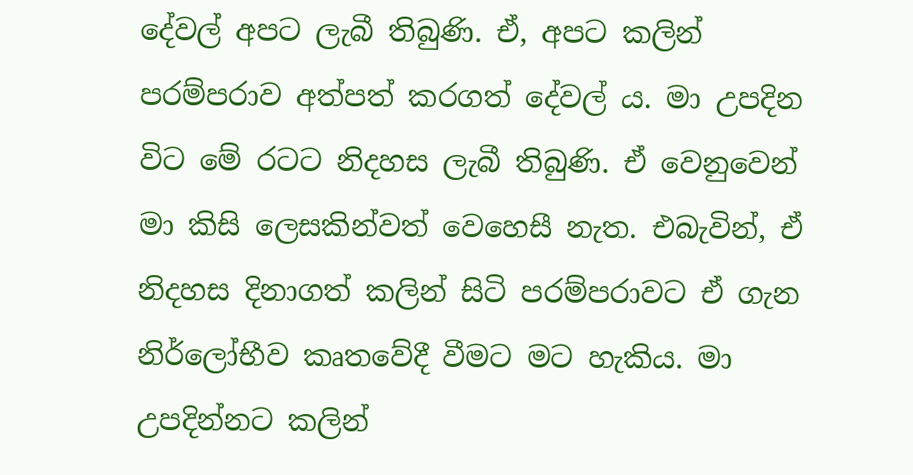දේවල් අපට ලැබී තිබුණි. ඒ, අපට කලින් පරම්පරාව අත්පත් කරගත් දේවල් ය. මා උපදින විට මේ රටට නිදහස ලැබී තිබුණි. ඒ වෙනුවෙන් මා කිසි ලෙසකින්වත් වෙහෙසී නැත. එබැවින්, ඒ නිදහස දිනාගත් කලින් සිටි පරම්පරාවට ඒ ගැන නිර්ලෝභීව කෘතවේදී වීමට මට හැකිය. මා උපදින්නට කලින්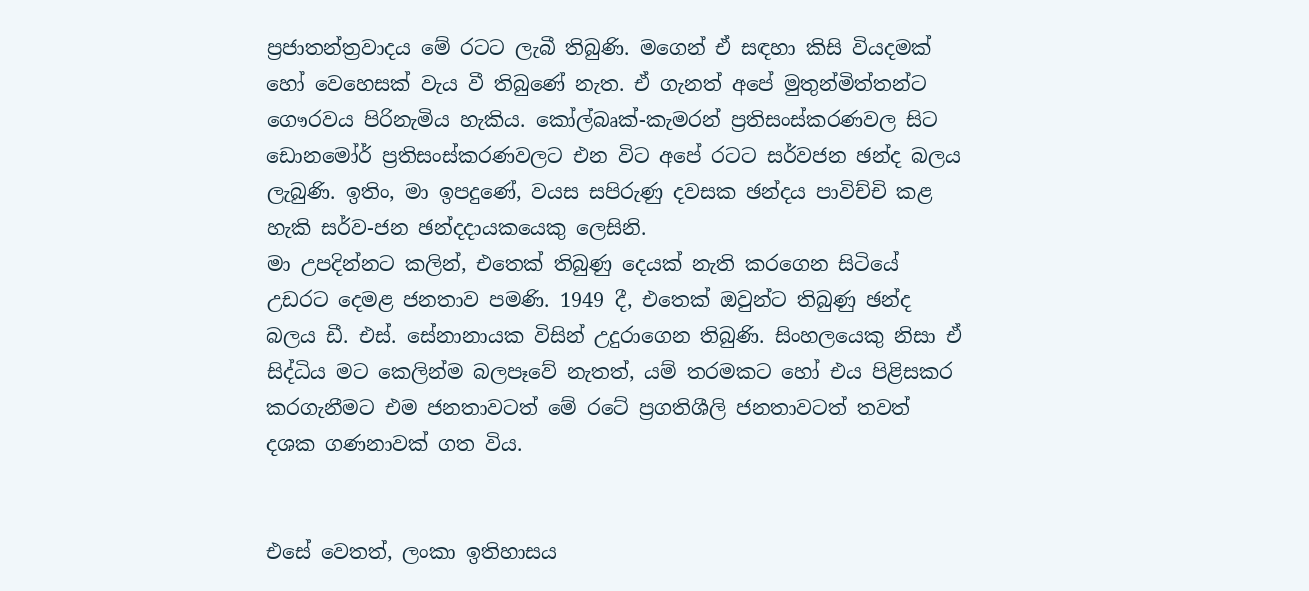ප්‍රජාතන්ත්‍රවාදය මේ රටට ලැබී තිබුණි. මගෙන් ඒ සඳහා කිසි වියදමක් හෝ වෙහෙසක් වැය වී තිබුණේ නැත. ඒ ගැනත් අපේ මුතුන්මිත්තන්ට ගෞරවය පිරිනැමිය හැකිය. කෝල්බෘක්-කැමරන් ප්‍රතිසංස්කරණවල සිට ඩොනමෝර් ප්‍රතිසංස්කරණවලට එන විට අපේ රටට සර්වජන ඡන්ද බලය ලැබුණි. ඉතිං, මා ඉපදුණේ, වයස සපිරුණු දවසක ඡන්දය පාවිච්චි කළ හැකි සර්ව-ජන ඡන්දදායකයෙකු ලෙසිනි.
මා උපදින්නට කලින්, එතෙක් තිබුණු දෙයක් නැති කරගෙන සිටියේ උඩරට දෙමළ ජනතාව පමණි. 1949 දී, එතෙක් ඔවුන්ට තිබුණු ඡන්ද බලය ඩී. එස්. සේනානායක විසින් උදුරාගෙන තිබුණි. සිංහලයෙකු නිසා ඒ සිද්ධිය මට කෙලින්ම බලපෑවේ නැතත්, යම් තරමකට හෝ එය පිළිසකර කරගැනීමට එම ජනතාවටත් මේ රටේ ප්‍රගතිශීලි ජනතාවටත් තවත් දශක ගණනාවක් ගත විය.


එසේ වෙතත්, ලංකා ඉතිහාසය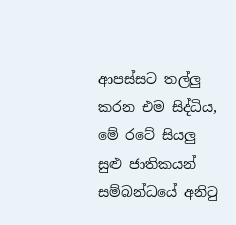ආපස්සට තල්ලු කරන එම සිද්ධිය, මේ රටේ සියලු සුළු ජාතිකයන් සම්බන්ධයේ අනිටු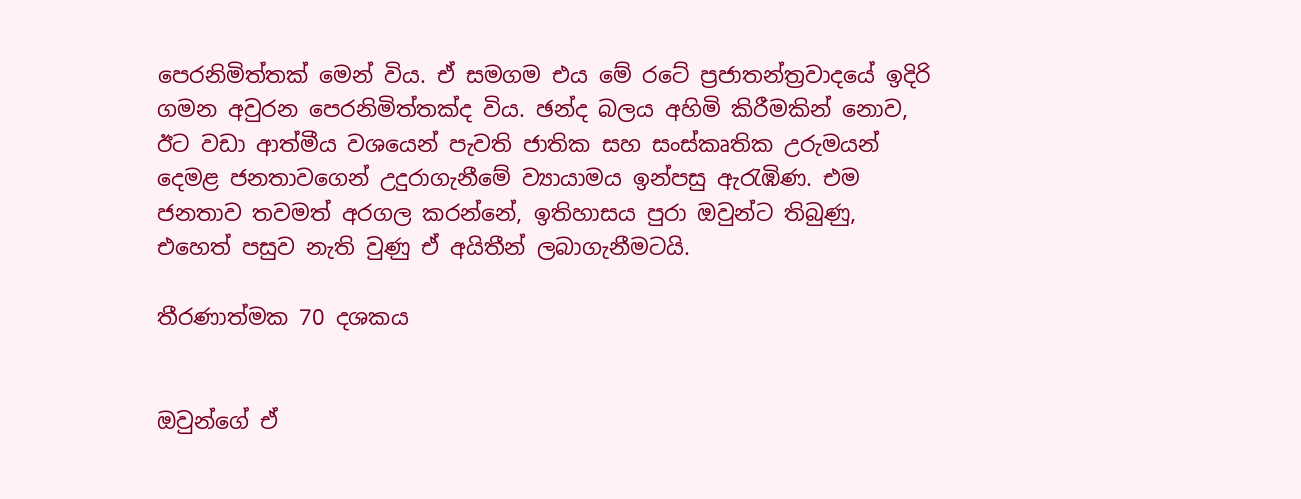පෙරනිමිත්තක් මෙන් විය. ඒ සමගම එය මේ රටේ ප්‍රජාතන්ත්‍රවාදයේ ඉදිරි ගමන අවුරන පෙරනිමිත්තක්ද විය. ඡන්ද බලය අහිමි කිරීමකින් නොව, ඊට වඩා ආත්මීය වශයෙන් පැවති ජාතික සහ සංස්කෘතික උරුමයන් දෙමළ ජනතාවගෙන් උදුරාගැනීමේ ව්‍යායාමය ඉන්පසු ඇරැඹිණ. එම ජනතාව තවමත් අරගල කරන්නේ, ඉතිහාසය පුරා ඔවුන්ට තිබුණු, එහෙත් පසුව නැති වුණු ඒ අයිතීන් ලබාගැනීමටයි.

තීරණාත්මක 70 දශකය


ඔවුන්ගේ ඒ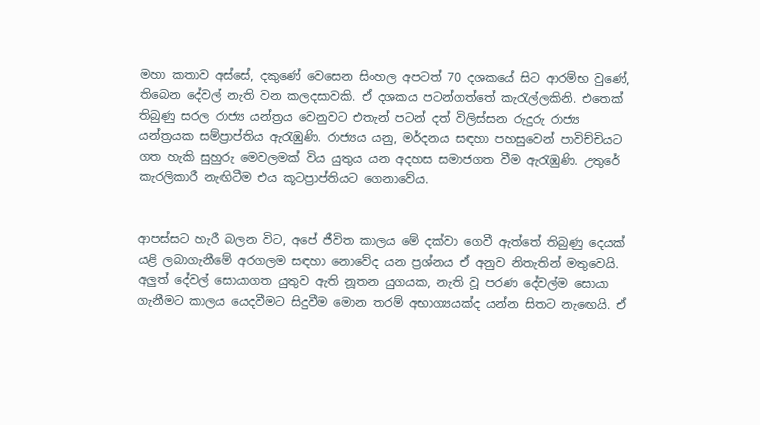මහා කතාව අස්සේ, දකුණේ වෙසෙන සිංහල අපටත් 70 දශකයේ සිට ආරම්භ වුණේ, තිබෙන දේවල් නැති වන කලදසාවකි. ඒ දශකය පටන්ගත්තේ කැරැල්ලකිනි. එතෙක් තිබුණු සරල රාජ්‍ය යන්ත්‍රය වෙනුවට එතැන් පටන් දත් විලිස්සන රුදුරු රාජ්‍ය යන්ත්‍රයක සම්ප්‍රාප්තිය ඇරැඹුණි. රාජ්‍යය යනු, මර්දනය සඳහා පහසුවෙන් පාවිච්චියට ගත හැකි සුහුරු මෙවලමක් විය යුතුය යන අදහස සමාජගත වීම ඇරැඹුණි. උතුරේ කැරලිකාරී නැඟිටීම එය කූටප්‍රාප්තියට ගෙනාවේය.


ආපස්සට හැරී බලන විට, අපේ ජීවිත කාලය මේ දක්වා ගෙවී ඇත්තේ තිබුණු දෙයක් යළි ලබාගැනීමේ අරගලම සඳහා නොවේද යන ප්‍රශ්නය ඒ අනුව නිතැතින් මතුවෙයි. අලුත් දේවල් සොයාගත යුතුව ඇති නූතන යුගයක, නැති වූ පරණ දේවල්ම සොයා ගැනීමට කාලය යෙදවීමට සිදුවීම මොන තරම් අභාග්‍යයක්ද යන්න සිතට නැඟෙයි. ඒ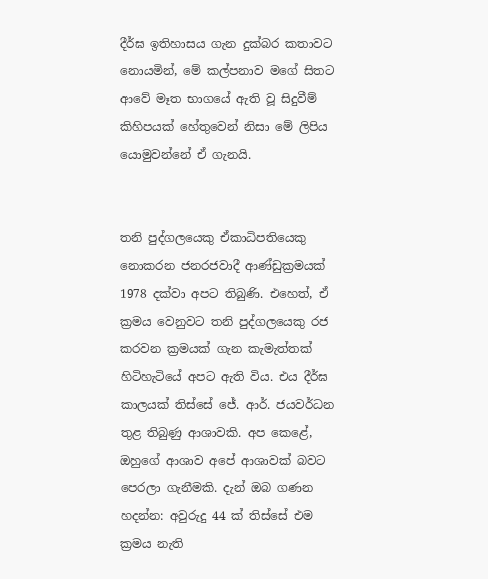දීර්ඝ ඉතිහාසය ගැන දුක්බර කතාවට නොයමින්, මේ කල්පනාව මගේ සිතට ආවේ මෑත භාගයේ ඇති වූ සිදුවීම් කිහිපයක් හේතුවෙන් නිසා මේ ලිපිය යොමුවන්නේ ඒ ගැනයි.


තනි පුද්ගලයෙකු ඒකාධිපතියෙකු නොකරන ජනරජවාදී ආණ්ඩුක්‍රමයක් 1978 දක්වා අපට තිබුණි. එහෙත්, ඒ ක්‍රමය වෙනුවට තනි පුද්ගලයෙකු රජ කරවන ක්‍රමයක් ගැන කැමැත්තක් හිටිහැටියේ අපට ඇති විය. එය දීර්ඝ කාලයක් තිස්සේ ජේ. ආර්. ජයවර්ධන තුළ තිබුණු ආශාවකි. අප කෙළේ, ඔහුගේ ආශාව අපේ ආශාවක් බවට පෙරලා ගැනීමකි. දැන් ඔබ ගණන හදන්න: අවුරුදු 44 ක් තිස්සේ එම ක්‍රමය නැති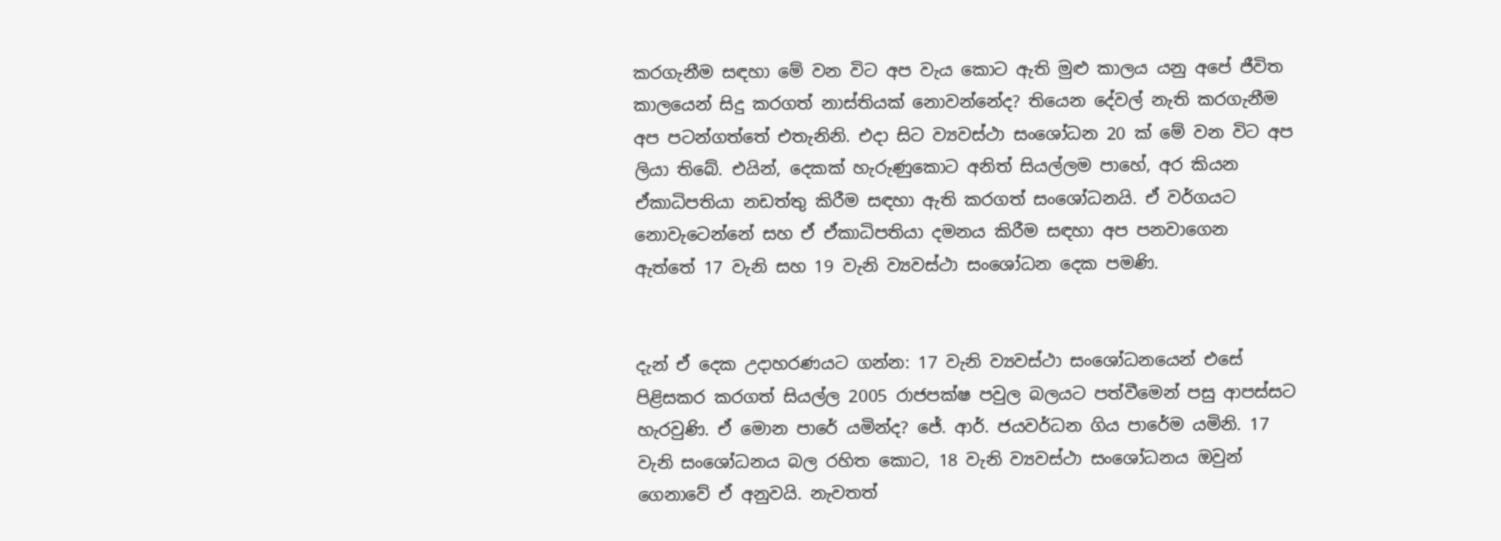කරගැනීම සඳහා මේ වන විට අප වැය කොට ඇති මුළු කාලය යනු අපේ ජීවිත කාලයෙන් සිදු කරගත් නාස්තියක් නොවන්නේද? තියෙන දේවල් නැති කරගැනීම අප පටන්ගත්තේ එතැනිනි. එදා සිට ව්‍යවස්ථා සංශෝධන 20 ක් මේ වන විට අප ලියා තිබේ. එයින්, දෙකක් හැරුණුකොට අනිත් සියල්ලම පාහේ, අර කියන ඒකාධිපතියා නඩත්තු කිරීම සඳහා ඇති කරගත් සංශෝධනයි. ඒ වර්ගයට නොවැටෙන්නේ සහ ඒ ඒකාධිපතියා දමනය කිරීම සඳහා අප පනවාගෙන ඇත්තේ 17 වැනි සහ 19 වැනි ව්‍යවස්ථා සංශෝධන දෙක පමණි.


දැන් ඒ දෙක උදාහරණයට ගන්න: 17 වැනි ව්‍යවස්ථා සංශෝධනයෙන් එසේ පිළිසකර කරගත් සියල්ල 2005 රාජපක්ෂ පවුල බලයට පත්වීමෙන් පසු ආපස්සට හැරවුණි. ඒ මොන පාරේ යමින්ද? ජේ. ආර්. ජයවර්ධන ගිය පාරේම යමිනි. 17 වැනි සංශෝධනය බල රහිත කොට, 18 වැනි ව්‍යවස්ථා සංශෝධනය ඔවුන් ගෙනාවේ ඒ අනුවයි. නැවතත්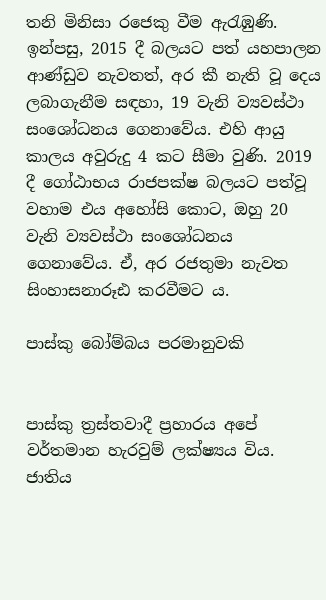තනි මිනිසා රජෙකු වීම ඇරැඹුණි. ඉන්පසු, 2015 දී බලයට පත් යහපාලන ආණ්ඩුව නැවතත්, අර කී නැති වූ දෙය ලබාගැනීම සඳහා, 19 වැනි ව්‍යවස්ථා සංශෝධනය ගෙනාවේය. එහි ආයු කාලය අවුරුදු 4 කට සීමා වුණි. 2019 දී ගෝඨාභය රාජපක්ෂ බලයට පත්වූ වහාම එය අහෝසි කොට, ඔහු 20 වැනි ව්‍යවස්ථා සංශෝධනය ගෙනාවේය. ඒ, අර රජතුමා නැවත සිංහාසනාරූඪ කරවීමට ය.

පාස්කු බෝම්බය පරමානුවකි


පාස්කු ත්‍රස්තවාදී ප්‍රහාරය අපේ වර්තමාන හැරවුම් ලක්ෂ්‍යය විය. ජාතිය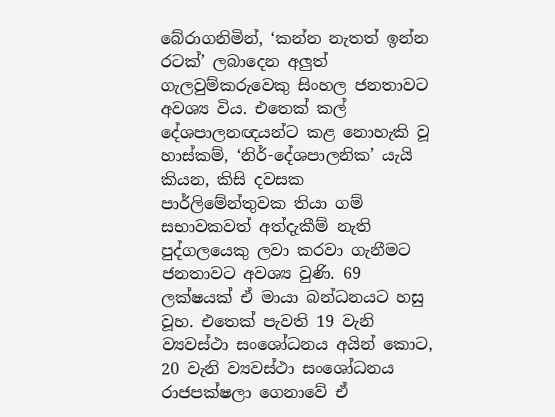බේරාගනිමින්, ‘කන්න නැතත් ඉන්න රටක්’ ලබාදෙන අලුත් ගැලවුම්කරුවෙකු සිංහල ජනතාවට අවශ්‍ය විය. එතෙක් කල් දේශපාලනඥයන්ට කළ නොහැකි වූ හාස්කම්, ‘නිර්-දේශපාලනික’ යැයි කියන, කිසි දවසක පාර්ලිමේන්තුවක තියා ගම් සභාවකවත් අත්දැකීම් නැති පුද්ගලයෙකු ලවා කරවා ගැනීමට ජනතාවට අවශ්‍ය වුණි. 69 ලක්ෂයක් ඒ මායා බන්ධනයට හසු වූහ. එතෙක් පැවති 19 වැනි ව්‍යවස්ථා සංශෝධනය අයින් කොට, 20 වැනි ව්‍යවස්ථා සංශෝධනය රාජපක්ෂලා ගෙනාවේ ඒ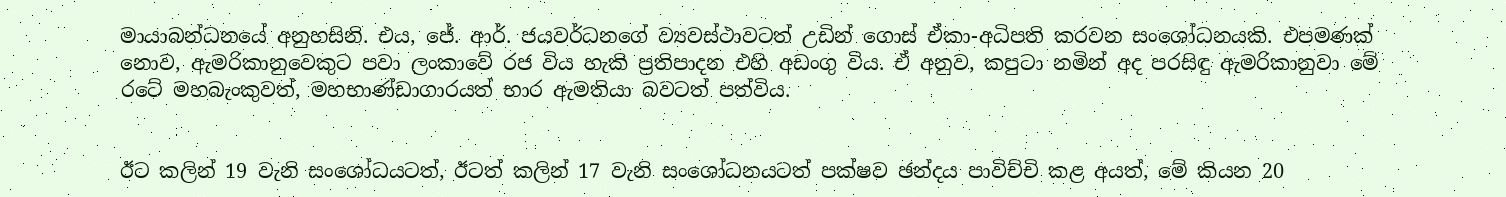මායාබන්ධනයේ අනුහසිනි. එය, ජේ. ආර්. ජයවර්ධනගේ ව්‍යවස්ථාවටත් උඩින් ගොස් ඒකා-අධිපති කරවන සංශෝධනයකි. එපමණක් නොව, ඇමරිකානුවෙකුට පවා ලංකාවේ රජ විය හැකි ප්‍රතිපාදන එහි අඩංගු විය. ඒ අනුව, කපුටා නමින් අද පරසිඳු ඇමරිකානුවා මේ රටේ මහබැංකුවත්, මහභාණ්ඩාගාරයත් භාර ඇමතියා බවටත් පත්විය.


ඊට කලින් 19 වැනි සංශෝධයටත්, ඊටත් කලින් 17 වැනි සංශෝධනයටත් පක්ෂව ඡන්දය පාවිච්චි කළ අයත්, මේ කියන 20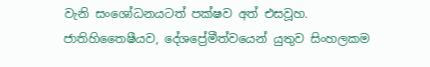වැනි සංශෝධනයටත් පක්ෂව අත් එසවූහ. ජාතිහිතෛෂීයව, දේශප්‍රේමීත්වයෙන් යුතුව සිංහලකම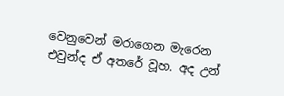වෙනුවෙන් මරාගෙන මැරෙන එවුන්ද ඒ අතරේ වූහ. අද උන්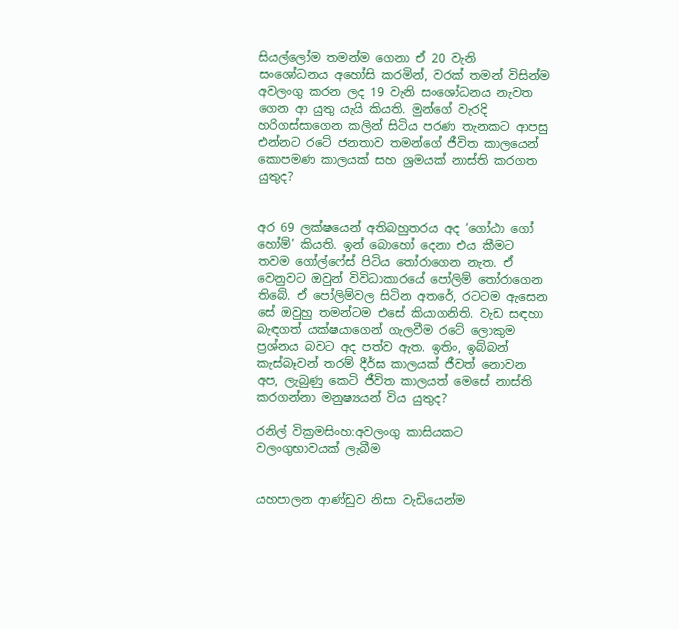සියල්ලෝම තමන්ම ගෙනා ඒ 20 වැනි සංශෝධනය අහෝසි කරමින්, වරක් තමන් විසින්ම අවලංගු කරන ලද 19 වැනි සංශෝධනය නැවත ගෙන ආ යුතු යැයි කියති. මුන්ගේ වැරදි හරිගස්සාගෙන කලින් සිටිය පරණ තැනකට ආපසු එන්නට රටේ ජනතාව තමන්ගේ ජීවිත කාලයෙන් කොපමණ කාලයක් සහ ශ්‍රමයක් නාස්ති කරගත යුතුද?


අර 69 ලක්ෂයෙන් අතිබහුතරය අද ‘ගෝඨා ගෝ හෝම්’ කියති. ඉන් බොහෝ දෙනා එය කීමට තවම ගෝල්ෆේස් පිටිය තෝරාගෙන නැත. ඒ වෙනුවට ඔවුන් විවිධාකාරයේ පෝලිම් තෝරාගෙන තිබේ. ඒ පෝලිම්වල සිටින අතරේ, රටටම ඇසෙන සේ ඔවුහු තමන්ටම එසේ කියාගනිති. වැඩ සඳහා බැඳගත් යක්ෂයාගෙන් ගැලවීම රටේ ලොකුම ප්‍රශ්නය බවට අද පත්ව ඇත. ඉතිං, ඉබ්බන් කැස්බෑවන් තරම් දීර්ඝ කාලයක් ජීවත් නොවන අප, ලැබුණු කෙටි ජීවිත කාලයත් මෙසේ නාස්ති කරගන්නා මනුෂ්‍යයන් විය යුතුද?

රනිල් වික්‍රමසිංහ:අවලංගු කාසියකට වලංගුභාවයක් ලැබීම


යහපාලන ආණ්ඩුව නිසා වැඩියෙන්ම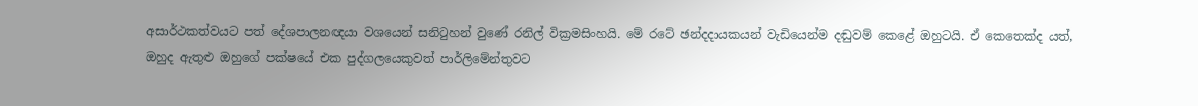අසාර්ථකත්වයට පත් දේශපාලනඥයා වශයෙන් සනිටුහන් වුණේ රනිල් වික්‍රමසිංහයි. මේ රටේ ඡන්දදායකයන් වැඩියෙන්ම දඬුවම් කෙළේ ඔහුටයි. ඒ කෙතෙක්ද යත්, ඔහුද ඇතුළු ඔහුගේ පක්ෂයේ එක පුද්ගලයෙකුවත් පාර්ලිමේන්තුවට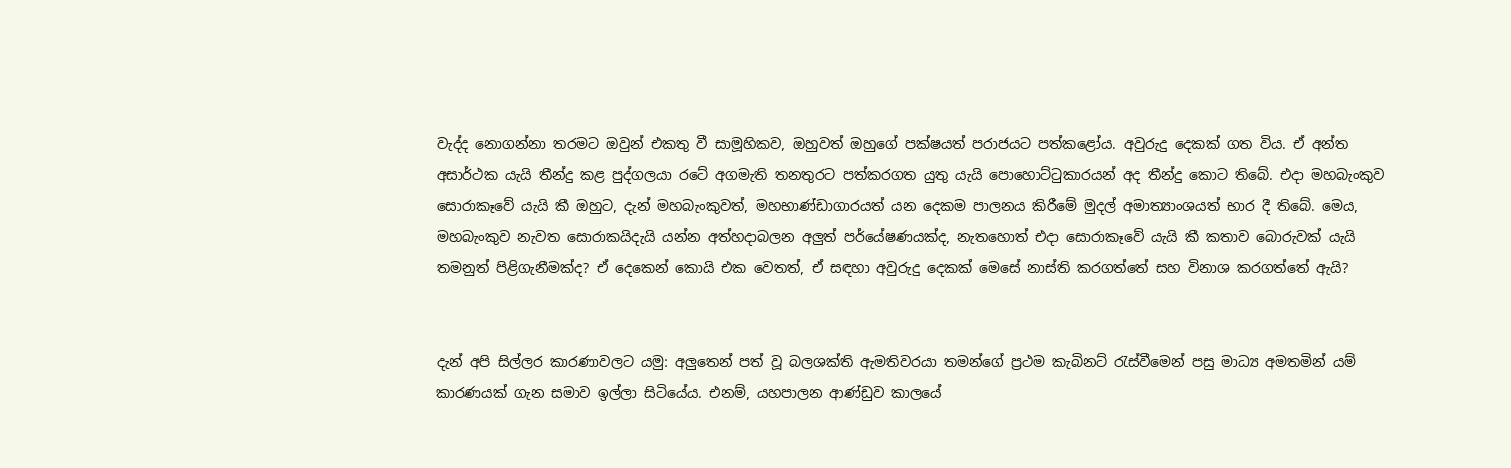වැද්ද නොගන්නා තරමට ඔවුන් එකතු වී සාමූහිකව, ඔහුවත් ඔහුගේ පක්ෂයත් පරාජයට පත්කළෝය. අවුරුදු දෙකක් ගත විය. ඒ අන්ත අසාර්ථක යැයි තීන්දු කළ පුද්ගලයා රටේ අගමැති තනතුරට පත්කරගත යුතු යැයි පොහොට්ටුකාරයන් අද තීන්දු කොට තිබේ. එදා මහබැංකුව සොරාකෑවේ යැයි කී ඔහුට, දැන් මහබැංකුවත්, මහභාණ්ඩාගාරයත් යන දෙකම පාලනය කිරීමේ මුදල් අමාත්‍යාංශයත් භාර දී තිබේ. මෙය, මහබැංකුව නැවත සොරාකයිදැයි යන්න අත්හදාබලන අලුත් පර්යේෂණයක්ද, නැතහොත් එදා සොරාකෑවේ යැයි කී කතාව බොරුවක් යැයි තමනුත් පිළිගැනීමක්ද? ඒ දෙකෙන් කොයි එක වෙතත්, ඒ සඳහා අවුරුදු දෙකක් මෙසේ නාස්ති කරගත්තේ සහ විනාශ කරගත්තේ ඇයි?


දැන් අපි සිල්ලර කාරණාවලට යමු: අලුතෙන් පත් වූ බලශක්ති ඇමතිවරයා තමන්ගේ ප්‍රථම කැබිනට් රැස්වීමෙන් පසු මාධ්‍ය අමතමින් යම් කාරණයක් ගැන සමාව ඉල්ලා සිටියේය. එනම්, යහපාලන ආණ්ඩුව කාලයේ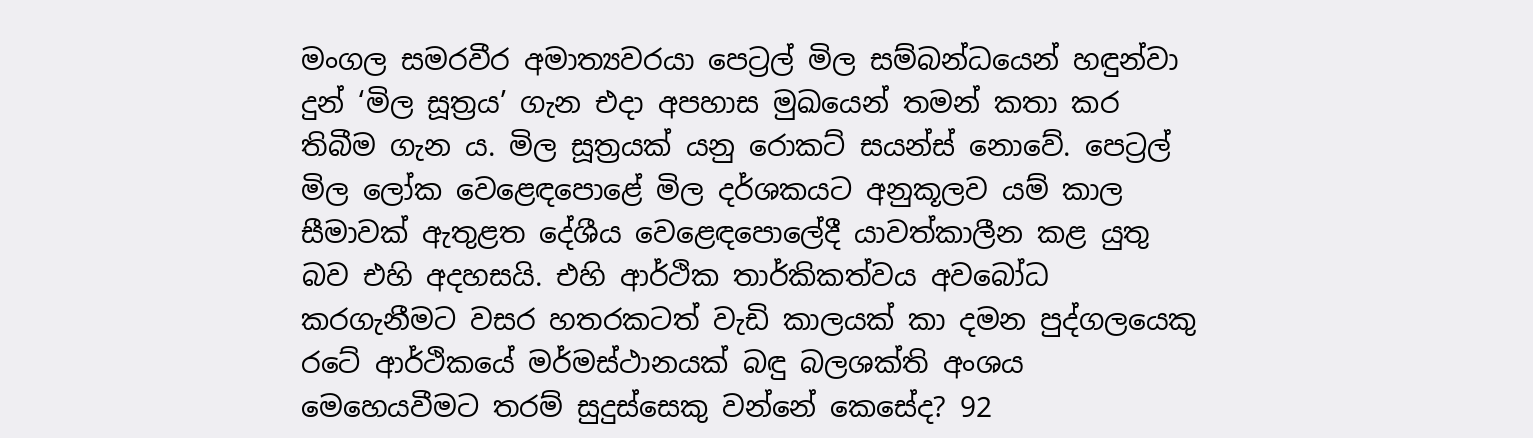මංගල සමරවීර අමාත්‍යවරයා පෙට්‍රල් මිල සම්බන්ධයෙන් හඳුන්වා දුන් ‘මිල සූත්‍රය’ ගැන එදා අපහාස මුඛයෙන් තමන් කතා කර තිබීම ගැන ය. මිල සූත්‍රයක් යනු රොකට් සයන්ස් නොවේ. පෙට්‍රල් මිල ලෝක වෙළෙඳපොළේ මිල දර්ශකයට අනුකූලව යම් කාල සීමාවක් ඇතුළත දේශීය වෙළෙඳපොලේදී යාවත්කාලීන කළ යුතු බව එහි අදහසයි. එහි ආර්ථික තාර්කිකත්වය අවබෝධ කරගැනීමට වසර හතරකටත් වැඩි කාලයක් කා දමන පුද්ගලයෙකු රටේ ආර්ථිකයේ මර්මස්ථානයක් බඳු බලශක්ති අංශය මෙහෙයවීමට තරම් සුදුස්සෙකු වන්නේ කෙසේද? 92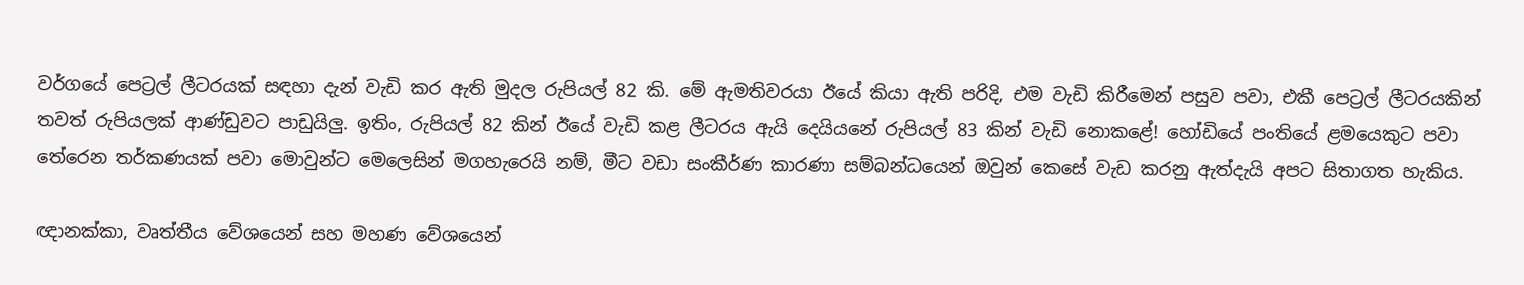වර්ගයේ පෙට්‍රල් ලීටරයක් සඳහා දැන් වැඩි කර ඇති මුදල රුපියල් 82 කි. මේ ඇමතිවරයා ඊයේ කියා ඇති පරිදි, එම වැඩි කිරීමෙන් පසුව පවා, එකී පෙට්‍රල් ලීටරයකින් තවත් රුපියලක් ආණ්ඩුවට පාඩුයිලු. ඉතිං, රුපියල් 82 කින් ඊයේ වැඩි කළ ලීටරය ඇයි දෙයියනේ රුපියල් 83 කින් වැඩි නොකළේ! හෝඩියේ පංතියේ ළමයෙකුට පවා තේරෙන තර්කණයක් පවා මොවුන්ට මෙලෙසින් මගහැරෙයි නම්, මීට වඩා සංකීර්ණ කාරණා සම්බන්ධයෙන් ඔවුන් කෙසේ වැඩ කරනු ඇත්දැයි අපට සිතාගත හැකිය.

ඥානක්කා, වෘත්තීය වේශයෙන් සහ මහණ වේශයෙන්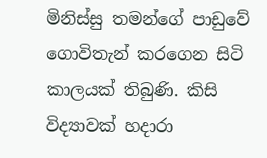මිනිස්සු තමන්ගේ පාඩුවේ ගොවිතැන් කරගෙන සිටි කාලයක් තිබුණි. කිසි විද්‍යාවක් හදාරා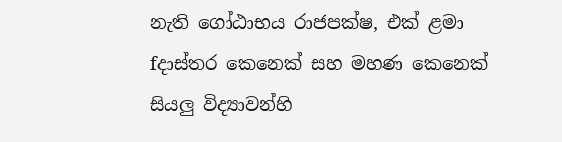නැති ගෝඨාභය රාජපක්ෂ, එක් ළමා fදාස්තර කෙනෙක් සහ මහණ කෙනෙක් සියලු විද්‍යාවන්හි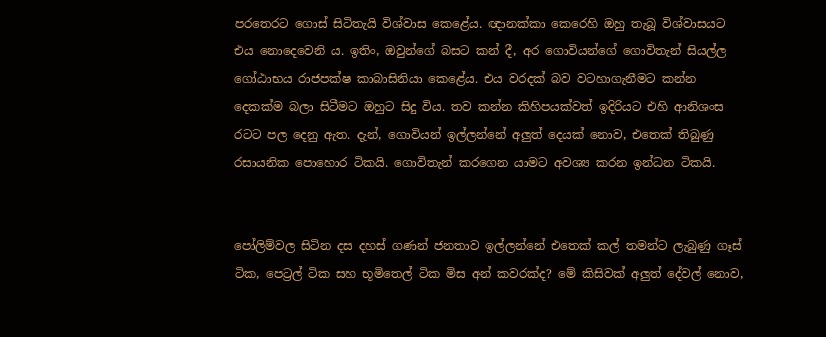පරතෙරට ගොස් සිටිතැයි විශ්වාස කෙළේය. ඥානක්කා කෙරෙහි ඔහු තැබූ විශ්වාසයට එය නොදෙවෙනි ය. ඉතිං, ඔවුන්ගේ බසට කන් දී, අර ගොවියන්ගේ ගොවිතැන් සියල්ල ගෝඨාභය රාජපක්ෂ කාබාසිනියා කෙළේය. එය වරදක් බව වටහාගැනීමට කන්න දෙකක්ම බලා සිටීමට ඔහුට සිදු විය. තව කන්න කිහිපයක්වත් ඉදිරියට එහි ආනිශංස රටට පල දෙනු ඇත. දැන්, ගොවියන් ඉල්ලන්නේ අලුත් දෙයක් නොව, එතෙක් තිබුණු රසායනික පොහොර ටිකයි. ගොවිතැන් කරගෙන යාමට අවශ්‍ය කරන ඉන්ධන ටිකයි.


පෝලිම්වල සිටින දස දහස් ගණන් ජනතාව ඉල්ලන්නේ එතෙක් කල් තමන්ට ලැබුණු ගෑස් ටික, පෙට්‍රල් ටික සහ භූමිතෙල් ටික මිස අන් කවරක්ද? මේ කිසිවක් අලුත් දේවල් නොව,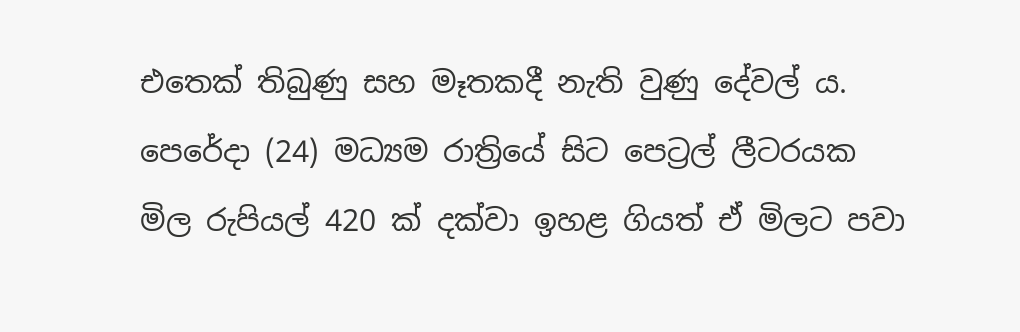එතෙක් තිබුණු සහ මෑතකදී නැති වුණු දේවල් ය. පෙරේදා (24) මධ්‍යම රාත්‍රියේ සිට පෙට්‍රල් ලීටරයක මිල රුපියල් 420 ක් දක්වා ඉහළ ගියත් ඒ මිලට පවා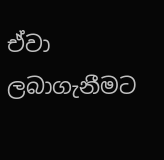ඒවා ලබාගැනීමට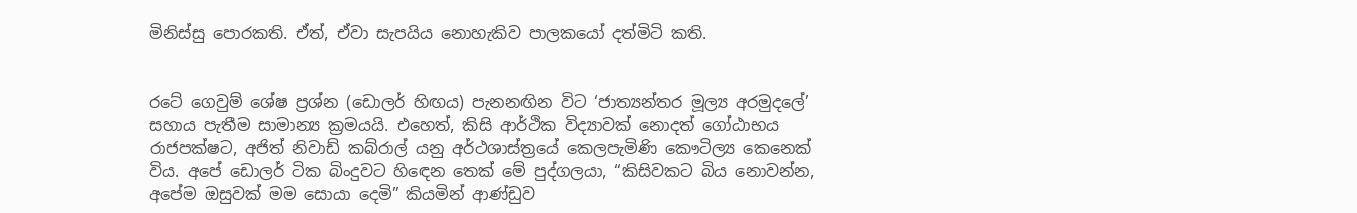මිනිස්සු පොරකති. ඒත්, ඒවා සැපයිය නොහැකිව පාලකයෝ දත්මිටි කති.


රටේ ගෙවුම් ශේෂ ප්‍රශ්න (ඩොලර් හිඟය) පැනනඟින විට ‘ජාත්‍යන්තර මූල්‍ය අරමුදලේ’ සහාය පැතීම සාමාන්‍ය ක්‍රමයයි. එහෙත්, කිසි ආර්ථික විද්‍යාවක් නොදත් ගෝඨාභය රාජපක්ෂට, අජිත් නිවාඩ් කබ්රාල් යනු අර්ථශාස්ත්‍රයේ කෙලපැමිණි කෞටිල්‍ය කෙනෙක් විය. අපේ ඩොලර් ටික බිංදුවට හිඳෙන තෙක් මේ පුද්ගලයා, “කිසිවකට බිය නොවන්න, අපේම ඔසුවක් මම සොයා දෙමි” කියමින් ආණ්ඩුව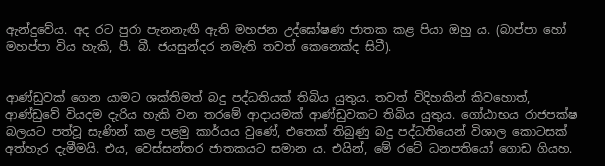ඇන්දුවේය. අද රට පුරා පැනනැඟී ඇති මහජන උද්ඝෝෂණ ජාතක කළ පියා ඔහු ය. (බාප්පා හෝ මහප්පා විය හැකි, පී. බී. ජයසුන්දර නමැති තවත් කෙනෙක්ද සිටී).


ආණ්ඩුවක් ගෙන යාමට ශක්තිමත් බදු පද්ධතියක් තිබිය යුතුය. තවත් විදිහකින් කිවහොත්, ආණ්ඩුවේ වියදම දැරිය හැකි වන තරමේ ආදායමක් ආණ්ඩුවකට තිබිය යුතුය. ගෝඨාභය රාජපක්ෂ බලයට පත්වූ සැණින් කළ පළමු කාර්යය වුණේ, එතෙක් තිබුණු බදු පද්ධතියෙන් විශාල කොටසක් අත්හැර දැමීමයි. එය, වෙස්සන්තර ජාතකයට සමාන ය. එයින්, මේ රටේ ධනපතියෝ ගොඩ ගියහ.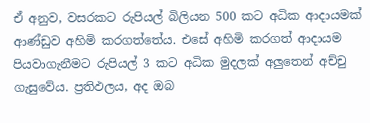ඒ අනුව, වසරකට රුපියල් බිලියන 500 කට අධික ආදායමක් ආණ්ඩුව අහිමි කරගත්තේය. එසේ අහිමි කරගත් ආදායම පියවාගැනීමට රුපියල් 3 කට අධික මුදලක් අලුතෙන් අච්චු ගැසුවේය. ප්‍රතිඵලය, අද ඔබ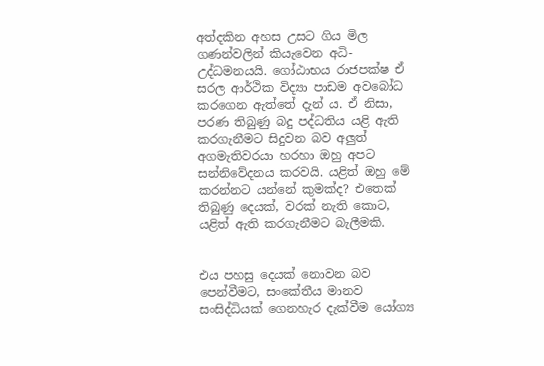අත්දකින අහස උසට ගිය මිල ගණන්වලින් කියැවෙන අධි-උද්ධමනයයි. ගෝඨාභය රාජපක්ෂ ඒ සරල ආර්ථික විද්‍යා පාඩම අවබෝධ කරගෙන ඇත්තේ දැන් ය. ඒ නිසා, පරණ තිබුණු බදු පද්ධතිය යළි ඇති කරගැනීමට සිදුවන බව අලුත් අගමැතිවරයා හරහා ඔහු අපට සන්නිවේදනය කරවයි. යළිත් ඔහු මේ කරන්නට යන්නේ කුමක්ද? එතෙක් තිබුණු දෙයක්, වරක් නැති කොට, යළිත් ඇති කරගැනීමට බැලීමකි.


එය පහසු දෙයක් නොවන බව පෙන්වීමට, සංකේතීය මානව සංසිද්ධියක් ගෙනහැර දැක්වීම යෝග්‍ය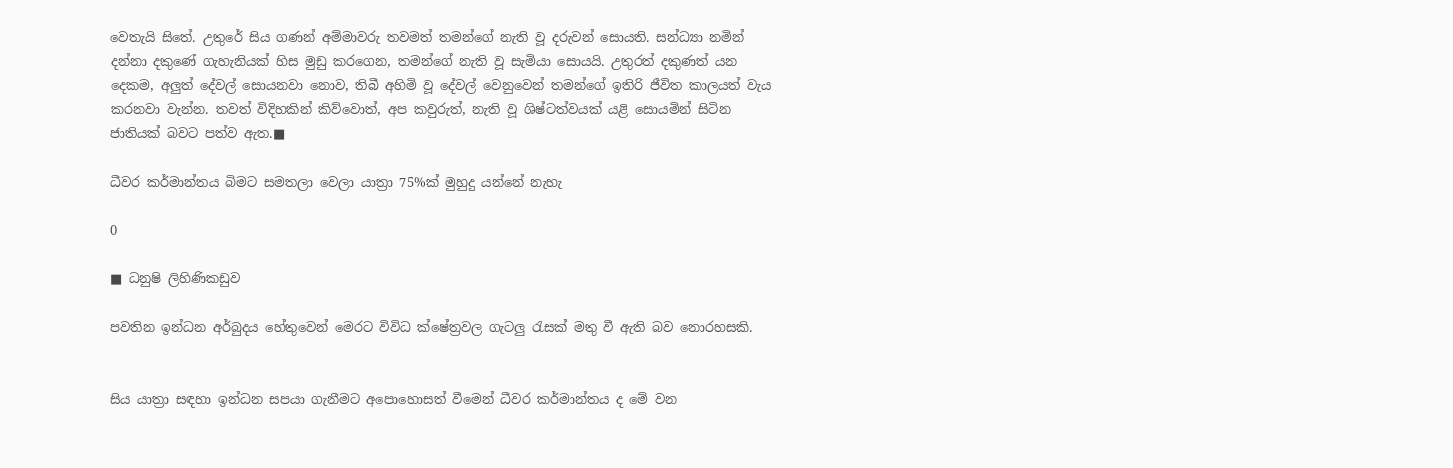වෙතැයි සිතේ. උතුරේ සිය ගණන් අම්මාවරු තවමත් තමන්ගේ නැති වූ දරුවන් සොයති. සන්ධ්‍යා නමින් දන්නා දකුණේ ගැහැනියක් හිස මුඩු කරගෙන, තමන්ගේ නැති වූ සැමියා සොයයි. උතුරත් දකුණත් යන දෙකම, අලුත් දේවල් සොයනවා නොව, තිබී අහිමි වූ දේවල් වෙනුවෙන් තමන්ගේ ඉතිරි ජීවිත කාලයත් වැය කරනවා වැන්න. තවත් විදිහකින් කිව්වොත්, අප කවුරුත්, නැති වූ ශිෂ්ටත්වයක් යළි සොයමින් සිටින ජාතියක් බවට පත්ව ඇත.■

ධීවර කර්මාන්තය බිමට සමතලා වෙලා යාත්‍රා 75%ක් මුහුදු යන්නේ නැහැ

0

■ ධනුෂි ලිහිණිකඩුව

පවතින ඉන්ධන අර්බුදය හේතුවෙන් මෙරට විවිධ ක්ෂේත්‍රවල ගැටලු රැසක් මතු වී ඇති බව නොරහසකි.


සිය යාත්‍රා සඳහා ඉන්ධන සපයා ගැනීමට අපොහොසත් වීමෙන් ධීවර කර්මාන්තය ද මේ වන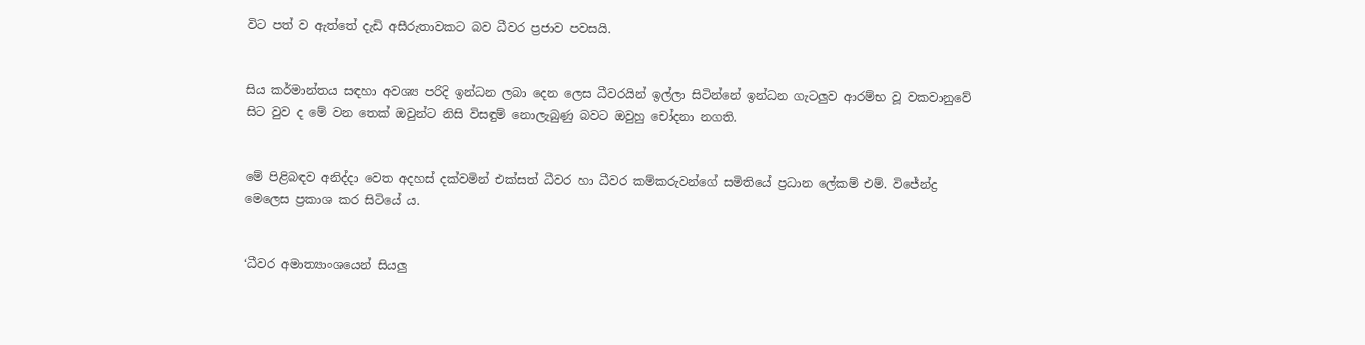විට පත් ව ඇත්තේ දැඩි අසීරුතාවකට බව ධීවර ප්‍රජාව පවසයි.


සිය කර්මාන්තය සඳහා අවශ්‍ය පරිදි ඉන්ධන ලබා දෙන ලෙස ධීවරයින් ඉල්ලා සිටින්නේ ඉන්ධන ගැටලුව ආරම්භ වූ වකවානුවේ සිට වුව ද මේ වන තෙක් ඔවුන්ට නිසි විසඳුම් නොලැබුණු බවට ඔවුහු චෝදනා නගති.


මේ පිළිබඳව අනිද්දා වෙත අදහස් දක්වමින් එක්සත් ධීවර හා ධීවර කම්කරුවන්ගේ සමිතියේ ප්‍රධාන ලේකම් එම්. විජේන්ද්‍ර මෙලෙස ප්‍රකාශ කර සිටියේ ය.


‘ධීවර අමාත්‍යාංශයෙන් සියලු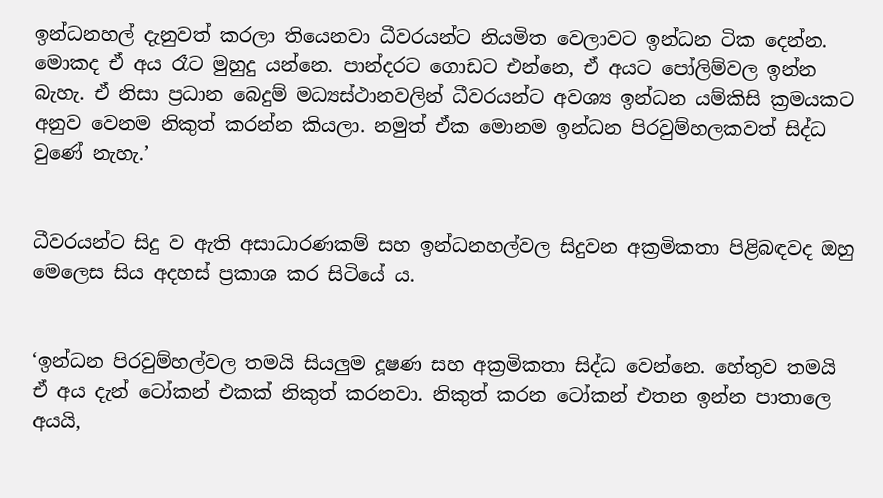ඉන්ධනහල් දැනුවත් කරලා තියෙනවා ධීවරයන්ට නියමිත වෙලාවට ඉන්ධන ටික දෙන්න. මොකද ඒ අය රෑට මුහුදු යන්නෙ. පාන්දරට ගොඩට එන්නෙ, ඒ අයට පෝලිම්වල ඉන්න බැහැ. ඒ නිසා ප්‍රධාන බෙදුම් මධ්‍යස්ථානවලින් ධීවරයන්ට අවශ්‍ය ඉන්ධන යම්කිසි ක්‍රමයකට අනුව වෙනම නිකුත් කරන්න කියලා. නමුත් ඒක මොනම ඉන්ධන පිරවුම්හලකවත් සිද්ධ වුණේ නැහැ.’


ධීවරයන්ට සිදු ව ඇති අසාධාරණකම් සහ ඉන්ධනහල්වල සිදුවන අක්‍රමිකතා පිළිබඳවද ඔහු මෙලෙස සිය අදහස් ප්‍රකාශ කර සිටියේ ය.


‘ඉන්ධන පිරවුම්හල්වල තමයි සියලුම දූෂණ සහ අක්‍රමිකතා සිද්ධ වෙන්නෙ. හේතුව තමයි ඒ අය දැන් ටෝකන් එකක් නිකුත් කරනවා. නිකුත් කරන ටෝකන් එතන ඉන්න පාතාලෙ අයයි,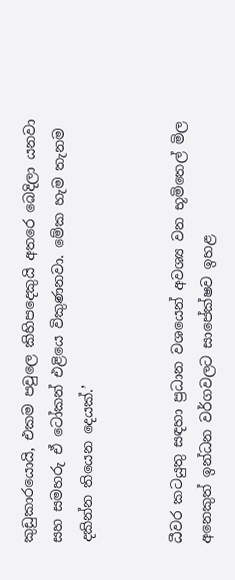කුඩුකාරයොයි, එකම පවුලෙ කිහිපදෙකුයි අතරෙ බෙදිලා යනවා සහ සමහරු ඒ ටෝකන් එළියෙ විකුණනවා. මේක හැම තැනම දකින්න තියෙන දෙයක්.’


ධීවර කටයුතු සඳහා ප්‍රධාන වශයෙන් අවශ්‍ය වන භූමිතෙල් මිල අනෙකුත් ඉන්ධන වර්ගවලට සාපේක්ෂව ඉහළ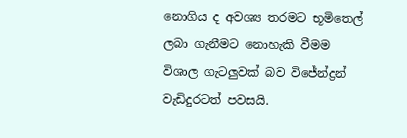නොගිය ද අවශ්‍ය තරමට භූමිතෙල් ලබා ගැනීමට නොහැකි වීමම විශාල ගැටලුවක් බව විජේන්ද්‍රන් වැඩිදුරටත් පවසයි.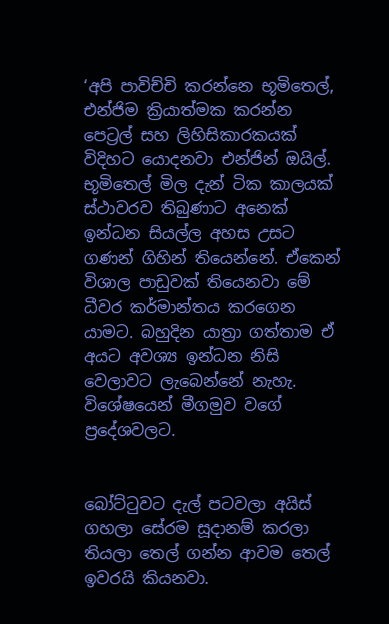‘අපි පාවිච්චි කරන්නෙ භූමිතෙල්, එන්ජිම ක්‍රියාත්මක කරන්න පෙට්‍රල් සහ ලිහිසිකාරකයක් විදිහට යොදනවා එන්ජින් ඔයිල්. භූමිතෙල් මිල දැන් ටික කාලයක් ස්ථාවරව තිබුණාට අනෙක් ඉන්ධන සියල්ල අහස උසට ගණන් ගිහින් තියෙන්නේ. ඒකෙන් විශාල පාඩුවක් තියෙනවා මේ ධීවර කර්මාන්තය කරගෙන යාමට. බහුදින යාත්‍රා ගත්තාම ඒ අයට අවශ්‍ය ඉන්ධන නිසි වෙලාවට ලැබෙන්නේ නැහැ. විශේෂයෙන් මීගමුව වගේ ප්‍රදේශවලට.


බෝට්ටුවට දැල් පටවලා අයිස් ගහලා සේරම සූදානම් කරලා තියලා තෙල් ගන්න ආවම තෙල් ඉවරයි කියනවා.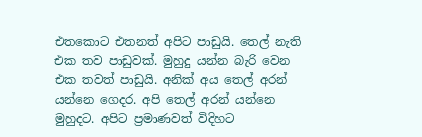එතකොට එතනත් අපිට පාඩුයි. තෙල් නැති එක තව පාඩුවක්. මුහුදු යන්න බැරි වෙන එක තවත් පාඩුයි. අනික් අය තෙල් අරන් යන්නෙ ගෙදර. අපි තෙල් අරන් යන්නෙ මුහුදට. අපිට ප්‍රමාණවත් විදිහට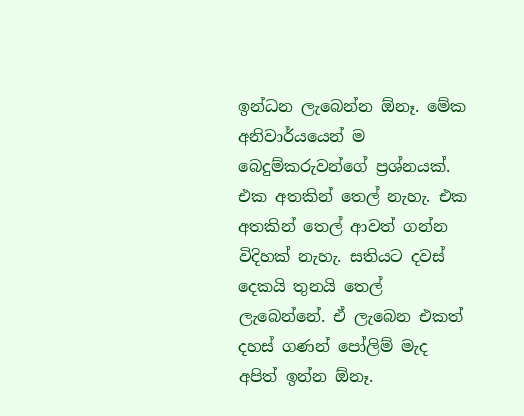ඉන්ධන ලැබෙන්න ඕනෑ. මේක අනිවාර්යයෙන් ම බෙදුම්කරුවන්ගේ ප්‍රශ්නයක්. එක අතකින් තෙල් නැහැ. එක අතකින් තෙල් ආවත් ගන්න විදිහක් නැහැ. සතියට දවස් දෙකයි තුනයි තෙල් ලැබෙන්නේ. ඒ ලැබෙන එකත් දහස් ගණන් පෝලිම් මැද අපිත් ඉන්න ඕනෑ.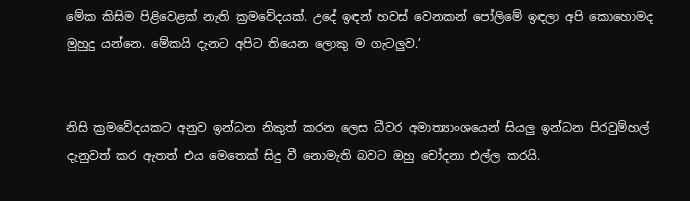මේක කිසිම පිළිවෙළක් නැති ක්‍රමවේදයක්. උදේ ඉඳන් හවස් වෙනකන් පෝලිමේ ඉඳලා අපි කොහොමද මුහුදු යන්නෙ. මේකයි දැනට අපිට තියෙන ලොකු ම ගැටලුව.’


නිසි ක්‍රමවේදයකට අනුව ඉන්ධන නිකුත් කරන ලෙස ධීවර අමාත්‍යාංශයෙන් සියලු ඉන්ධන පිරවුම්හල් දැනුවත් කර ඇතත් එය මෙතෙක් සිදු වී නොමැති බවට ඔහු චෝදනා එල්ල කරයි.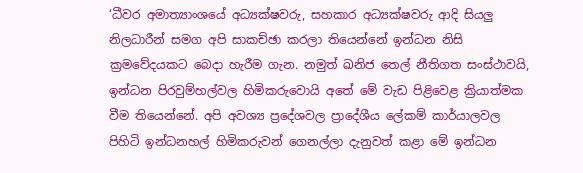‘ධීවර අමාත්‍යාංශයේ අධ්‍යක්ෂවරු, සහකාර අධ්‍යක්ෂවරු ආදි සියලු නිලධාරීන් සමග අපි සාකච්ඡා කරලා තියෙන්නේ ඉන්ධන නිසි ක්‍රමවේදයකට බෙදා හැරීම ගැන. නමුත් ඛනිජ තෙල් නීතිගත සංස්ථාවයි, ඉන්ධන පිරවුම්හල්වල හිමිකරුවොයි අතේ මේ වැඩ පිළිවෙළ ක්‍රියාත්මක වීම තියෙන්නේ. අපි අවශ්‍ය ප්‍රදේශවල ප්‍රාදේශීය ලේකම් කාර්යාලවල පිහිටි ඉන්ධනහල් හිමිකරුවන් ගෙනල්ලා දැනුවත් කළා මේ ඉන්ධන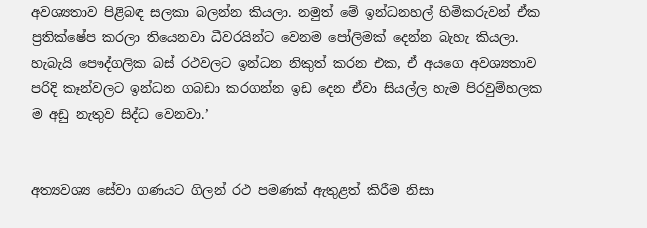අවශ්‍යතාව පිළිබඳ සලකා බලන්න කියලා. නමුත් මේ ඉන්ධනහල් හිමිකරුවන් ඒක ප්‍රතික්ෂේප කරලා තියෙනවා ධීවරයින්ට වෙනම පෝලිමක් දෙන්න බැහැ කියලා. හැබැයි පෞද්ගලික බස් රථවලට ඉන්ධන නිකුත් කරන එක, ඒ අයගෙ අවශ්‍යතාව පරිදි කෑන්වලට ඉන්ධන ගබඩා කරගන්න ඉඩ දෙන ඒවා සියල්ල හැම පිරවුම්හලක ම අඩු නැතුව සිද්ධ වෙනවා.’


අත්‍යවශ්‍ය සේවා ගණයට ගිලන් රථ පමණක් ඇතුළත් කිරීම නිසා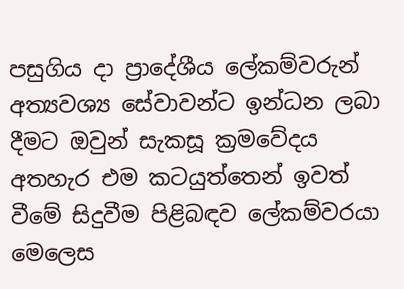පසුගිය දා ප්‍රාදේශීය ලේකම්වරුන් අත්‍යවශ්‍ය සේවාවන්ට ඉන්ධන ලබා දීමට ඔවුන් සැකසූ ක්‍රමවේදය අතහැර එම කටයුත්තෙන් ඉවත් වීමේ සිදුවීම පිළිබඳව ලේකම්වරයා මෙලෙස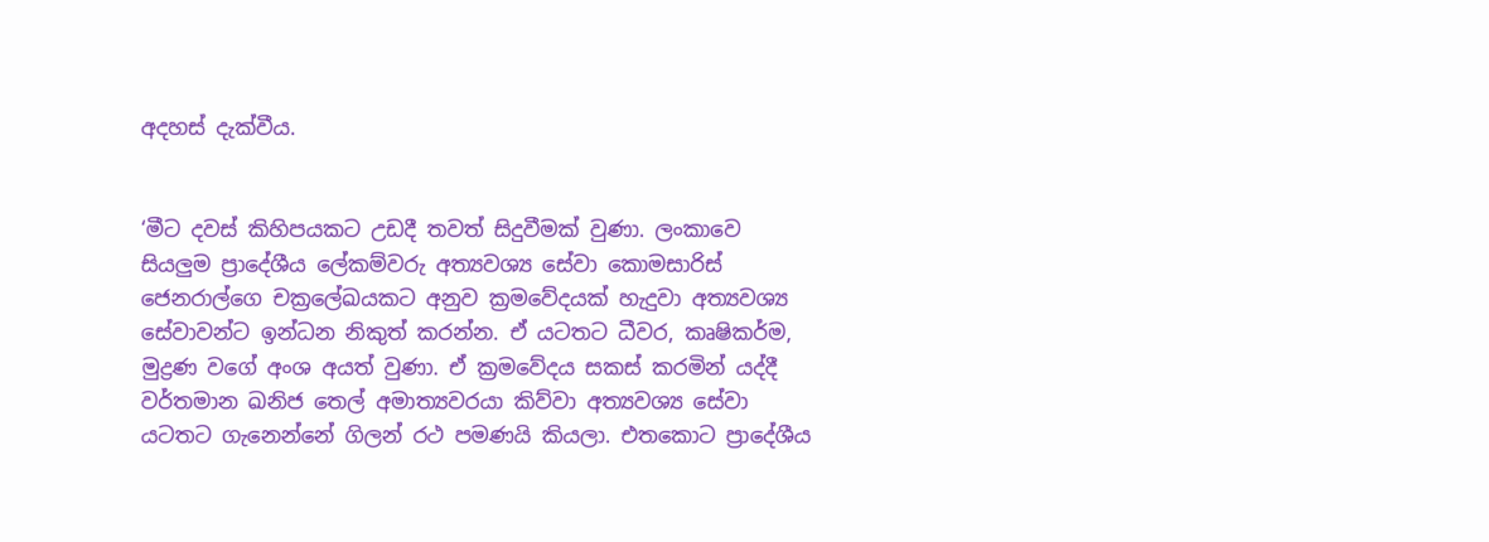අදහස් දැක්වීය.


‘මීට දවස් කිහිපයකට උඩදී තවත් සිදුවීමක් වුණා. ලංකාවෙ සියලුම ප්‍රාදේශීය ලේකම්වරු අත්‍යවශ්‍ය සේවා කොමසාරිස් ජෙනරාල්ගෙ චක්‍රලේඛයකට අනුව ක්‍රමවේදයක් හැදුවා අත්‍යවශ්‍ය සේවාවන්ට ඉන්ධන නිකුත් කරන්න. ඒ යටතට ධීවර, කෘෂිකර්ම, මුද්‍රණ වගේ අංශ අයත් වුණා. ඒ ක්‍රමවේදය සකස් කරමින් යද්දී වර්තමාන ඛනිජ තෙල් අමාත්‍යවරයා කිව්වා අත්‍යවශ්‍ය සේවා යටතට ගැනෙන්නේ ගිලන් රථ පමණයි කියලා. එතකොට ප්‍රාදේශීය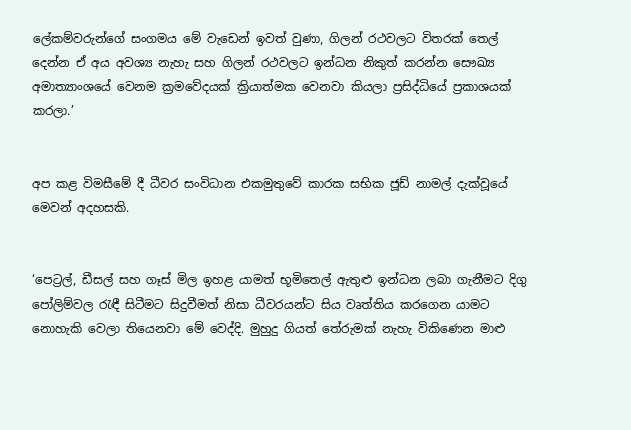ලේකම්වරුන්ගේ සංගමය මේ වැඩෙන් ඉවත් වුණා, ගිලන් රථවලට විතරක් තෙල් දෙන්න ඒ අය අවශ්‍ය නැහැ සහ ගිලන් රථවලට ඉන්ධන නිකුත් කරන්න සෞඛ්‍ය අමාත්‍යාංශයේ වෙනම ක්‍රමවේදයක් ක්‍රියාත්මක වෙනවා කියලා ප්‍රසිද්ධියේ ප්‍රකාශයක් කරලා.’


අප කළ විමසීමේ දී ධීවර සංවිධාන එකමුතුවේ කාරක සභික ජූඩ් නාමල් දැක්වූයේ මෙවන් අදහසකි.


‘පෙට්‍රල්, ඩීසල් සහ ගෑස් මිල ඉහළ යාමත් භූමිතෙල් ඇතුළු ඉන්ධන ලබා ගැනීමට දිගු පෝලිම්වල රැඳී සිටීමට සිදුවීමත් නිසා ධීවරයන්ට සිය වෘත්තිය කරගෙන යාමට නොහැකි වෙලා තියෙනවා මේ වෙද්දි. මුහුදු ගියත් තේරුමක් නැහැ විකිණෙන මාළු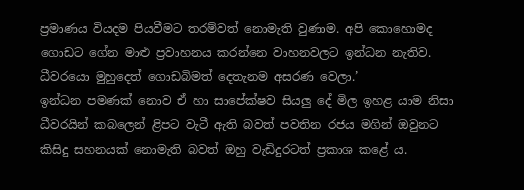ප්‍රමාණය වියදම පියවීමට තරම්වත් නොමැති වුණාම. අපි කොහොමද ගොඩට ගේන මාළු ප්‍රවාහනය කරන්නෙ වාහනවලට ඉන්ධන නැතිව. ධීවරයො මුහුදෙත් ගොඩබිමත් දෙතැනම අසරණ වෙලා.’
ඉන්ධන පමණක් නොව ඒ හා සාපේක්ෂව සියලු දේ මිල ඉහළ යාම නිසා ධීවරයින් කබලෙන් ළිපට වැටී ඇති බවත් පවතින රජය මගින් ඔවුනට කිසිදු සහනයක් නොමැති බවත් ඔහු වැඩිදුරටත් ප්‍රකාශ කළේ ය.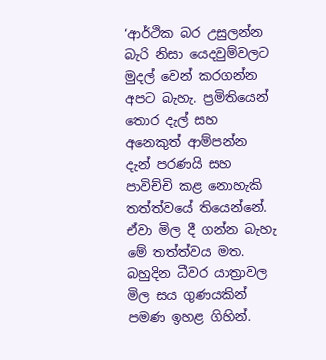‘ආර්ථික බර උසුලන්න බැරි නිසා යෙදවුම්වලට මුදල් වෙන් කරගන්න අපට බැහැ. ප්‍රමිතියෙන් තොර දැල් සහ අනෙකුත් ආම්පන්න දැන් පරණයි සහ පාවිච්චි කළ නොහැකි තත්ත්වයේ තියෙන්නේ. ඒවා මිල දී ගන්න බැහැ මේ තත්ත්වය මත. බහුදින ධීවර යාත්‍රාවල මිල සය ගුණයකින් පමණ ඉහළ ගිහින්.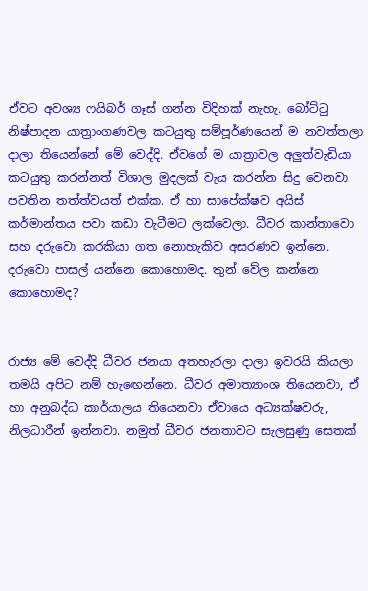ඒවට අවශ්‍ය ෆයිබර් ගෑස් ගන්න විදිහක් නැහැ. බෝට්ටු නිෂ්පාදන යාත්‍රාංගණවල කටයුතු සම්පූර්ණයෙන් ම නවත්තලා දාලා තියෙන්නේ මේ වෙද්දි. ඒවගේ ම යාත්‍රාවල අලුත්වැඩියා කටයුතු කරන්නත් විශාල මුදලක් වැය කරන්න සිදු වෙනවා පවතින තත්ත්වයත් එක්ක. ඒ හා සාපේක්ෂව අයිස් කර්මාන්තය පවා කඩා වැටීමට ලක්වෙලා. ධීවර කාන්තාවො සහ දරුවො කරකියා ගත නොහැකිව අසරණව ඉන්නෙ. දරුවො පාසල් යන්නෙ කොහොමද. තුන් වේල කන්නෙ කොහොමද?


රාජ්‍ය මේ වෙද්දි ධීවර ජනයා අතහැරලා දාලා ඉවරයි කියලා තමයි අපිට නම් හැඟෙන්නෙ. ධීවර අමාත්‍යාංශ තියෙනවා, ඒ හා අනුබද්ධ කාර්යාලය තියෙනවා ඒවායෙ අධ්‍යක්ෂවරු, නිලධාරීන් ඉන්නවා. නමුත් ධීවර ජනතාවට සැලසුණු සෙතක්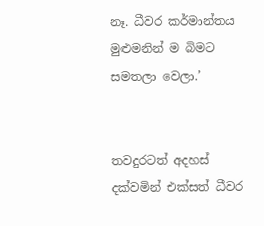නෑ. ධීවර කර්මාන්තය මුළුමනින් ම බිමට සමතලා වෙලා.’


තවදුරටත් අදහස් දක්වමින් එක්සත් ධීවර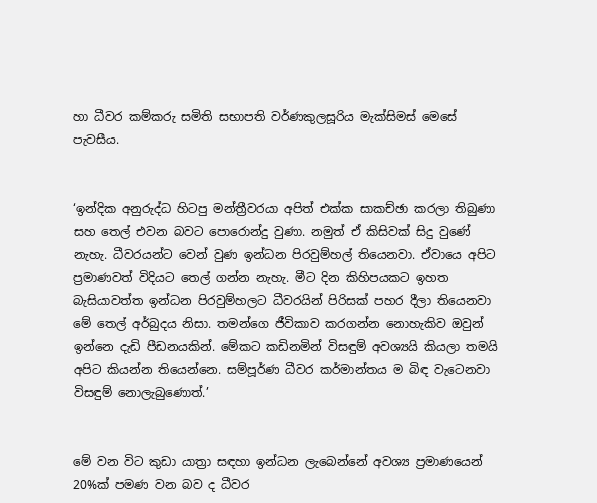හා ධීවර කම්කරු සමිති සභාපති වර්ණකුලසූරිය මැක්සිමස් මෙසේ පැවසීය.


‘ඉන්දික අනුරුද්ධ හිටපු මන්ත්‍රීවරයා අපිත් එක්ක සාකච්ඡා කරලා තිබුණා සහ තෙල් එවන බවට පොරොන්දු වුණා. නමුත් ඒ කිසිවක් සිදු වුණේ නැහැ. ධීවරයන්ට වෙන් වුණ ඉන්ධන පිරවුම්හල් තියෙනවා. ඒවායෙ අපිට ප්‍රමාණවත් විදියට තෙල් ගන්න නැහැ. මීට දින කිහිපයකට ඉහත බැසියාවත්ත ඉන්ධන පිරවුම්හලට ධීවරයින් පිරිසක් පහර දීලා තියෙනවා මේ තෙල් අර්බුදය නිසා. තමන්ගෙ ජීවිකාව කරගන්න නොහැකිව ඔවුන් ඉන්නෙ දැඩි පීඩනයකින්. මේකට කඩිනමින් විසඳුම් අවශ්‍යයි කියලා තමයි අපිට කියන්න තියෙන්නෙ. සම්පූර්ණ ධීවර කර්මාන්තය ම බිඳ වැටෙනවා විසඳුම් නොලැබුණොත්.’


මේ වන විට කුඩා යාත්‍රා සඳහා ඉන්ධන ලැබෙන්නේ අවශ්‍ය ප්‍රමාණයෙන් 20%ක් පමණ වන බව ද ධීවර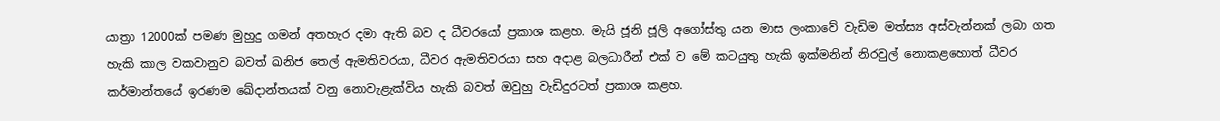යාත්‍රා 12000ක් පමණ මුහුදු ගමන් අතහැර දමා ඇති බව ද ධීවරයෝ ප්‍රකාශ කළහ. මැයි ජූනි ජූලි අගෝස්තු යන මාස ලංකාවේ වැඩිම මත්ස්‍ය අස්වැන්නක් ලබා ගත හැකි කාල වකවානුව බවත් ඛනිජ තෙල් ඇමතිවරයා, ධීවර ඇමතිවරයා සහ අදාළ බලධාරීන් එක් ව මේ කටයුතු හැකි ඉක්මනින් නිරවුල් නොකළහොත් ධීවර කර්මාන්තයේ ඉරණම ඛේදාන්තයක් වනු නොවැළැක්විය හැකි බවත් ඔවුහු වැඩිදුරටත් ප්‍රකාශ කළහ.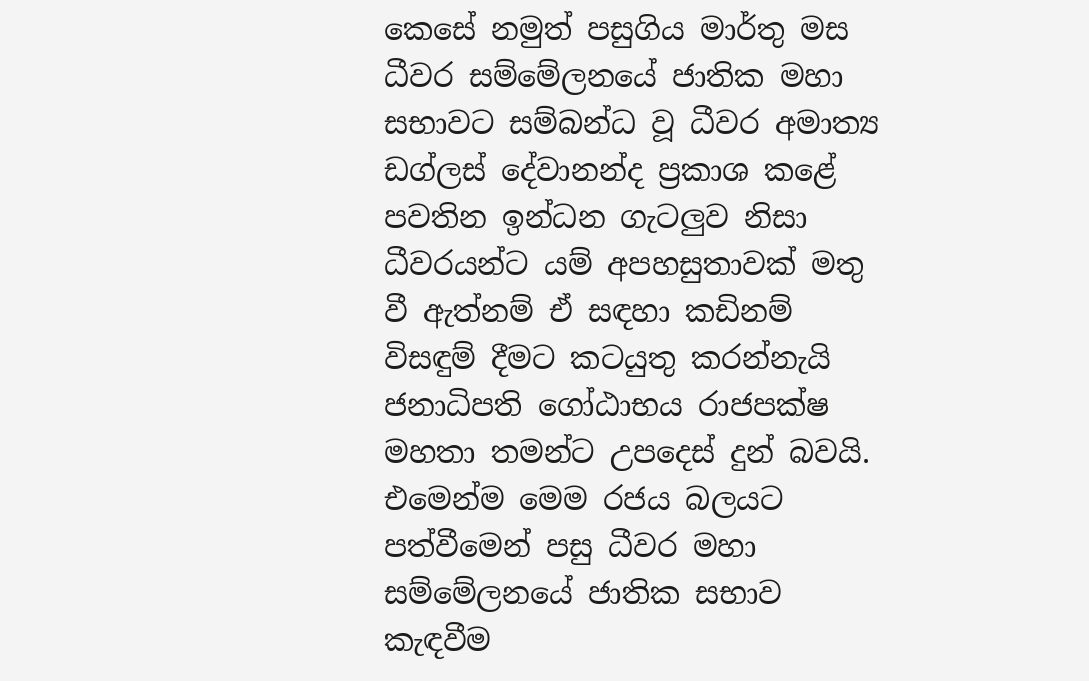කෙසේ නමුත් පසුගිය මාර්තු මස ධීවර සම්මේලනයේ ජාතික මහා සභාවට සම්බන්ධ වූ ධීවර අමාත්‍ය ඩග්ලස් දේවානන්ද ප්‍රකාශ කළේ පවතින ඉන්ධන ගැටලුව නිසා ධීවරයන්ට යම් අපහසුතාවක් මතු වී ඇත්නම් ඒ සඳහා කඩිනම් විසඳුම් දීමට කටයුතු කරන්නැයි ජනාධිපති ගෝඨාභය රාජපක්ෂ මහතා තමන්ට උපදෙස් දුන් බවයි. එමෙන්ම මෙම රජය බලයට පත්වීමෙන් පසු ධීවර මහා සම්මේලනයේ ජාතික සභාව කැඳවීම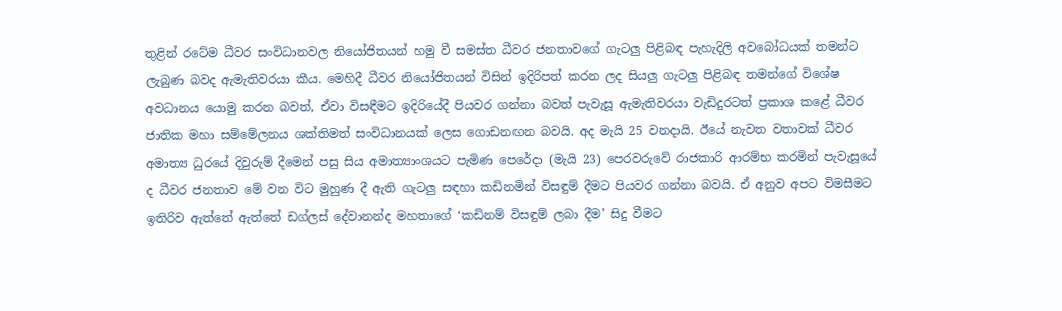තුළින් රටේම ධීවර සංවිධානවල නියෝජිතයන් හමු වී සමස්ත ධීවර ජනතාවගේ ගැටලු පිළිබඳ පැහැදිලි අවබෝධයක් තමන්ට ලැබුණ බවද ඇමැතිවරයා කීය. මෙහිදී ධීවර නියෝජිතයන් විසින් ඉදිරිපත් කරන ලද සියලු ගැටලු පිළිබඳ තමන්ගේ විශේෂ අවධානය යොමු කරන බවත්, ඒවා විසඳීමට ඉදිරියේදී පියවර ගන්නා බවත් පැවැසූ ඇමැතිවරයා වැඩිදුරටත් ප්‍රකාශ කළේ ධීවර ජාතික මහා සම්මේලනය ශක්තිමත් සංවිධානයක් ලෙස ගොඩනඟන බවයි. අද මැයි 25 වනදායි. ඊයේ නැවත වතාවක් ධීවර අමාත්‍ය ධුරයේ දිවුරුම් දීමෙන් පසු සිය අමාත්‍යාංශයට පැමිණ පෙරේදා (මැයි 23) පෙරවරුවේ රාජකාරි ආරම්භ කරමින් පැවැසූයේ ද ධීවර ජනතාව මේ වන විට මුහුණ දී ඇති ගැටලු සඳහා කඩිනමින් විසඳුම් දීමට පියවර ගන්නා බවයි. ඒ අනුව අපට විමසීමට ඉතිරිව ඇත්තේ ඇත්තේ ඩග්ලස් දේවානන්ද මහතාගේ ‘කඩිනම් විසඳුම් ලබා දීම’ සිදු වීමට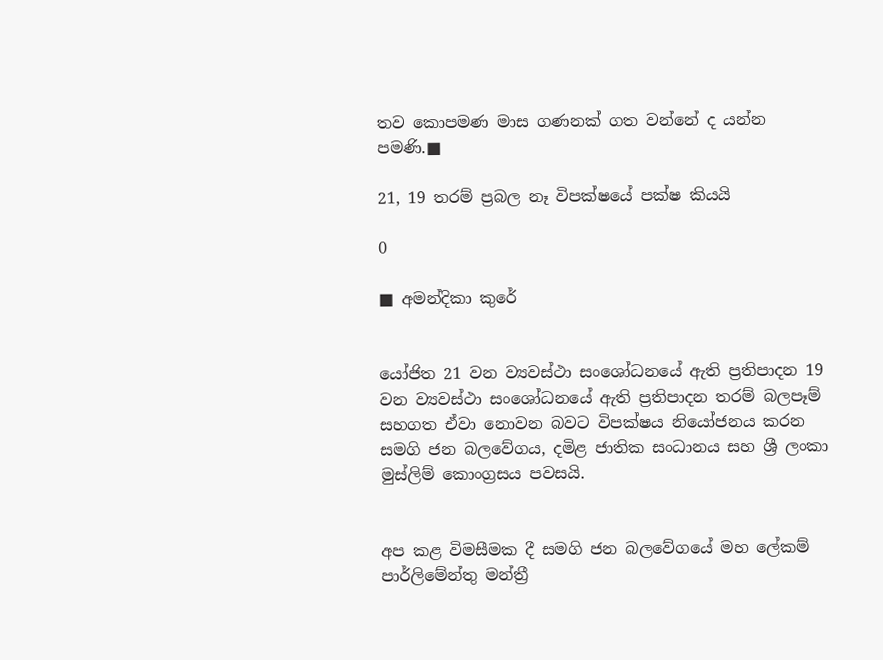තව කොපමණ මාස ගණනක් ගත වන්නේ ද යන්න පමණි.■

21, 19 තරම් ප්‍රබල නෑ විපක්ෂයේ පක්ෂ කියයි

0

■ අමන්දිකා කුරේ


යෝජිත 21 වන ව්‍යවස්ථා සංශෝධනයේ ඇති ප්‍රතිපාදන 19 වන ව්‍යවස්ථා සංශෝධනයේ ඇති ප්‍රතිපාදන තරම් බලපෑම් සහගත ඒවා නොවන බවට විපක්ෂය නියෝජනය කරන සමගි ජන බලවේගය, දමිළ ජාතික සංධානය සහ ශ්‍රී ලංකා මුස්ලිම් කොංග්‍රසය පවසයි.


අප කළ විමසීමක දී සමගි ජන බලවේගයේ මහ ලේකම් පාර්ලිමේන්තු මන්ත්‍රී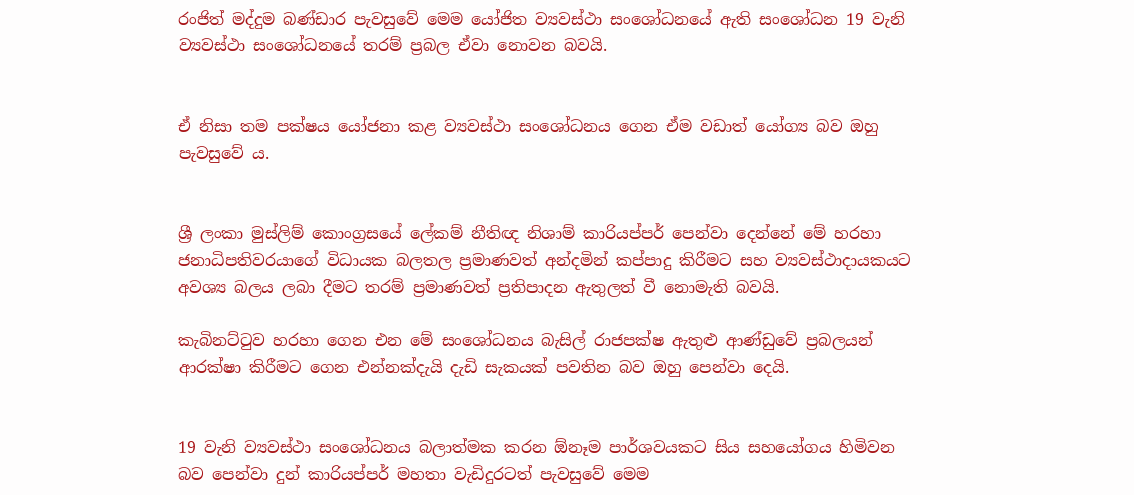රංජිත් මද්දුම බණ්ඩාර පැවසුවේ මෙම යෝජිත ව්‍යවස්ථා සංශෝධනයේ ඇති සංශෝධන 19 වැනි ව්‍යවස්ථා සංශෝධනයේ තරම් ප්‍රබල ඒවා නොවන බවයි.


ඒ නිසා තම පක්ෂය යෝජනා කළ ව්‍යවස්ථා සංශෝධනය ගෙන ඒම වඩාත් යෝග්‍ය බව ඔහු පැවසුවේ ය.


ශ්‍රී ලංකා මුස්ලිම් කොංග්‍රසයේ ලේකම් නීතිඥ නිශාම් කාරියප්පර් පෙන්වා දෙන්නේ මේ හරහා ජනාධිපතිවරයාගේ විධායක බලතල ප්‍රමාණවත් අන්දමින් කප්පාදු කිරීමට සහ ව්‍යවස්ථාදායකයට අවශ්‍ය බලය ලබා දීමට තරම් ප්‍රමාණවත් ප්‍රතිපාදන ඇතුලත් වී නොමැති බවයි.

කැබිනට්ටුව හරහා ගෙන එන මේ සංශෝධනය බැසිල් රාජපක්ෂ ඇතුළු ආණ්ඩුවේ ප්‍රබලයන් ආරක්ෂා කිරීමට ගෙන එන්නක්දැයි දැඩි සැකයක් පවතින බව ඔහු පෙන්වා දෙයි.


19 වැනි ව්‍යවස්ථා සංශෝධනය බලාත්මක කරන ඕනෑම පාර්ශවයකට සිය සහයෝගය හිමිවන බව පෙන්වා දුන් කාරියප්පර් මහතා වැඩිදුරටත් පැවසුවේ මෙම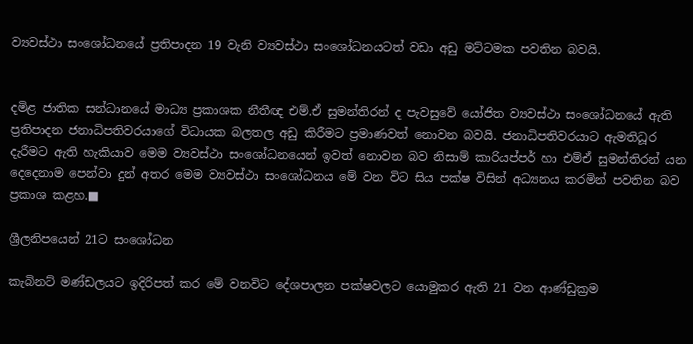ව්‍යවස්ථා සංශෝධනයේ ප්‍රතිපාදන 19 වැනි ව්‍යවස්ථා සංශෝධනයටත් වඩා අඩු මට්ටමක පවතින බවයි.


දමිළ ජාතික සන්ධානයේ මාධ්‍ය ප්‍රකාශක නීතීඥ එම්.ඒ සුමන්තිරන් ද පැවසුවේ යෝජිත ව්‍යවස්ථා සංශෝධනයේ ඇති ප්‍රතිපාදන ජනාධිපතිවරයාගේ විධායක බලතල අඩු කිරීමට ප්‍රමාණවත් නොවන බවයි. ජනාධිපතිවරයාට ඇමතිධූර දැරීමට ඇති හැකියාව මෙම ව්‍යවස්ථා සංශෝධනයෙන් ඉවත් නොවන බව නිසාම් කාරියප්පර් හා එම්ඒ සුමන්තිරන් යන දෙදෙනාම පෙන්වා දුන් අතර මෙම ව්‍යවස්ථා සංශෝධනය මේ වන විට සිය පක්ෂ විසින් අධ්‍යනය කරමින් පවතින බව ප්‍රකාශ කළහ.■

ශ්‍රීලනිපයෙන් 21ට සංශෝධන

කැබිනට් මණ්ඩලයට ඉදිරිපත් කර මේ වනවිට දේශපාලන පක්ෂවලට යොමුකර ඇති 21 වන ආණ්ඩුක්‍රම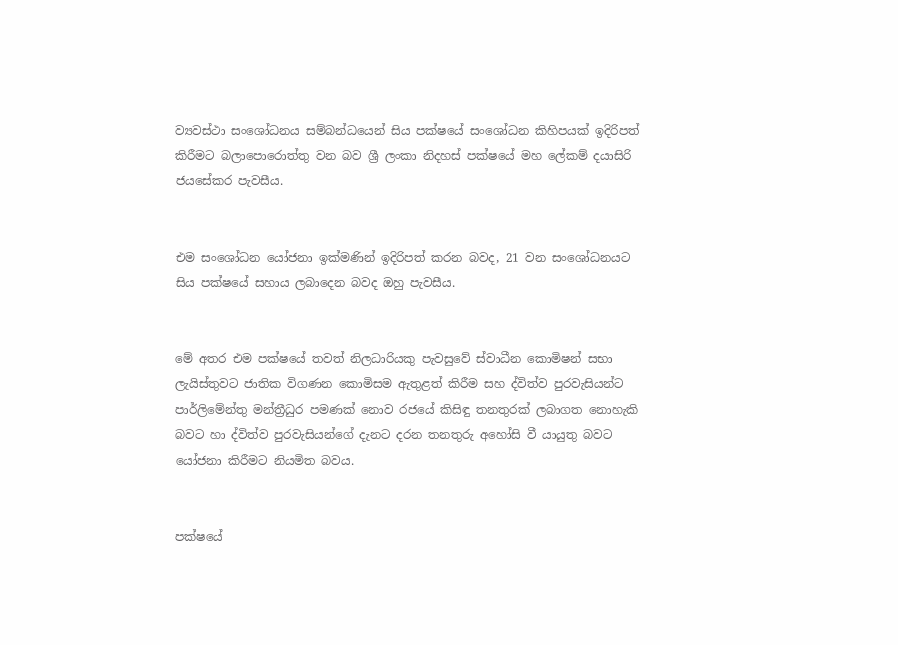ව්‍යවස්ථා සංශෝධනය සම්බන්ධයෙන් සිය පක්ෂයේ සංශෝධන කිහිපයක් ඉදිරිපත් කිරීමට බලාපොරොත්තු වන බව ශ්‍රී ලංකා නිදහස් පක්ෂයේ මහ ලේකම් දයාසිරි ජයසේකර පැවසීය.


එම සංශෝධන යෝජනා ඉක්මණින් ඉදිරිපත් කරන බවද, 21 වන සංශෝධනයට සිය පක්ෂයේ සහාය ලබාදෙන බවද ඔහු පැවසීය.


මේ අතර එම පක්ෂයේ තවත් නිලධාරියකු පැවසුවේ ස්වාධීන කොමිෂන් සභා ලැයිස්තුවට ජාතික විගණන කොමිසම ඇතුළත් කිරීම සහ ද්විත්ව පුරවැසියන්ට පාර්ලිමේන්තු මන්ත්‍රීධුර පමණක් නොව රජයේ කිසිඳු තනතුරක් ලබාගත නොහැකි බවට හා ද්විත්ව පුරවැසියන්ගේ දැනට දරන තනතුරු අහෝසි වී යායුතු බවට යෝජනා කිරීමට නියමිත බවය.


පක්ෂයේ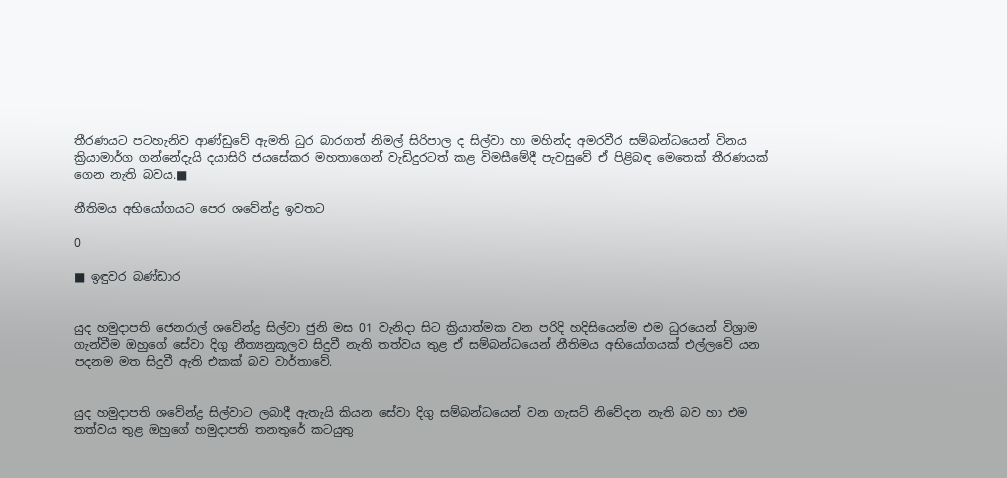තීරණයට පටහැනිව ආණ්ඩුවේ ඇමති ධුර බාරගත් නිමල් සිරිපාල ද සිල්වා හා මහින්ද අමරවීර සම්බන්ධයෙන් විනය ක්‍රියාමාර්ග ගන්නේදැයි දයාසිරි ජයසේකර මහතාගෙන් වැඩිදුරටත් කළ විමසීමේදී පැවසුවේ ඒ පිළිබඳ මෙතෙක් තීරණයක් ගෙන නැති බවය.■

නීතිමය අභියෝගයට පෙර ශවේන්ද්‍ර ඉවතට

0

■ ඉඳුවර බණ්ඩාර


යුද හමුදාපති ජෙනරාල් ශවේන්ද්‍ර සිල්වා ජුනි මස 01 වැනිදා සිට ක්‍රියාත්මක වන පරිදි හදිසියෙන්ම එම ධුරයෙන් විශ්‍රාම ගැන්වීම ඔහුගේ සේවා දිගු නීත්‍යනුකූලව සිදුවී නැති තත්වය තුළ ඒ සම්බන්ධයෙන් නීතිමය අභියෝගයක් එල්ලවේ යන පදනම මත සිදුවී ඇති එකක් බව වාර්තාවේ.


යුද හමුදාපති ශවේන්ද්‍ර සිල්වාට ලබාදී ඇතැයි කියන සේවා දිගු සම්බන්ධයෙන් වන ගැසට් නිවේදන නැති බව හා එම තත්වය තුළ ඔහුගේ හමුදාපති තනතුරේ කටයුතු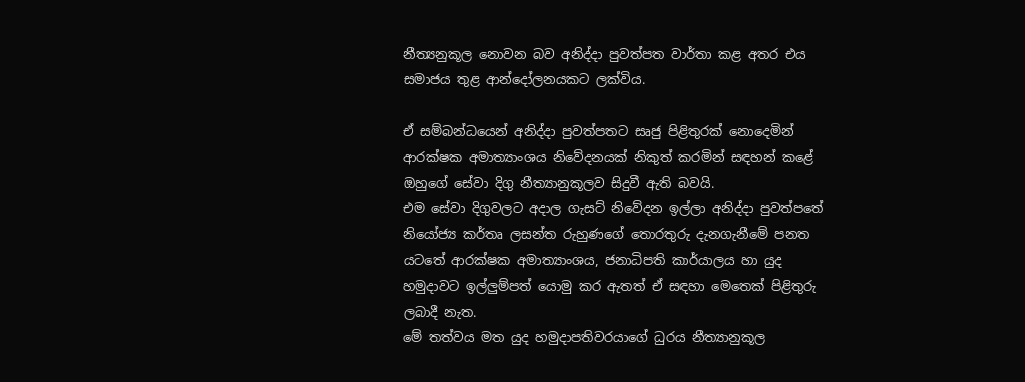නීත්‍යනුකූල නොවන බව අනිද්දා පුවත්පත වාර්තා කළ අතර එය සමාජය තුළ ආන්දෝලනයකට ලක්විය.

ඒ සම්බන්ධයෙන් අනිද්දා පුවත්පතට සෘජු පිළිතුරක් නොදෙමින් ආරක්ෂක අමාත්‍යාංශය නිවේදනයක් නිකුත් කරමින් සඳහන් කළේ ඔහුගේ සේවා දිගු නීත්‍යානුකූලව සිදුවී ඇති බවයි.
එම සේවා දිගුවලට අදාල ගැසට් නිවේදන ඉල්ලා අනිද්දා පුවත්පතේ නියෝජ්‍ය කර්තෘ ලසන්ත රුහුණගේ තොරතුරු දැනගැනීමේ පනත යටතේ ආරක්ෂක අමාත්‍යාංශය, ජනාධිපති කාර්යාලය හා යුද හමුදාවට ඉල්ලුම්පත් යොමු කර ඇතත් ඒ සඳහා මෙතෙක් පිළිතුරු ලබාදී නැත.
මේ තත්වය මත යුද හමුදාපතිවරයාගේ ධුරය නීත්‍යානුකූල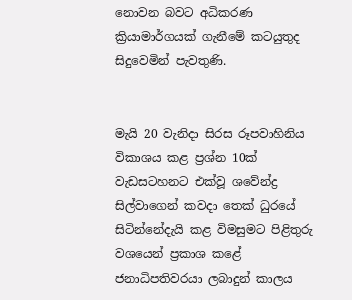නොවන බවට අධිකරණ ක්‍රියාමාර්ගයක් ගැනීමේ කටයුතුද සිදුවෙමින් පැවතුණි.


මැයි 20 වැනිදා සිරස රූපවාහිනිය විකාශය කළ ප්‍රශ්න 10ක් වැඩසටහනට එක්වූ ශවේන්ද්‍ර සිල්වාගෙන් කවදා තෙක් ධුරයේ සිටින්නේදැයි කළ විමසුමට පිළිතුරු වශයෙන් ප්‍රකාශ කළේ ජනාධිපතිවරයා ලබාදුන් කාලය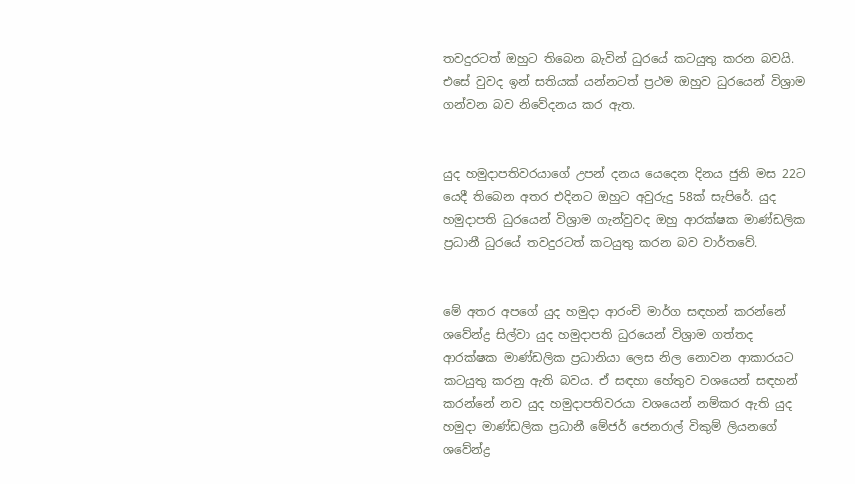තවදුරටත් ඔහුට තිබෙන බැවින් ධුරයේ කටයුතු කරන බවයි. එසේ වුවද ඉන් සතියක් යන්නටත් ප්‍රථම ඔහුව ධුරයෙන් විශ්‍රාම ගන්වන බව නිවේදනය කර ඇත.


යුද හමුදාපතිවරයාගේ උපන් දනය යෙදෙන දිනය ජුනි මස 22ට යෙදී තිබෙන අතර එදිනට ඔහුට අවුරුදු 58ක් සැපිරේ. යුද හමුදාපති ධුරයෙන් විශ්‍රාම ගැන්වුවද ඔහු ආරක්ෂක මාණ්ඩලික ප්‍රධානී ධුරයේ තවදුරටත් කටයුතු කරන බව වාර්තවේ.


මේ අතර අපගේ යුද හමුදා ආරංචි මාර්ග සඳහන් කරන්නේ ශවේන්ද්‍ර සිල්වා යුද හමුදාපති ධුරයෙන් විශ්‍රාම ගත්තද ආරක්ෂක මාණ්ඩලික ප්‍රධානියා ලෙස නිල නොවන ආකාරයට කටයුතු කරනු ඇති බවය. ඒ සඳහා හේතුව වශයෙන් සඳහන් කරන්නේ නව යුද හමුදාපතිවරයා වශයෙන් නම්කර ඇති යුද හමුදා මාණ්ඩලික ප්‍රධානී මේජර් ජෙනරාල් විකුම් ලියනගේ ශවේන්ද්‍ර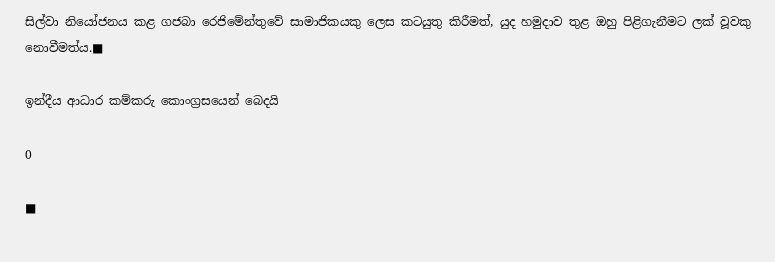සිල්වා නියෝජනය කළ ගජබා රෙජිමේන්තුවේ සාමාජිකයකු ලෙස කටයුතු කිරීමත්, යුද හමුදාව තුළ ඔහු පිළිගැනීමට ලක් වූවකු නොවීමත්ය.■

ඉන්දීය ආධාර කම්කරු කොංග්‍රසයෙන් බෙදයි

0

■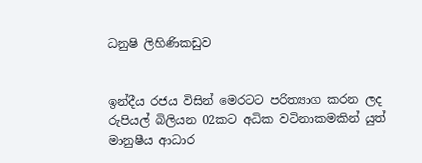ධනුෂි ලිහිණිකඩුව


ඉන්දීය රජය විසින් මෙරටට පරිත්‍යාග කරන ලද රුපියල් බිලියන 02කට අධික වටිනාකමකින් යුත් මානුෂීය ආධාර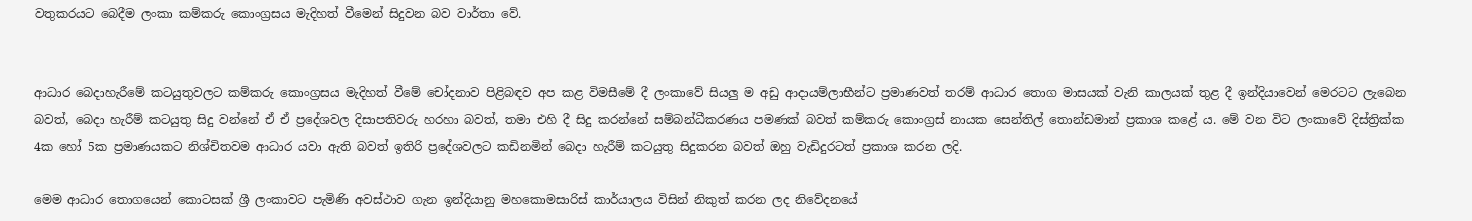වතුකරයට බෙදීම ලංකා කම්කරු කොංග්‍රසය මැදිහත් වීමෙන් සිදුවන බව වාර්තා වේ.


ආධාර බෙදාහැරීමේ කටයුතුවලට කම්කරු කොංග්‍රසය මැදිහත් වීමේ චෝදනාව පිළිබඳව අප කළ විමසීමේ දී ලංකාවේ සියලු ම අඩු ආදායම්ලාභීන්ට ප්‍රමාණවත් තරම් ආධාර තොග මාසයක් වැනි කාලයක් තුළ දී ඉන්දියාවෙන් මෙරටට ලැබෙන බවත්, බෙදා හැරීම් කටයුතු සිදු වන්නේ ඒ ඒ ප්‍රදේශවල දිසාපතිවරු හරහා බවත්, තමා එහි දී සිදු කරන්නේ සම්බන්ධීකරණය පමණක් බවත් කම්කරු කොංග්‍රස් නායක සෙන්තිල් තොන්ඩමාන් ප්‍රකාශ කළේ ය. මේ වන විට ලංකාවේ දිස්ත්‍රික්ක 4ක හෝ 5ක ප්‍රමාණයකට නිශ්චිතවම ආධාර යවා ඇති බවත් ඉතිරි ප්‍රදේශවලට කඩිනමින් බෙදා හැරීම් කටයුතු සිදුකරන බවත් ඔහු වැඩිදුරටත් ප්‍රකාශ කරන ලදි.

මෙම ආධාර තොගයෙන් කොටසක් ශ්‍රී ලංකාවට පැමිණි අවස්ථාව ගැන ඉන්දියානු මහකොමසාරිස් කාර්යාලය විසින් නිකුත් කරන ලද නිවේදනයේ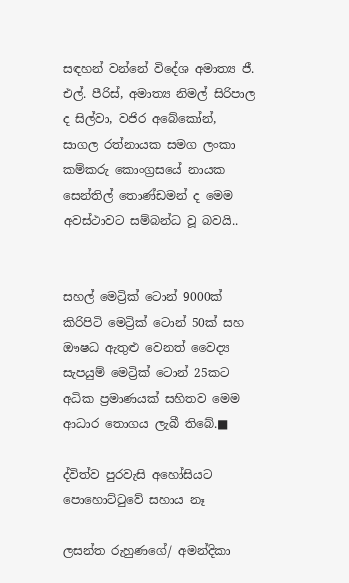සඳහන් වන්නේ විදේශ අමාත්‍ය ජී. එල්. පීරිස්, අමාත්‍ය නිමල් සිරිපාල ද සිල්වා, වජිර අබේකෝන්, සාගල රත්නායක සමග ලංකා කම්කරු කොංග්‍රසයේ නායක සෙන්තිල් තොණ්ඩමන් ද මෙම අවස්ථාවට සම්බන්ධ වූ බවයි..


සහල් මෙට්‍රික් ටොන් 9000ක් කිරිපිටි මෙට්‍රික් ටොන් 50ක් සහ ඖෂධ ඇතුළු වෙනත් වෛද්‍ය සැපයුම් මෙට්‍රික් ටොන් 25කට අධික ප්‍රමාණයක් සහිතව මෙම ආධාර තොගය ලැබී තිබේ.■

ද්විත්ව පුරවැසි අහෝසියට පොහොට්ටුවේ සහාය නෑ

ලසන්ත රුහුණගේ/ අමන්දිකා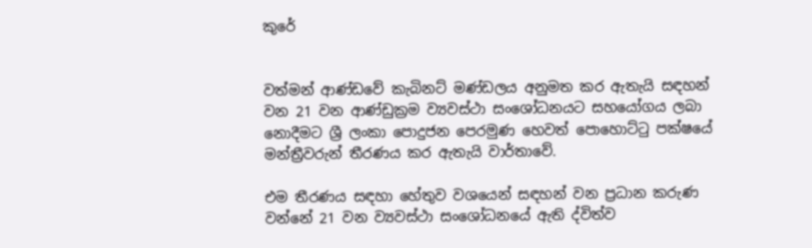කුරේ


වත්මන් ආණ්ඩවේ කැබිනට් මණ්ඩලය අනුමත කර ඇතැයි සඳහන් වන 21 වන ආණ්ඩුක්‍රම ව්‍යවස්ථා සංශෝධනයට සහයෝගය ලබා නොදීමට ශ්‍රී ලංකා පොදුජන පෙරමුණ හෙවත් පොහොට්ටු පක්ෂයේ මන්ත්‍රීවරුන් තීරණය කර ඇතැයි වාර්තාවේ.

එම තීරණය සඳහා හේතුව වශයෙන් සඳහන් වන ප්‍රධාන කරුණ වන්නේ 21 වන ව්‍යවස්ථා සංශෝධනයේ ඇති ද්විත්ව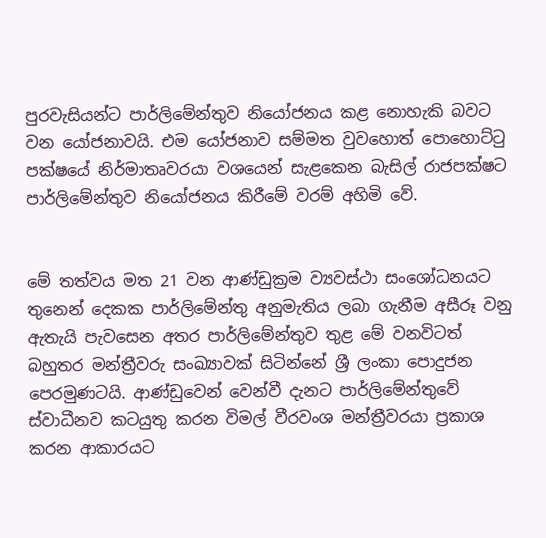පුරවැසියන්ට පාර්ලිමේන්තුව නියෝජනය කළ නොහැකි බවට වන යෝජනාවයි. එම යෝජනාව සම්මත වුවහොත් පොහොට්ටු පක්ෂයේ නිර්මාතෘවරයා වශයෙන් සැළකෙන බැසිල් රාජපක්ෂට පාර්ලිමේන්තුව නියෝජනය කිරීමේ වරම් අහිමි වේ.


මේ තත්වය මත 21 වන ආණ්ඩුක්‍රම ව්‍යවස්ථා සංශෝධනයට තුනෙන් දෙකක පාර්ලිමේන්තු අනුමැතිය ලබා ගැනීම අසීරූ වනු ඇතැයි පැවසෙන අතර පාර්ලිමේන්තුව තුළ මේ වනවිටත් බහුතර මන්ත්‍රීවරු සංඛ්‍යාවක් සිටින්නේ ශ්‍රී ලංකා පොදුජන පෙරමුණටයි. ආණ්ඩුවෙන් වෙන්වී දැනට පාර්ලිමේන්තුවේ ස්වාධීනව කටයුතු කරන විමල් වීරවංශ මන්ත්‍රීවරයා ප්‍රකාශ කරන ආකාරයට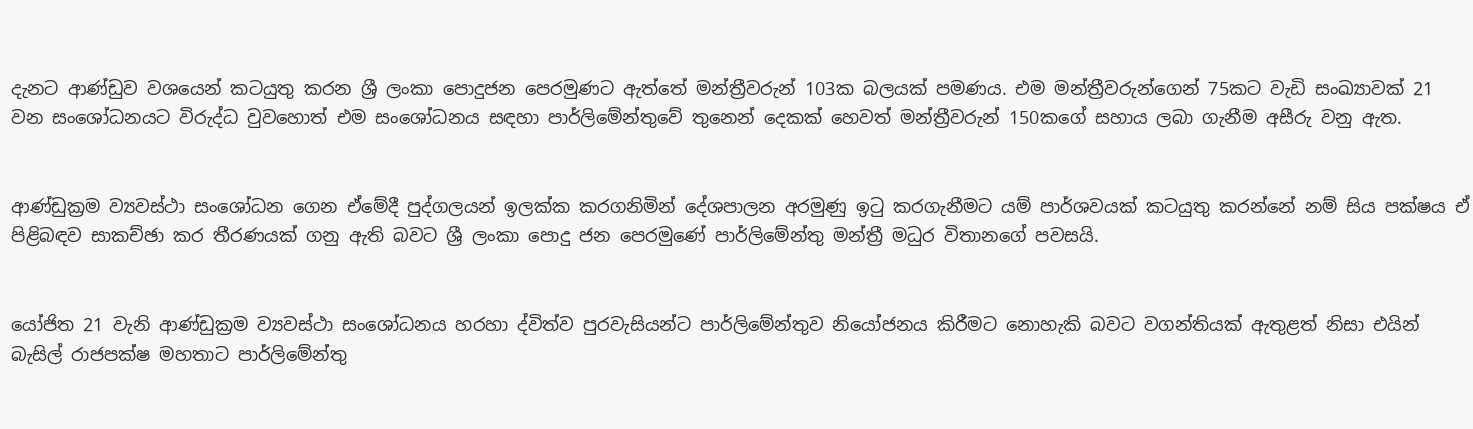දැනට ආණ්ඩුව වශයෙන් කටයුතු කරන ශ්‍රී ලංකා පොදුජන පෙරමුණට ඇත්තේ මන්ත්‍රීවරුන් 103ක බලයක් පමණය. එම මන්ත්‍රීවරුන්ගෙන් 75කට වැඩි සංඛ්‍යාවක් 21 වන සංශෝධනයට විරුද්ධ වුවහොත් එම සංශෝධනය සඳහා පාර්ලිමේන්තුවේ තුනෙන් දෙකක් හෙවත් මන්ත්‍රීවරුන් 150කගේ සහාය ලබා ගැනීම අසීරු වනු ඇත.


ආණ්ඩුක්‍රම ව්‍යවස්ථා සංශෝධන ගෙන ඒමේදී පුද්ගලයන් ඉලක්ක කරගනිමින් දේශපාලන අරමුණු ඉටු කරගැනීමට යම් පාර්ශවයක් කටයුතු කරන්නේ නම් සිය පක්ෂය ඒ පිළිබඳව සාකච්ඡා කර තීරණයක් ගනු ඇති බවට ශ්‍රී ලංකා පොදු ජන පෙරමුණේ පාර්ලිමේන්තු මන්ත්‍රී මධුර විතානගේ පවසයි.


යෝජිත 21 වැනි ආණ්ඩුක්‍රම ව්‍යවස්ථා සංශෝධනය හරහා ද්විත්ව පුරවැසියන්ට පාර්ලිමේන්තුව නියෝජනය කිරීමට නොහැකි බවට වගන්තියක් ඇතුළත් නිසා එයින් බැසිල් රාජපක්ෂ මහතාට පාර්ලිමේන්තු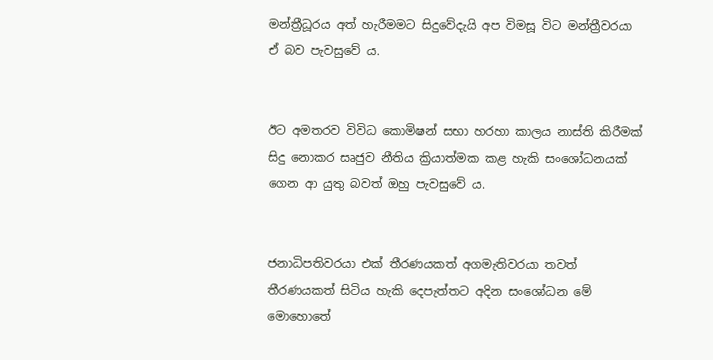මන්ත්‍රීධූරය අත් හැරීමමට සිදුවේදැයි අප විමසූ විට මන්ත්‍රීවරයා ඒ බව පැවසුවේ ය.


ඊට අමතරව විවිධ කොමිෂන් සභා හරහා කාලය නාස්ති කිරීමක් සිදු නොකර සෘජුව නීතිය ක්‍රියාත්මක කළ හැකි සංශෝධනයක් ගෙන ආ යුතු බවත් ඔහු පැවසුවේ ය.


ජනාධිපතිවරයා එක් තීරණයකත් අගමැතිවරයා තවත් තීරණයකත් සිටිය හැකි දෙපැත්තට අදින සංශෝධන මේ මොහොතේ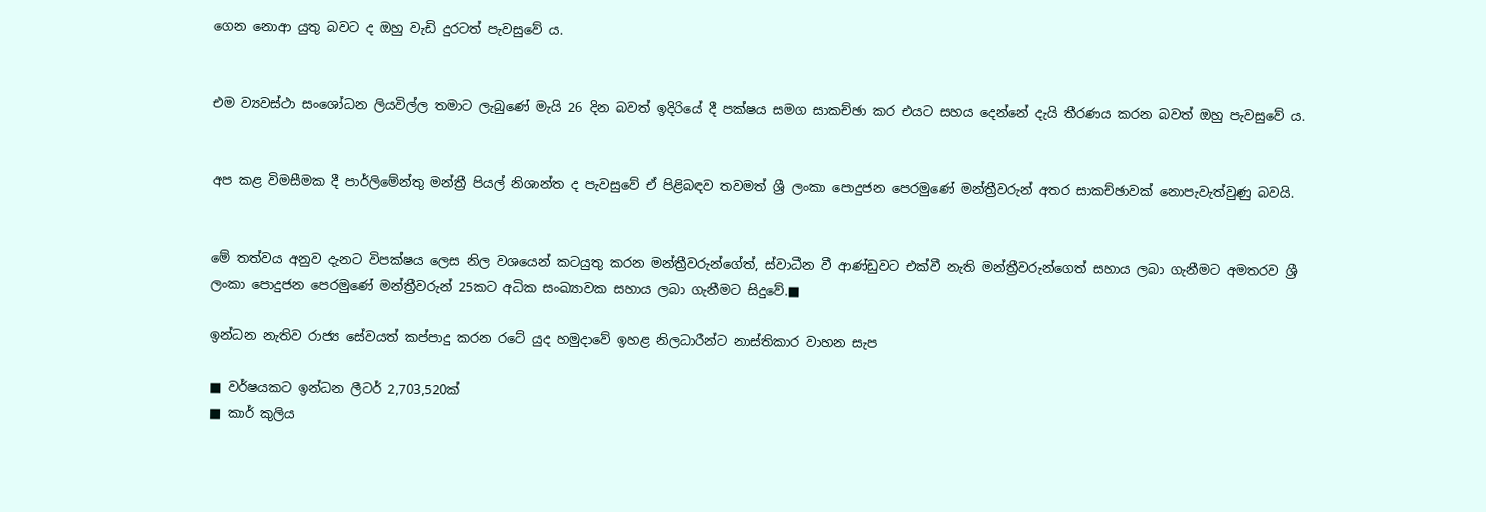ගෙන නොආ යුතු බවට ද ඔහු වැඩි දුරටත් පැවසුවේ ය.


එම ව්‍යවස්ථා සංශෝධන ලියවිල්ල තමාට ලැබුණේ මැයි 26 දින බවත් ඉදිරියේ දී පක්ෂය සමග සාකච්ඡා කර එයට සහය දෙන්නේ දැයි තීරණය කරන බවත් ඔහු පැවසුවේ ය.


අප කළ විමසීමක දී පාර්ලිමේන්තු මන්ත්‍රී පියල් නිශාන්ත ද පැවසුවේ ඒ පිළිබඳව තවමත් ශ්‍රී ලංකා පොදුජන පෙරමුණේ මන්ත්‍රීවරුන් අතර සාකච්ඡාවක් නොපැවැත්වුණු බවයි.


මේ තත්වය අනුව දැනට විපක්ෂය ලෙස නිල වශයෙන් කටයුතු කරන මන්ත්‍රීවරුන්ගේත්, ස්වාධීන වී ආණ්ඩුවට එක්වී නැති මන්ත්‍රීවරුන්ගෙත් සහාය ලබා ගැනීමට අමතරව ශ්‍රී ලංකා පොදුජන පෙරමුණේ මන්ත්‍රීවරුන් 25කට අධික සංඛ්‍යාවක සහාය ලබා ගැනීමට සිදුවේ.■

ඉන්ධන නැතිව රාජ්‍ය සේවයත් කප්පාදු කරන රටේ යුද හමුදාවේ ඉහළ නිලධාරීන්ට නාස්තිකාර වාහන සැප

■ වර්ෂයකට ඉන්ධන ලීටර් 2,703,520ක්
■ කාර් කුලිය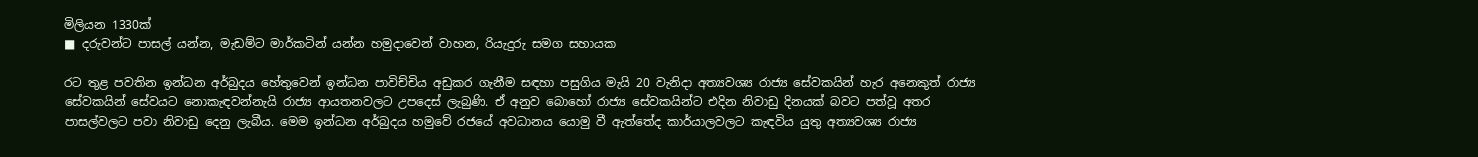මිලියන 1330ක්
■ දරුවන්ට පාසල් යන්න, මැඩම්ට මාර්කටින් යන්න හමුදාවෙන් වාහන, රියැදුරු සමග සහායක

රට තුළ පවතින ඉන්ධන අර්බුදය හේතුවෙන් ඉන්ධන පාවිච්චිය අඩුකර ගැනීම සඳහා පසුගිය මැයි 20 වැනිදා අත්‍යවශ්‍ය රාජ්‍ය සේවකයින් හැර අනෙකුත් රාජ්‍ය සේවකයින් සේවයට නොකැඳවන්නැයි රාජ්‍ය ආයතනවලට උපදෙස් ලැබුණි. ඒ අනුව බොහෝ රාජ්‍ය සේවකයින්ට එදින නිවාඩු දිනයක් බවට පත්වූ අතර පාසල්වලට පවා නිවාඩු දෙනු ලැබීය. මෙම ඉන්ධන අර්බුදය හමුවේ රජයේ අවධානය යොමු වී ඇත්තේද කාර්යාලවලට කැඳවිය යුතු අත්‍යවශ්‍ය රාජ්‍ය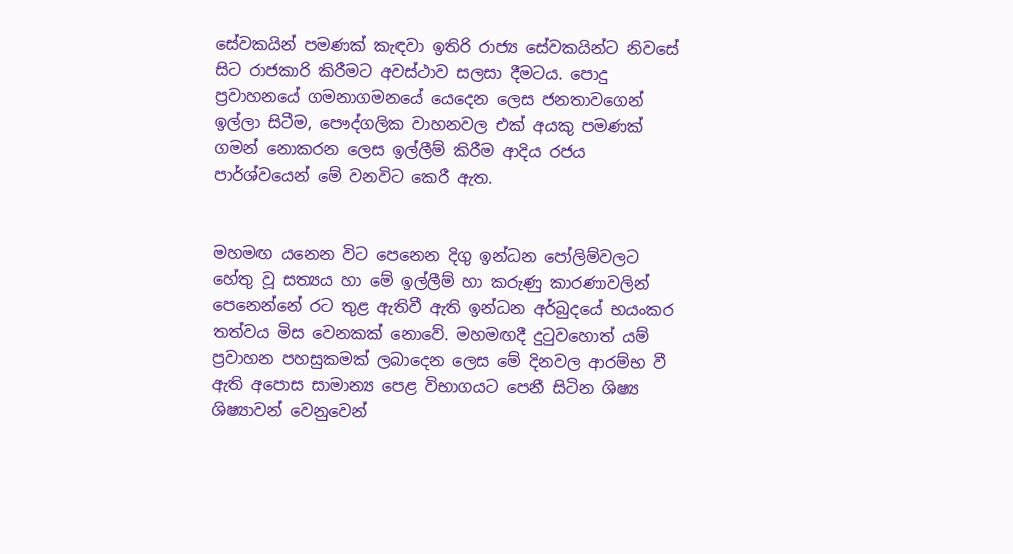සේවකයින් පමණක් කැඳවා ඉතිරි රාජ්‍ය සේවකයින්ට නිවසේ සිට රාජකාරි කිරීමට අවස්ථාව සලසා දීමටය. පොදු ප්‍රවාහනයේ ගමනාගමනයේ යෙදෙන ලෙස ජනතාවගෙන් ඉල්ලා සිටීම, පෞද්ගලික වාහනවල එක් අයකු පමණක් ගමන් නොකරන ලෙස ඉල්ලීම් කිරීම ආදිය රජය පාර්ශ්වයෙන් මේ වනවිට කෙරී ඇත.


මහමඟ යනෙන විට පෙනෙන දිගු ඉන්ධන පෝලිම්වලට හේතු වූ සත්‍යය හා මේ ඉල්ලීම් හා කරුණු කාරණාවලින් පෙනෙන්නේ රට තුළ ඇතිවී ඇති ඉන්ධන අර්බුදයේ භයංකර තත්වය මිස වෙනකක් නොවේ. මහමඟදී දුටුවහොත් යම් ප්‍රවාහන පහසුකමක් ලබාදෙන ලෙස මේ දිනවල ආරම්භ වී ඇති අපොස සාමාන්‍ය පෙළ විභාගයට පෙනී සිටින ශිෂ්‍ය ශිෂ්‍යාවන් වෙනුවෙන්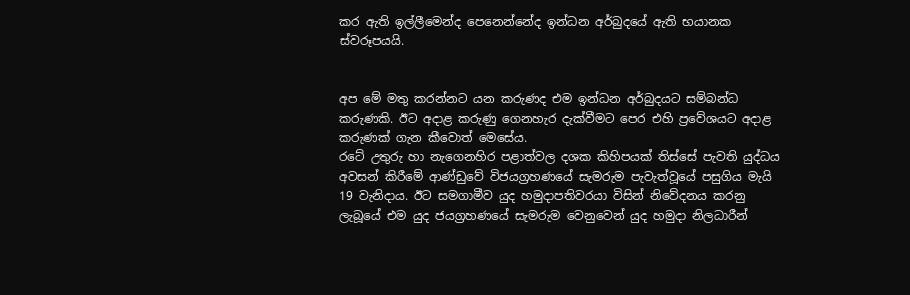කර ඇති ඉල්ලීමෙන්ද පෙනෙන්නේද ඉන්ධන අර්බුදයේ ඇති භයානක ස්වරූපයයි.


අප මේ මතු කරන්නට යන කරුණද එම ඉන්ධන අර්බුදයට සම්බන්ධ කරුණකි. ඊට අදාළ කරුණු ගෙනහැර දැක්වීමට පෙර එහි ප්‍රවේශයට අදාළ කරුණක් ගැන කීවොත් මෙසේය.
රටේ උතුරු හා නැගෙනහිර පළාත්වල දශක කිහිපයක් තිස්සේ පැවති යුද්ධය අවසන් කිරීමේ ආණ්ඩුවේ විජයග්‍රහණයේ සැමරුම පැවැත්වූයේ පසුගිය මැයි 19 වැනිදාය. ඊට සමගාමීව යුද හමුදාපතිවරයා විසින් නිවේදනය කරනු ලැබූයේ එම යුද ජයග්‍රහණයේ සැමරුම වෙනුවෙන් යුද හමුදා නිලධාරීන්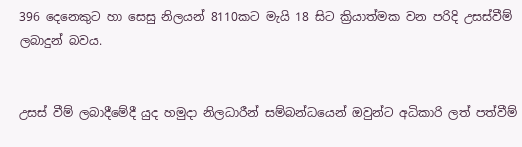396 දෙනෙකුට හා සෙසු නිලයන් 8110කට මැයි 18 සිට ක්‍රියාත්මක වන පරිදි උසස්වීම් ලබාදුන් බවය.


උසස් වීම් ලබාදීමේදී යුද හමුදා නිලධාරීන් සම්බන්ධයෙන් ඔවුන්ට අධිකාරි ලත් පත්වීම්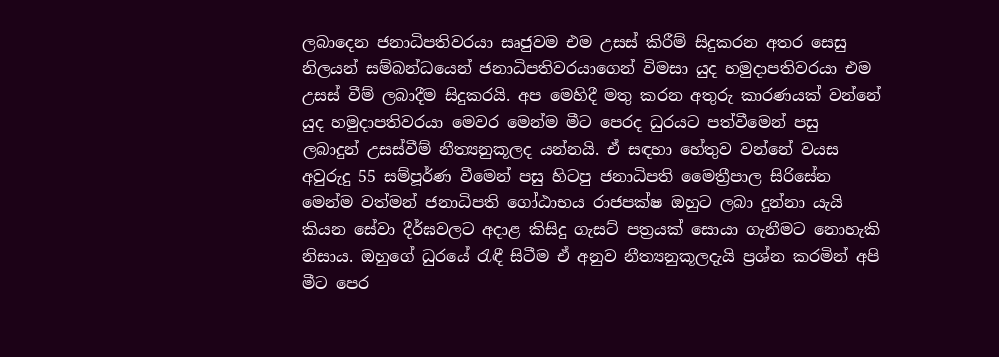ලබාදෙන ජනාධිපතිවරයා සෘජුවම එම උසස් කිරීම් සිදුකරන අතර සෙසු නිලයන් සම්බන්ධයෙන් ජනාධිපතිවරයාගෙන් විමසා යුද හමුදාපතිවරයා එම උසස් වීම් ලබාදීම සිදුකරයි. අප මෙහිදී මතු කරන අතුරු කාරණයක් වන්නේ යුද හමුදාපතිවරයා මෙවර මෙන්ම මීට පෙරද ධුරයට පත්වීමෙන් පසු ලබාදුන් උසස්වීම් නීත්‍යනුකූලද යන්නයි. ඒ සඳහා හේතුව වන්නේ වයස අවුරුදු 55 සම්පූර්ණ වීමෙන් පසු හිටපු ජනාධිපති මෛත්‍රීපාල සිරිසේන මෙන්ම වත්මන් ජනාධිපති ගෝඨාභය රාජපක්ෂ ඔහුට ලබා දුන්නා යැයි කියන සේවා දීර්ඝවලට අදාළ කිසිදු ගැසට් පත්‍රයක් සොයා ගැනීමට නොහැකි නිසාය. ඔහුගේ ධුරයේ රැඳී සිටීම ඒ අනුව නීත්‍යනුකූලදැයි ප්‍රශ්න කරමින් අපි මීට පෙර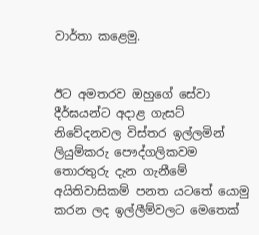වාර්තා කළෙමු.


ඊට අමතරව ඔහුගේ සේවා දීර්ඝයන්ට අදාළ ගැසට් නිවේදනවල විස්තර ඉල්ලමින් ලියුම්කරු පෞද්ගලිකවම තොරතුරු දැන ගැනීමේ අයිතිවාසිකම් පනත යටතේ යොමු කරන ලද ඉල්ලීම්වලට මෙතෙක්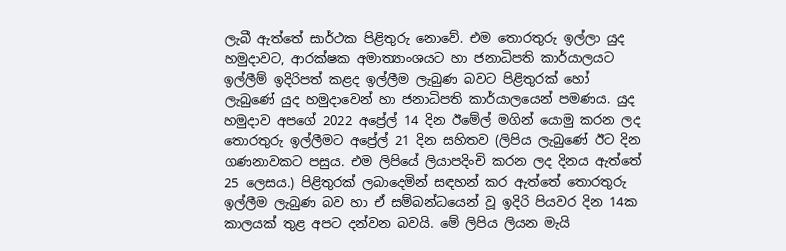ලැබී ඇත්තේ සාර්ථක පිළිතුරු නොවේ. එම තොරතුරු ඉල්ලා යුද හමුදාවට, ආරක්ෂක අමාත්‍යාංශයට හා ජනාධිපති කාර්යාලයට ඉල්ලීම් ඉදිරිපත් කළද ඉල්ලීම ලැබුණ බවට පිළිතුරක් හෝ ලැබුණේ යුද හමුදාවෙන් හා ජනාධිපති කාර්යාලයෙන් පමණය. යුද හමුදාව අපගේ 2022 අප්‍රේල් 14 දින ඊමේල් මගින් යොමු කරන ලද තොරතුරු ඉල්ලීමට අප්‍රේල් 21 දින සහිතව (ලිපිය ලැබුණේ ඊට දින ගණනාවකට පසුය. එම ලිපියේ ලියාපදිංචි කරන ලද දිනය ඇත්තේ 25 ලෙසය.) පිළිතුරක් ලබාදෙමින් සඳහන් කර ඇත්තේ තොරතුරු ඉල්ලීම ලැබුණ බව හා ඒ සම්බන්ධයෙන් වූ ඉදිරි පියවර දින 14ක කාලයක් තුළ අපට දන්වන බවයි. මේ ලිපිය ලියන මැයි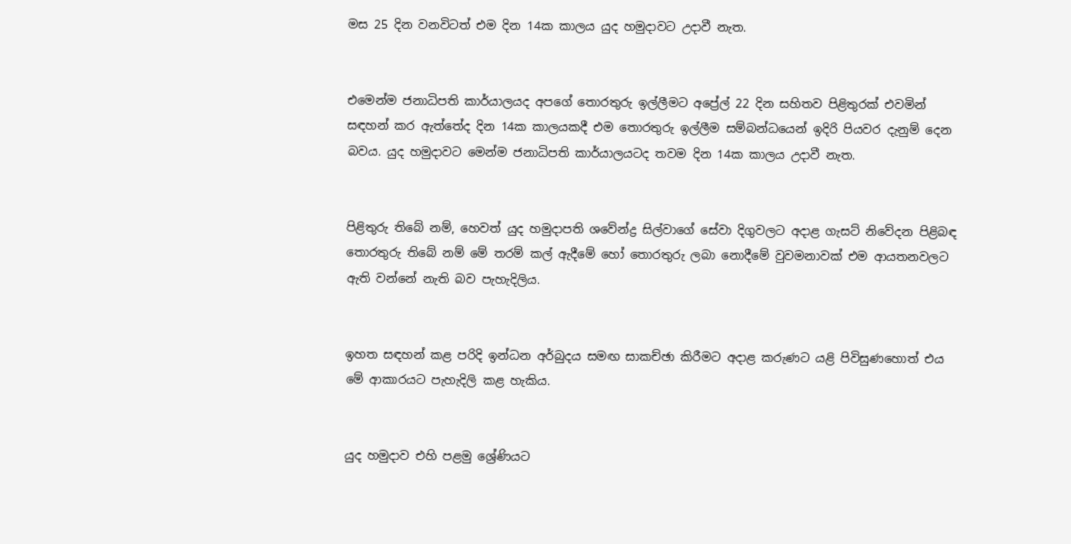මස 25 දින වනවිටත් එම දින 14ක කාලය යුද හමුදාවට උදාවී නැත.


එමෙන්ම ජනාධිපති කාර්යාලයද අපගේ තොරතුරු ඉල්ලීමට අප්‍රේල් 22 දින සහිතව පිළිතුරක් එවමින් සඳහන් කර ඇත්තේද දින 14ක කාලයකදී එම තොරතුරු ඉල්ලීම සම්බන්ධයෙන් ඉදිරි පියවර දැනුම් දෙන බවය. යුද හමුදාවට මෙන්ම ජනාධිපති කාර්යාලයටද තවම දින 14ක කාලය උදාවී නැත.


පිළිතුරු තිබේ නම්, හෙවත් යුද හමුදාපති ශවේන්ද්‍ර සිල්වාගේ සේවා දිගුවලට අදාළ ගැසට් නිවේදන පිළිබඳ තොරතුරු තිබේ නම් මේ තරම් කල් ඇදීමේ හෝ තොරතුරු ලබා නොදීමේ වුවමනාවක් එම ආයතනවලට ඇති වන්නේ නැති බව පැහැදිලිය.


ඉහත සඳහන් කළ පරිදි ඉන්ධන අර්බුදය සමඟ සාකච්ඡා කිරීමට අදාළ කරුණට යළි පිවිසුණහොත් එය මේ ආකාරයට පැහැදිලි කළ හැකිය.


යුද හමුදාව එහි පළමු ශ්‍රේණියට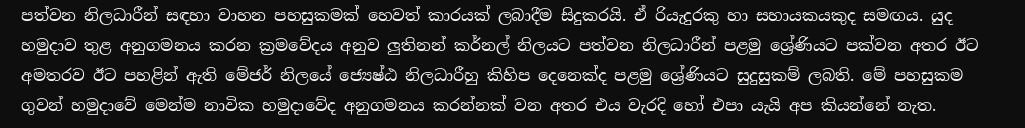පත්වන නිලධාරීන් සඳහා වාහන පහසුකමක් හෙවත් කාරයක් ලබාදීම සිදුකරයි. ඒ රියැදුරකු හා සහායකයකුද සමඟය. යුද හමුදාව තුළ අනුගමනය කරන ක්‍රමවේදය අනුව ලුතිනන් කර්නල් නිලයට පත්වන නිලධාරීන් පළමු ශ්‍රේණියට පක්වන අතර ඊට අමතරව ඊට පහළින් ඇති මේජර් නිලයේ ජ්‍යෙෂ්ඨ නිලධාරීහු කිහිප දෙනෙක්ද පළමු ශ්‍රේණියට සුදුසුකම් ලබති. මේ පහසුකම ගුවන් හමුදාවේ මෙන්ම නාවික හමුදාවේද අනුගමනය කරන්නක් වන අතර එය වැරදි හෝ එපා යැයි අප කියන්නේ නැත.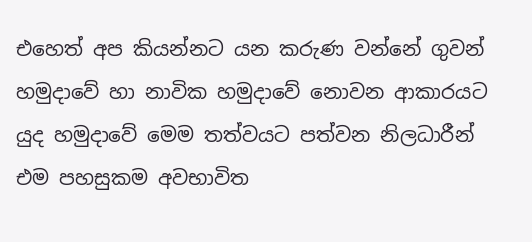එහෙත් අප කියන්නට යන කරුණ වන්නේ ගුවන් හමුදාවේ හා නාවික හමුදාවේ නොවන ආකාරයට යුද හමුදාවේ මෙම තත්වයට පත්වන නිලධාරීන් එම පහසුකම අවභාවිත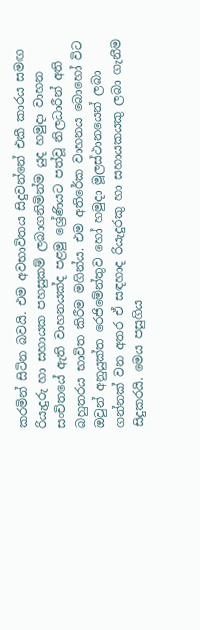කරමින් සිටින බවයි. එම අවභාවිතය සිදුවන්නේ එකී කාරය සමඟ රියැදුරු හා සහායක පහසුකම් ලබාගනිමින්ම යුද හමුදා වාහන සංචිතයේ ඇති වාහනයක්ද පළමු ශ්‍රේණියට පත්වූ නිලධාරීන් අති බහුතරය භාවිත කිරීම මගින්ය. එම අතිරේක වාහනය බොහෝ විට ඔවුන් අනුයුක්ත රෙජිමේන්තුව හෝ හමුදා මූලස්ථානයෙන් ලබා ගන්නක් වන අතර ඒ සඳහාද රියැදුරකු හා සහායකයකු ලබා ගැනීම සිදුකරයි. මෙය පසුගිය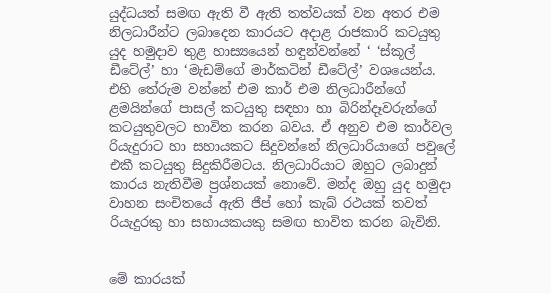යුද්ධයත් සමඟ ඇති වී ඇති තත්වයක් වන අතර එම නිලධාරීන්ට ලබාදෙන කාරයට අදාළ රාජකාරි කටයුතු යුද හමුදාව තුළ හාස්‍යයෙන් හඳුන්වන්නේ ‘ ‘ස්කූල් ඩීටේල්’ හා ‘මැඩම්ගේ මාර්කටින් ඩීටේල්’ වශයෙන්ය. එහි තේරුම වන්නේ එම කාර් එම නිලධාරීන්ගේ ළමයින්ගේ පාසල් කටයුතු සඳහා හා බිරින්දෑවරුන්ගේ කටයුතුවලට භාවිත කරන බවය. ඒ අනුව එම කාර්වල රියැදුරාට හා සහායකට සිදුවන්නේ නිලධාරියාගේ පවුලේ එකී කටයුතු සිදුකිරීමටය. නිලධාරියාට ඔහුට ලබාදුන් කාරය නැතිවීම ප්‍රශ්නයක් නොවේ. මන්ද ඔහු යුද හමුදා වාහන සංචිතයේ ඇති ජීප් හෝ කැබ් රථයක් තවත් රියැදුරකු හා සහායකයකු සමඟ භාවිත කරන බැවිනි.


මේ කාරයක්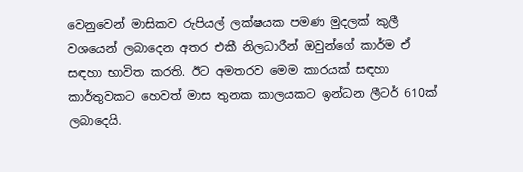වෙනුවෙන් මාසිකව රුපියල් ලක්ෂයක පමණ මුදලක් කුලී වශයෙන් ලබාදෙන අතර එකී නිලධාරීන් ඔවුන්ගේ කාර්ම ඒ සඳහා භාවිත කරති. ඊට අමතරව මෙම කාරයක් සඳහා කාර්තුවකට හෙවත් මාස තුනක කාලයකට ඉන්ධන ලීටර් 610ක් ලබාදෙයි.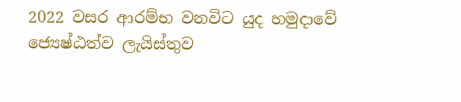2022 වසර ආරම්භ වනවිට යුද හමුදාවේ ජ්‍යෙෂ්ඨත්ව ලැයිස්තුව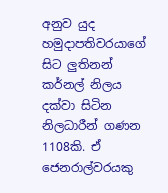අනුව යුද හමුදාපතිවරයාගේ සිට ලුතිනන් කර්නල් නිලය දක්වා සිටින නිලධාරීන් ගණන 1108කි. ඒ ජෙනරාල්වරයකු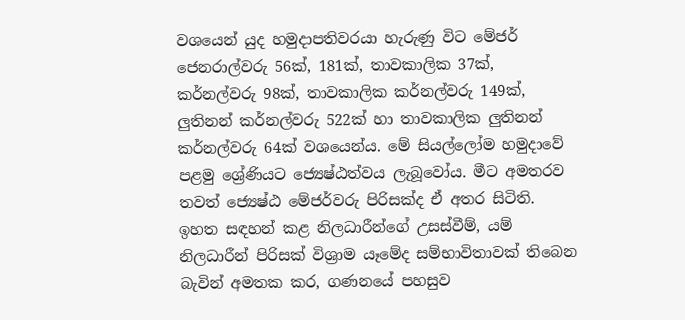වශයෙන් යුද හමුදාපතිවරයා හැරුණු විට මේජර් ජෙනරාල්වරු 56ක්, 181ක්, තාවකාලික 37ක්, කර්නල්වරු 98ක්, තාවකාලික කර්නල්වරු 149ක්, ලුතිනන් කර්නල්වරු 522ක් හා තාවකාලික ලුතිනන් කර්නල්වරු 64ක් වශයෙන්ය. මේ සියල්ලෝම හමුදාවේ පළමු ශ්‍රේණියට ජ්‍යෙෂ්ඨත්වය ලැබූවෝය. මීට අමතරව තවත් ජ්‍යෙෂ්ඨ මේජර්වරු පිරිසක්ද ඒ අතර සිටිති. ඉහත සඳහන් කළ නිලධාරීන්ගේ උසස්වීම්, යම් නිලධාරීන් පිරිසක් විශ්‍රාම යෑමේද සම්භාවිතාවක් තිබෙන බැවින් අමතක කර, ගණනයේ පහසුව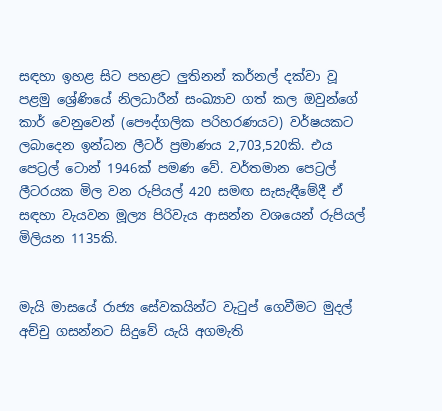සඳහා ඉහළ සිට පහළට ලුතිනන් කර්නල් දක්වා වූ පළමු ශ්‍රේණියේ නිලධාරීන් සංඛ්‍යාව ගත් කල ඔවුන්ගේ කාර් වෙනුවෙන් (පෞද්ගලික පරිහරණයට) වර්ෂයකට ලබාදෙන ඉන්ධන ලීටර් ප්‍රමාණය 2,703,520කි. එය පෙට්‍රල් ටොන් 1946ක් පමණ වේ. වර්තමාන පෙට්‍රල් ලීටරයක මිල වන රුපියල් 420 සමඟ සැසැඳීමේදී ඒ සඳහා වැයවන මූල්‍ය පිරිවැය ආසන්න වශයෙන් රුපියල් මිලියන 1135කි.


මැයි මාසයේ රාජ්‍ය සේවකයින්ට වැටුප් ගෙවීමට මුදල් අච්චු ගසන්නට සිදුවේ යැයි අගමැති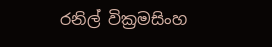රනිල් වික්‍රමසිංහ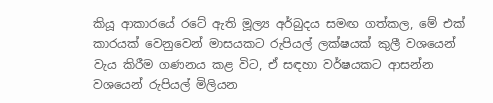කියූ ආකාරයේ රටේ ඇති මූල්‍ය අර්බුදය සමඟ ගත්කල, මේ එක් කාරයක් වෙනුවෙන් මාසයකට රුපියල් ලක්ෂයක් කුලී වශයෙන් වැය කිරීම ගණනය කළ විට, ඒ සඳහා වර්ෂයකට ආසන්න වශයෙන් රුපියල් මිලියන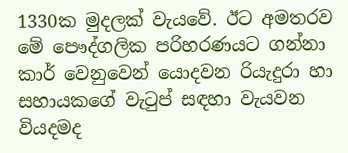1330ක මුදලක් වැයවේ. ඊට අමතරව මේ පෞද්ගලික පරිහරණයට ගන්නා කාර් වෙනුවෙන් යොදවන රියැදුරා හා සහායකගේ වැටුප් සඳහා වැයවන වියදමද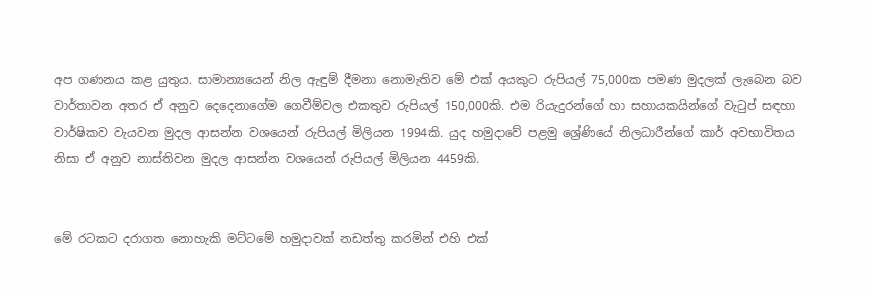අප ගණනය කළ යුතුය. සාමාන්‍යයෙන් නිල ඇඳුම් දීමනා නොමැතිව මේ එක් අයකුට රුපියල් 75,000ක පමණ මුදලක් ලැබෙන බව වාර්තාවන අතර ඒ අනුව දෙදෙනාගේම ගෙවීම්වල එකතුව රුපියල් 150,000කි. එම රියැදුරන්ගේ හා සහායකයින්ගේ වැටුප් සඳහා වාර්ෂිකව වැයවන මුදල ආසන්න වශයෙන් රුපියල් මිලියන 1994කි. යුද හමුදාවේ පළමු ශ්‍රේණියේ නිලධාරීන්ගේ කාර් අවභාවිතය නිසා ඒ අනුව නාස්තිවන මුදල ආසන්න වශයෙන් රුපියල් මිලියන 4459කි.


මේ රටකට දරාගත නොහැකි මට්ටමේ හමුදාවක් නඩත්තු කරමින් එහි එක්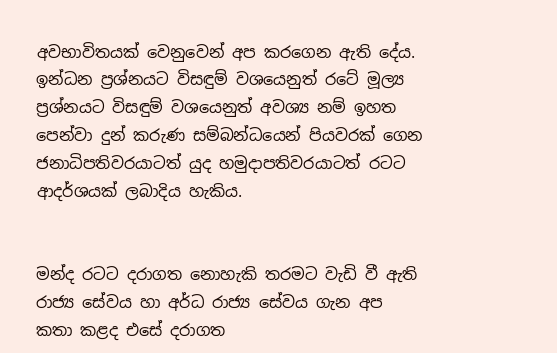අවභාවිතයක් වෙනුවෙන් අප කරගෙන ඇති දේය. ඉන්ධන ප්‍රශ්නයට විසඳුම් වශයෙනුත් රටේ මූල්‍ය ප්‍රශ්නයට විසඳුම් වශයෙනුත් අවශ්‍ය නම් ඉහත පෙන්වා දුන් කරුණ සම්බන්ධයෙන් පියවරක් ගෙන ජනාධිපතිවරයාටත් යුද හමුදාපතිවරයාටත් රටට ආදර්ශයක් ලබාදිය හැකිය.


මන්ද රටට දරාගත නොහැකි තරමට වැඩි වී ඇති රාජ්‍ය සේවය හා අර්ධ රාජ්‍ය සේවය ගැන අප කතා කළද එසේ දරාගත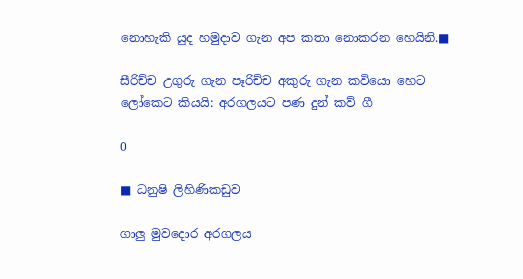නොහැකි යුද හමුදාව ගැන අප කතා නොකරන හෙයිනි.■

සීරිච්ච උගුරු ගැන පෑරිච්ච අකුරු ගැන කවියො හෙට ලෝකෙට කියයි: අරගලයට පණ දුන් කව් ගී

0

■ ධනුෂි ලිහිණිකඩුව

ගාලු මුවදොර අරගලය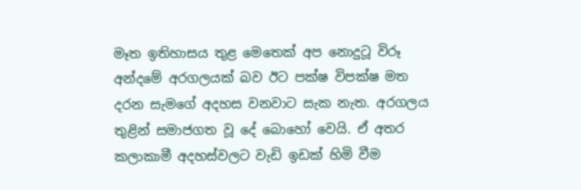මෑත ඉතිහාසය තුළ මෙතෙක් අප නොදුටූ විරූ අන්දමේ අරගලයක් බව ඊට පක්ෂ විපක්ෂ මත දරන සැමගේ අදහස වනවාට සැක නැත. අරගලය තුළින් සමාජගත වූ දේ බොහෝ වෙයි. ඒ අතර කලාකාමී අදහස්වලට වැඩි ඉඩක් හිමි වීම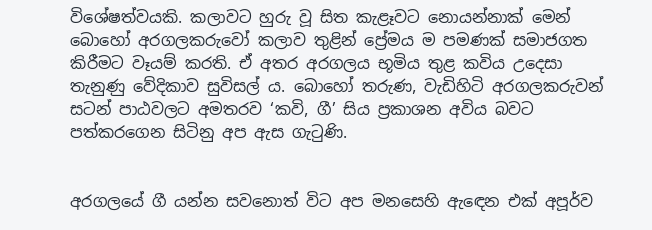විශේෂත්වයකි. කලාවට හුරු වූ සිත කැළෑවට නොයන්නාක් මෙන් බොහෝ අරගලකරුවෝ කලාව තුළින් ප්‍රේමය ම පමණක් සමාජගත කිරීමට වෑයම් කරති. ඒ අතර අරගලය භූමිය තුළ කවිය උදෙසා තැනුණු වේදිකාව සුවිසල් ය. බොහෝ තරුණ, වැඩිහිටි අරගලකරුවන් සටන් පාඨවලට අමතරව ‘කවි, ගී’ සිය ප්‍රකාශන අවිය බවට පත්කරගෙන සිටිනු අප ඇස ගැටුණි.


අරගලයේ ගී යන්න සවනොත් විට අප මනසෙහි ඇඳෙන එක් අපූර්ව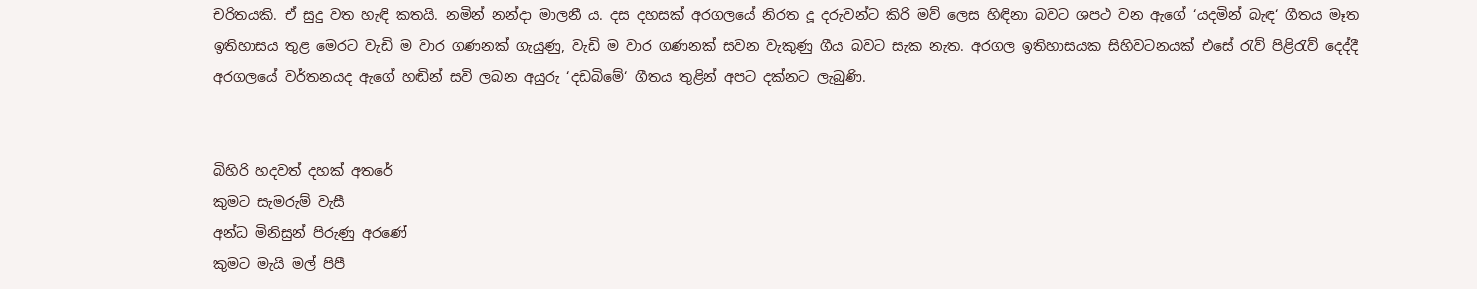චරිතයකි. ඒ සුදු වත හැඳි කතයි. නමින් නන්දා මාලනී ය. දස දහසක් අරගලයේ නිරත දූ දරුවන්ට කිරි මව් ලෙස හිඳිනා බවට ශපථ වන ඇගේ ‘යදමින් බැඳ‘ ගීතය මෑත ඉතිහාසය තුළ මෙරට වැඩි ම වාර ගණනක් ගැයුණු, වැඩි ම වාර ගණනක් සවන වැකුණු ගීය බවට සැක නැත. අරගල ඉතිහාසයක සිහිවටනයක් එසේ රැව් පිළිරැව් දෙද්දී අරගලයේ වර්තනයද ඇගේ හඬින් සවි ලබන අයුරු ‘දඩබිමේ‘ ගීතය තුළින් අපට දක්නට ලැබුණි.


බිහිරි හදවත් දහක් අතරේ
කුමට සැමරුම් වැසී
අන්ධ මිනිසුන් පිරුණු අරණේ
කුමට මැයි මල් පිපී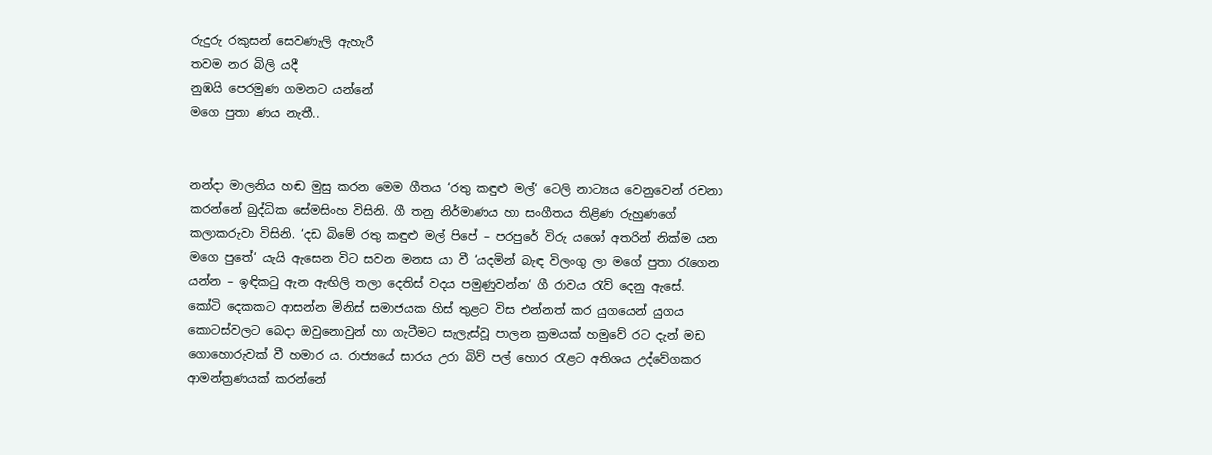රුදුරු රකුසන් සෙවණැලි ඇහැරී
තවම නර බිලි යදී
නුඹයි පෙරමුණ ගමනට යන්නේ
මගෙ පුතා ණය නැතී..


නන්දා මාලනිය හඬ මුසු කරන මෙම ගීතය ‘රතු කඳුළු මල්‘ ටෙලි නාට්‍යය වෙනුවෙන් රචනා කරන්නේ බුද්ධික සේමසිංහ විසිනි. ගී තනු නිර්මාණය හා සංගීතය තිළිණ රුහුණගේ කලාකරුවා විසිනි. ‘දඩ බිමේ රතු කඳුළු මල් පිපේ – පරපුරේ විරු යශෝ අතරින් නික්ම යන මගෙ පුතේ‘ යැයි ඇසෙන විට සවන මනස යා වී ‘යදමින් බැඳ විලංගු ලා මගේ පුතා රැගෙන යන්න – ඉඳිකටු ඇන ඇඟිලි තලා දෙතිස් වදය පමුණුවන්න‘ ගී රාවය රැව් දෙනු ඇසේ.
කෝටි දෙකකට ආසන්න මිනිස් සමාජයක හිස් තුළට විස එන්නත් කර යුගයෙන් යුගය කොටස්වලට බෙදා ඔවුනොවුන් හා ගැටීමට සැලැස්වූ පාලන ක්‍රමයක් හමුවේ රට දැන් මඩ ගොහොරුවක් වී හමාර ය. රාජ්‍යයේ සාරය උරා බිව් පල් හොර රැළට අතිශය උද්වේගකර ආමන්ත්‍රණයක් කරන්නේ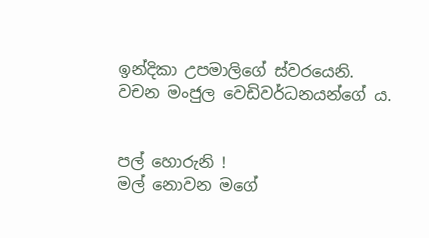ඉන්දිකා උපමාලිගේ ස්වරයෙනි. වචන මංජුල වෙඩිවර්ධනයන්ගේ ය.


පල් හොරුනි !
මල් නොවන මගේ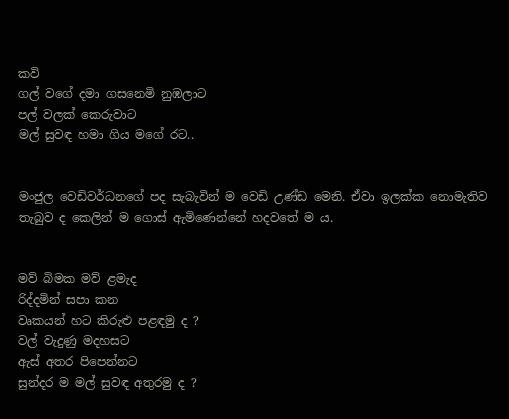කවි
ගල් වගේ දමා ගසනෙමි නුඹලාට
පල් වලක් කෙරුවාට
මල් සුවඳ හමා ගිය මගේ රට..


මංජුල වෙඩිවර්ධනගේ පද සැබැවින් ම වෙඩි උණ්ඩ මෙනි. ඒවා ඉලක්ක නොමැතිව තැබුව ද කෙලින් ම ගොස් ඇමිණෙන්නේ හදවතේ ම ය.


මව් බිමක මව් ළමැද
රිද්දමින් සපා කන
වෘකයන් හට කිරුළු පළඳමු ද ?
වල් වැදුණු මදහසට
ඇස් අතර පිපෙන්නට
සුන්දර ම මල් සුවඳ අතුරමු ද ?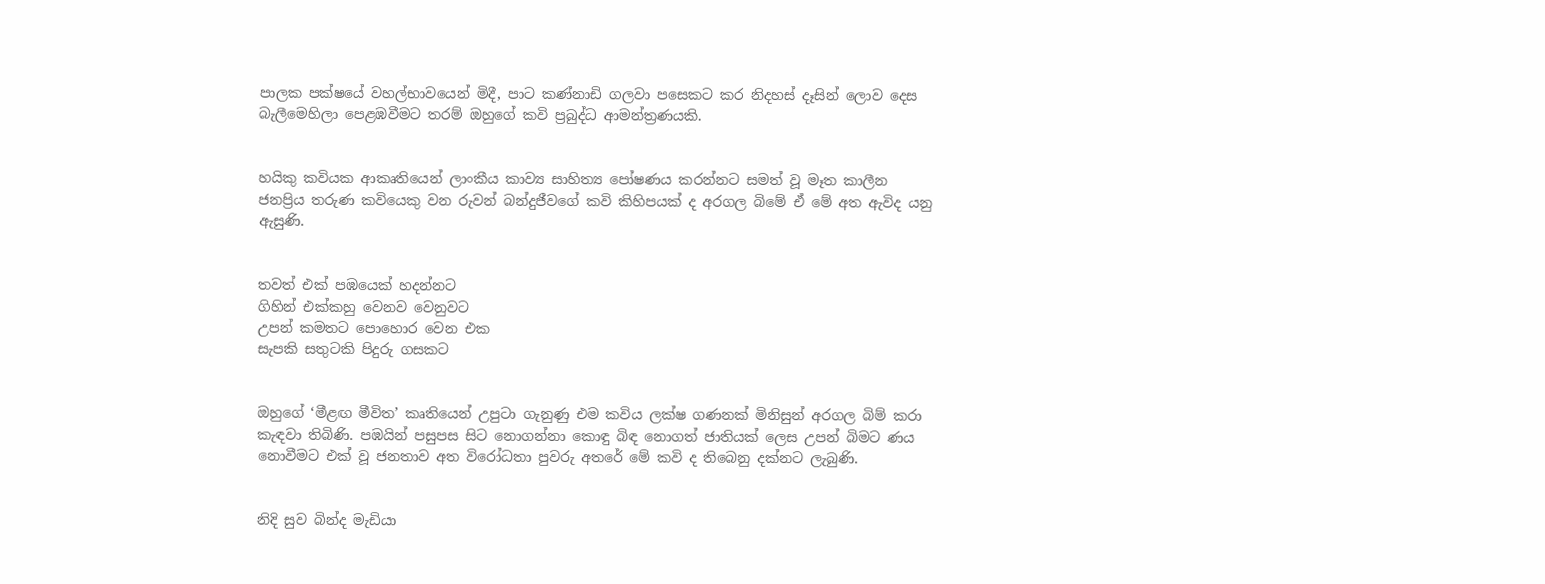පාලක පක්ෂයේ වහල්භාවයෙන් මිදී, පාට කණ්නාඩි ගලවා පසෙකට කර නිදහස් දෑසින් ලොව දෙස බැලීමෙහිලා පෙළඹවීමට තරම් ඔහුගේ කවි ප්‍රබුද්ධ ආමන්ත්‍රණයකි.


හයිකු කවියක ආකෘතියෙන් ලාංකීය කාව්‍ය සාහිත්‍ය පෝෂණය කරන්නට සමත් වූ මෑත කාලීන ජනප්‍රිය තරුණ කවියෙකු වන රුවන් බන්දුජීවගේ කවි කිහිපයක් ද අරගල බිමේ ඒ මේ අත ඇවිද යනු ඇසුණි.


තවත් එක් පඹයෙක් හදන්නට
ගිහින් එක්කහු වෙනව වෙනුවට
උපන් කමතට පොහොර වෙන එක
සැපකි සතුටකි පිදුරු ගසකට


ඔහුගේ ‘මීළඟ මීවිත’ කෘතියෙන් උපුටා ගැනුණු එම කවිය ලක්ෂ ගණනක් මිනිසුන් අරගල බිම් කරා කැඳවා තිබිණි. පඹයින් පසුපස සිට නොගන්නා කොඳු බිඳ නොගත් ජාතියක් ලෙස උපන් බිමට ණය නොවීමට එක් වූ ජනතාව අත විරෝධතා පුවරු අතරේ මේ කවි ද තිබෙනු දක්නට ලැබුණි.


නිදි සුව බින්ද මැඩියා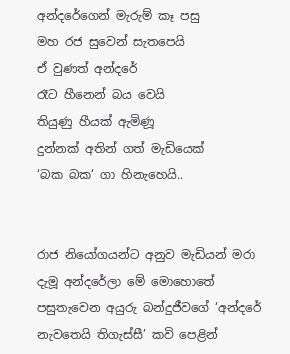අන්දරේගෙන් මැරුම් කෑ පසු
මහ රජ සුවෙන් සැතපෙයි
ඒ වුණත් අන්දරේ
රෑට හීනෙන් බය වෙයි
තියුණු හීයක් ඇමිණූ
දුන්නක් අතින් ගත් මැඩියෙක්
‘බක බක‘ ගා හිනැහෙයි..


රාජ නියෝගයන්ට අනුව මැඩියන් මරා දැමූ අන්දරේලා මේ මොහොතේ පසුතැවෙන අයුරු බන්දුජීවගේ ‘අන්දරේ නැවතෙයි තිගැස්සී’ කවි පෙළින්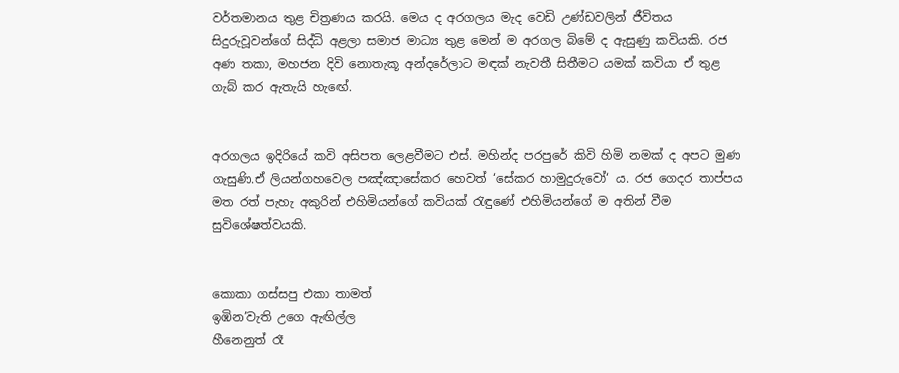වර්තමානය තුළ චිත්‍රණය කරයි. මෙය ද අරගලය මැද වෙඩි උණ්ඩවලින් ජීවිතය සිදුරුවූවන්ගේ සිද්ධි අළලා සමාජ මාධ්‍ය තුළ මෙන් ම අරගල බිමේ ද ඇසුණු කවියකි. රජ අණ තකා, මහජන දිවි නොතැකූ අන්දරේලාට මඳක් නැවතී සිතීමට යමක් කවියා ඒ තුළ ගැබ් කර ඇතැයි හැඟේ.


අරගලය ඉදිරියේ කවි අසිපත ලෙළවීමට එස්. මහින්ද පරපුරේ කිවි හිමි නමක් ද අපට මුණ ගැසුණි.ඒ ලියන්ගහවෙල පඤ්ඤාසේකර හෙවත් ‘සේකර හාමුදුරුවෝ‘ ය. රජ ගෙදර තාප්පය මත රත් පැහැ අකුරින් එහිමියන්ගේ කවියක් රැඳුණේ එහිමියන්ගේ ම අතින් වීම සුවිශේෂත්වයකි.


කොකා ගස්සපු එකා තාමත්
ඉඹින’වැති උගෙ ඇඟිල්ල
හීනෙනුත් රෑ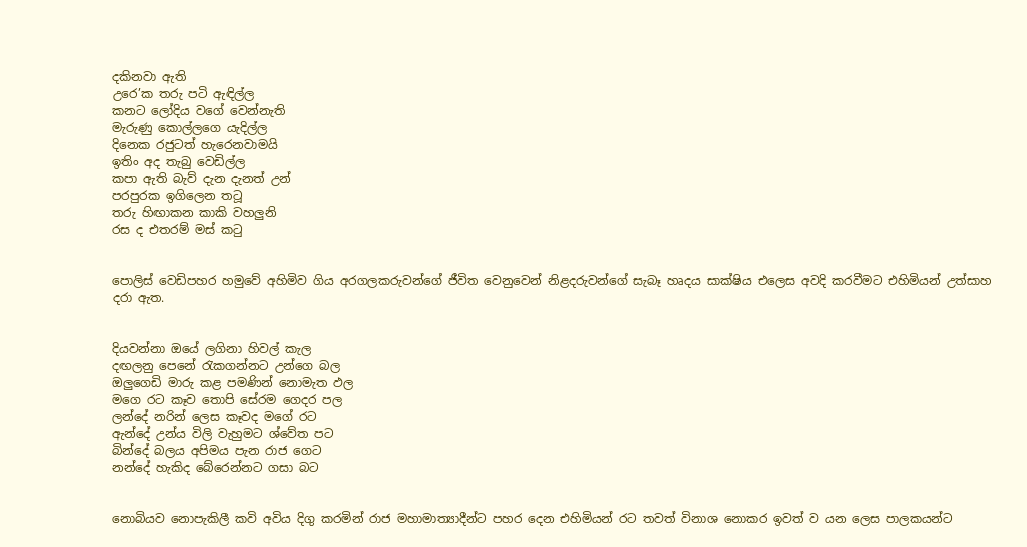දකිනවා ඇති
උරෙ’ක තරු පටි ඇඳිල්ල
කනට ලෝදිය වගේ වෙන්නැති
මැරුණු කොල්ලගෙ යැදිල්ල
දිනෙක රජුටත් හැරෙනවාමයි
ඉතිං අද තැබු වෙඩිල්ල
කපා ඇති බැව් දැන දැනත් උන්
පරපුරක ඉගිලෙන තටූ
තරු හිඟාකන කාකි වහලුනි
රස ද එතරම් මස් කටු


පොලිස් වෙඩිපහර හමුවේ අහිමිව ගිය අරගලකරුවන්ගේ ජීවිත වෙනුවෙන් නිළදරුවන්ගේ සැබෑ හෘදය සාක්ෂිය එලෙස අවදි කරවීමට එහිමියන් උත්සාහ දරා ඇත.


දියවන්නා ඔයේ ලගිනා හිවල් කැල
දඟලනු පෙනේ රැකගන්නට උන්ගෙ බල
ඔලුගෙඩි මාරු කළ පමණින් නොමැත ඵල
මගෙ රට කෑව තොපි සේරම ගෙදර පල
ලන්දේ නරින් ලෙස කෑවද මගේ රට
ඇන්දේ උන්ය විලි වැහුමට ශ්වේත පට
බින්දේ බලය අපිමය පැන රාජ ගෙට
නන්දේ හැකිද බේරෙන්නට ගසා බට


නොබියව නොපැකිලී කවි අවිය දිගු කරමින් රාජ මහාමාත්‍යාදීන්ට පහර දෙන එහිමියන් රට තවත් විනාශ නොකර ඉවත් ව යන ලෙස පාලකයන්ට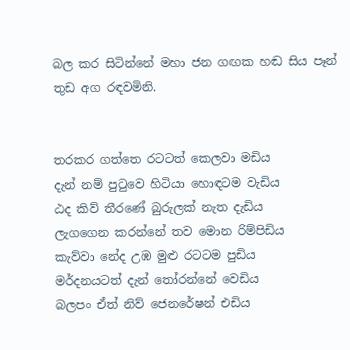බල කර සිටින්නේ මහා ජන ගඟක හඬ සිය පෑන් තුඩ අග රඳවමිනි.


තරකර ගත්තෙ රටටත් කෙලවා මඩිය
දැන් නම් පුටුවෙ හිටියා හොඳටම වැඩිය
ඨද කිව් තීරණේ බුරුලක් නැත දැඩිය
ලැගගෙන කරන්නේ තව මොන රිම්පිඩිය
කැව්වා නේද උඹ මුළු රටටම පුඩිය
මර්දනයටත් දැන් තෝරන්නේ වෙඩිය
බලපං ඒත් නිව් ජෙනරේෂන් එඩිය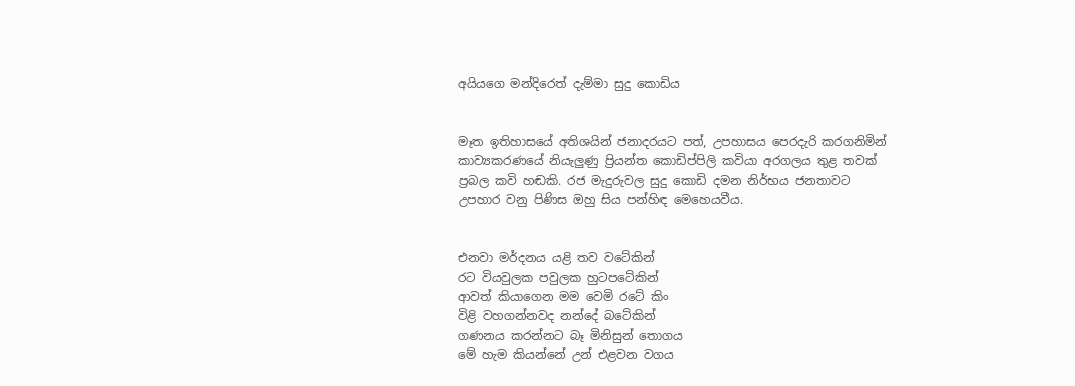අයියගෙ මන්දිරෙත් දැම්මා සුදු කොඩිය


මෑත ඉතිහාසයේ අතිශයින් ජනාදරයට පත්, උපහාසය පෙරදැරි කරගනිමින් කාව්‍යකරණයේ නියැලුණු ප්‍රියන්ත කොඩිප්පිලි කවියා අරගලය තුළ තවක් ප්‍රබල කවි හඬකි. රජ මැදුරුවල සුදු කොඩි දමන නිර්භය ජනතාවට උපහාර වනු පිණිස ඔහු සිය පන්හිඳ මෙහෙයවීය.


එනවා මර්දනය යළි තව වටේකින්
රට වියවුලක පවුලක හුටපටේකින්
ආවත් කියාගෙන මම වෙමි රටේ කිං
විළි වහගන්නවද නන්දේ බටේකින්
ගණනය කරන්නට බෑ මිනිසුන් තොගය
මේ හැම කියන්නේ උන් එළවන වගය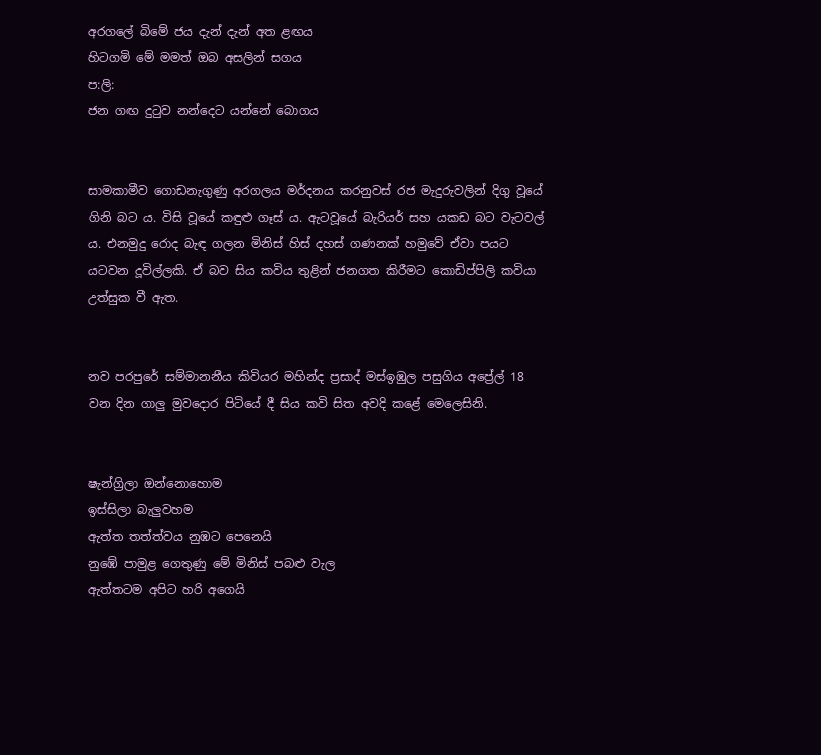අරගලේ බිමේ ජය දැන් දැන් අත ළඟය
හිටගමි මේ මමත් ඔබ අසලින් සගය
ප:ලි:
ජන ගඟ දුටුව නන්දෙට යන්නේ බොගය


සාමකාමීව ගොඩනැගුණු අරගලය මර්දනය කරනුවස් රජ මැදුරුවලින් දිගු වූයේ ගිනි බට ය. විසි වූයේ කඳුළු ගෑස් ය. ඇටවූයේ බැරියර් සහ යකඩ බට වැටවල් ය. එනමුදු රොද බැඳ ගලන මිනිස් හිස් දහස් ගණනක් හමුවේ ඒවා පයට යටවන දූවිල්ලකි. ඒ බව සිය කවිය තුළින් ජනගත කිරීමට කොඩිප්පිලි කවියා උත්සුක වී ඇත.


නව පරපුරේ සම්මානනීය කිවියර මහින්ද ප්‍රසාද් මස්ඉඹුල පසුගිය අප්‍රේල් 18 වන දින ගාලු මුවදොර පිටියේ දී සිය කවි සිත අවදි කළේ මෙලෙසිනි.


ෂැන්ග්‍රිලා ඔන්නොහොම
ඉස්සිලා බැලුවහම
ඇත්ත තත්ත්වය නුඹට පෙනෙයි
නුඹේ පාමුළ ගෙතුණු මේ මිනිස් පබළු වැල
ඇත්තටම අපිට හරි අගෙයි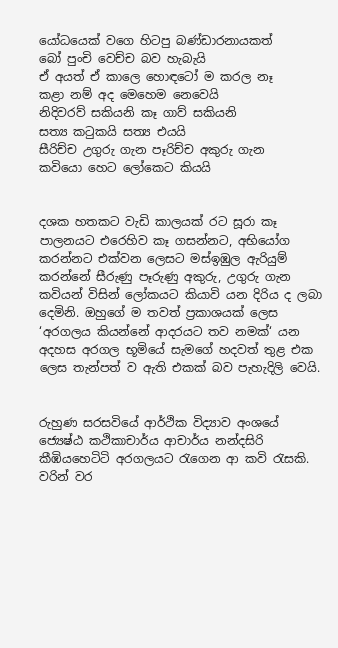යෝධයෙක් වගෙ හිටපු බණ්ඩාරනායකත්
බෝ පුංචි වෙච්ච බව හැබැයි
ඒ අයත් ඒ කාලෙ හොඳටෝ ම කරල නෑ
කළා නම් අද මෙහෙම නෙවෙයි
නිදිවරව් සකියනි කෑ ගාව් සකියනි
සත්‍ය කටුකයි සත්‍ය එයයි
සීරිච්ච උගුරු ගැන පෑරිච්ච අකුරු ගැන
කවියො හෙට ලෝකෙට කියයි


දශක හතකට වැඩි කාලයක් රට සූරා කෑ පාලනයට එරෙහිව කෑ ගසන්නට, අභියෝග කරන්නට එක්වන ලෙසට මස්ඉඹුල ඇරියුම් කරන්නේ සීරුණු පෑරුණු අකුරු, උගුරු ගැන කවියන් විසින් ලෝකයට කියාවි යන දිරිය ද ලබා දෙමිනි. ඔහුගේ ම තවත් ප්‍රකාශයක් ලෙස ‘අරගලය කියන්නේ ආදරයට තව නමක්‘ යන අදහස අරගල භූමියේ සැමගේ හදවත් තුළ එක ලෙස තැන්පත් ව ඇති එකක් බව පැහැදිලි වෙයි.


රුහුණ සරසවියේ ආර්ථික විද්‍යාව අංශයේ ජ්‍යෙෂ්ඨ කථිකාචාර්ය ආචාර්ය නන්දසිරි කීඹියහෙටිටි අරගලයට රැගෙන ආ කවි රැසකි. වරින් වර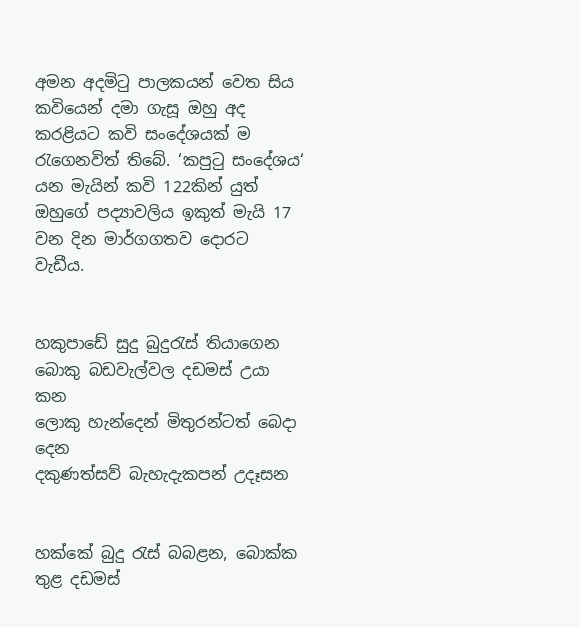අමන අදමිටු පාලකයන් වෙත සිය කවියෙන් දමා ගැසූ ඔහු අද කරළියට කවි සංදේශයක් ම රැගෙනවිත් තිබේ. ‘කපුටු සංදේශය‘ යන මැයින් කවි 122කින් යුත් ඔහුගේ පද්‍යාවලිය ඉකුත් මැයි 17 වන දින මාර්ගගතව දොරට වැඩීය.


හකුපාඩේ සුදු බුදුරැස් තියාගෙන
බොකු බඩවැල්වල දඩමස් උයා කන
ලොකු හැන්දෙන් මිතුරන්ටත් බෙදා දෙන
දකුණත්සව් බැහැදැකපන් උදෑසන


හක්කේ බුදු රැස් බබළන, බොක්ක තුළ දඩමස්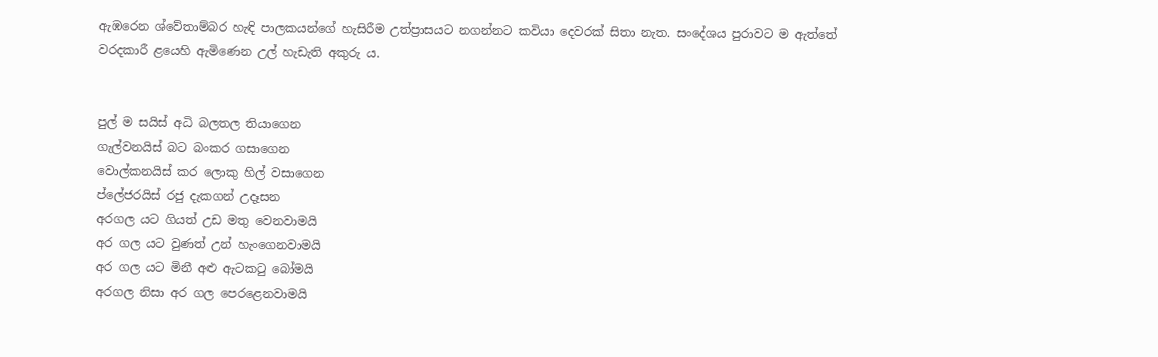ඇඹරෙන ශ්වේතාම්බර හැඳි පාලකයන්ගේ හැසිරීම උත්ප්‍රාසයට නගන්නට කවියා දෙවරක් සිතා නැත. සංදේශය පුරාවට ම ඇත්තේ වරදකාරී ළයෙහි ඇමිණෙන උල් හැඩැති අකුරු ය.


පුල් ම සයිස් අධි බලතල තියාගෙන
ගැල්වනයිස් බට බංකර ගසාගෙන
වොල්කනයිස් කර ලොකු හිල් වසාගෙන
ප්ලේජරයිස් රජු දැකගන් උදෑසන
අරගල යට ගියත් උඩ මතු වෙනවාමයි
අර ගල යට වුණත් උන් හැංගෙනවාමයි
අර ගල යට මිනී අළු ඇටකටු බෝමයි
අරගල නිසා අර ගල පෙරළෙනවාමයි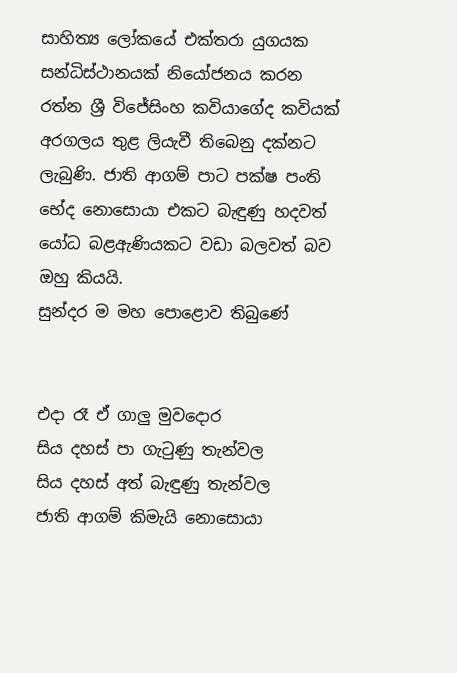සාහිත්‍ය ලෝකයේ එක්තරා යුගයක සන්ධිස්ථානයක් නියෝජනය කරන රත්න ශ්‍රී විජේසිංහ කවියාගේද කවියක් අරගලය තුළ ලියැවී තිබෙනු දක්නට ලැබුණි. ජාති ආගම් පාට පක්ෂ පංති භේද නොසොයා එකට බැඳුණු හදවත් යෝධ බළඇණියකට වඩා බලවත් බව ඔහු කියයි.
සුන්දර ම මහ පොළොව තිබුණේ


එදා රෑ ඒ ගාලු මුවදොර
සිය දහස් පා ගැටුණු තැන්වල
සිය දහස් අත් බැඳුණු තැන්වල
ජාති ආගම් කිමැයි නොසොයා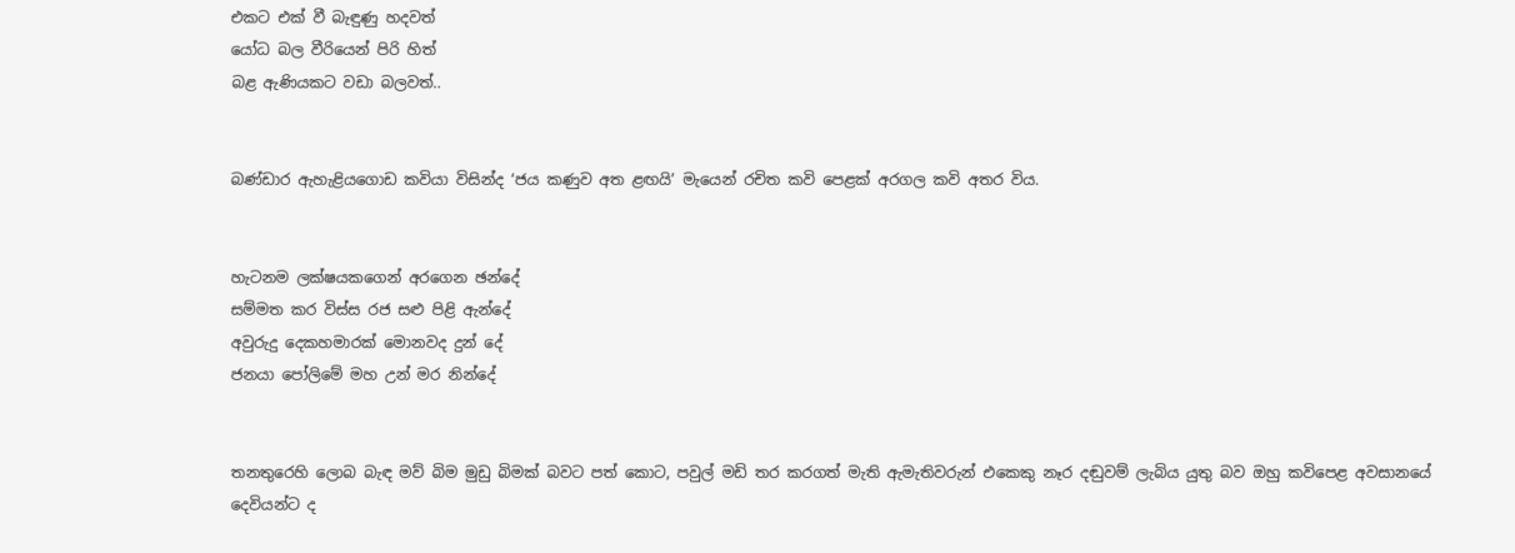එකට එක් වී බැඳුණු හදවත්
යෝධ බල වීරියෙන් පිරි හිත්
බළ ඇණියකට වඩා බලවත්..


බණ්ඩාර ඇහැළියගොඩ කවියා විසින්ද ‘ජය කණුව අත ළඟයි’ මැයෙන් රචිත කවි පෙළක් අරගල කවි අතර විය.


හැටනම ලක්ෂයකගෙන් අරගෙන ඡන්දේ
සම්මත කර විස්ස රජ සළු පිළි ඇන්දේ
අවුරුදු දෙකහමාරක් මොනවද දුන් දේ
ජනයා පෝලිමේ මහ උන් මර නින්දේ


තනතුරෙහි ලොබ බැඳ මව් බිම මුඩු බිමක් බවට පත් කොට, පවුල් මඩි තර කරගත් මැති ඇමැතිවරුන් එකෙකු නෑර දඬුවම් ලැබිය යුතු බව ඔහු කවිපෙළ අවසානයේ දෙවියන්ට ද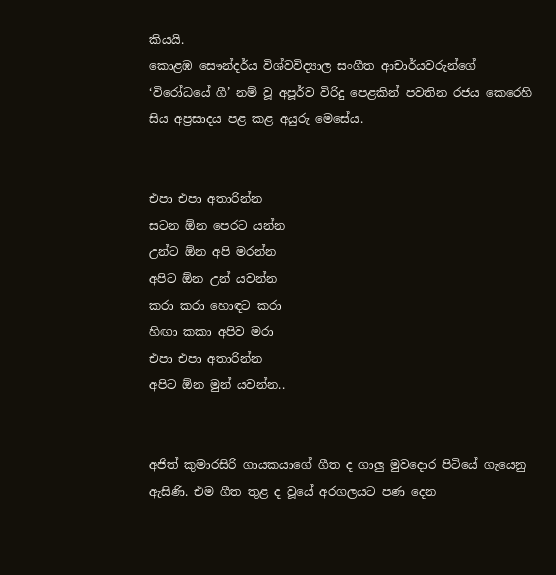කියයි.
කොළඹ සෞන්දර්ය විශ්වවිද්‍යාල සංගීත ආචාර්යවරුන්ගේ ‘විරෝධයේ ගී’ නම් වූ අපූර්ව විරිදු පෙළකින් පවතින රජය කෙරෙහි සිය අප්‍රසාදය පළ කළ අයුරු මෙසේය.


එපා එපා අතාරින්න
සටන ඕන පෙරට යන්න
උන්ට ඕන අපි මරන්න
අපිට ඕන උන් යවන්න
කරා කරා හොඳට කරා
හිඟා කකා අපිව මරා
එපා එපා අතාරින්න
අපිට ඕන මුන් යවන්න..


අජිත් කුමාරසිරි ගායකයාගේ ගීත ද ගාලු මුවදොර පිටියේ ගැයෙනු ඇසිණි. එම ගීත තුළ ද වූයේ අරගලයට පණ දෙන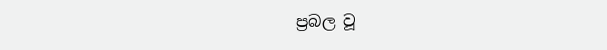ප්‍රබල වූ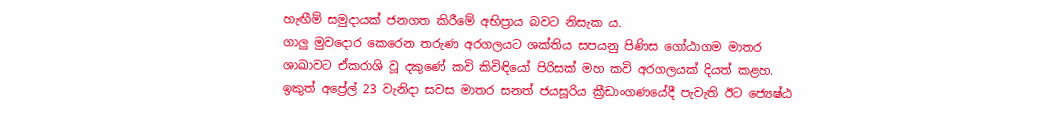හැඟීම් සමුදායක් ජනගත කිරීමේ අභිප්‍රාය බවට නිසැක ය.
ගාලු මුවදොර කෙරෙන තරුණ අරගලයට ශක්තිය සපයනු පිණිස ගෝඨාගම මාතර ශාඛාවට ඒකරාශි වූ දකුණේ කවි කිවිඳියෝ පිරිසක් මහ කවි අරගලයක් දියත් කළහ. ඉකුත් අප්‍රේල් 23 වැනිදා සවස මාතර සනත් ජයසූරිය ක්‍රීඩාංගණයේදී පැවැති ඊට ජ්‍යෙෂ්ඨ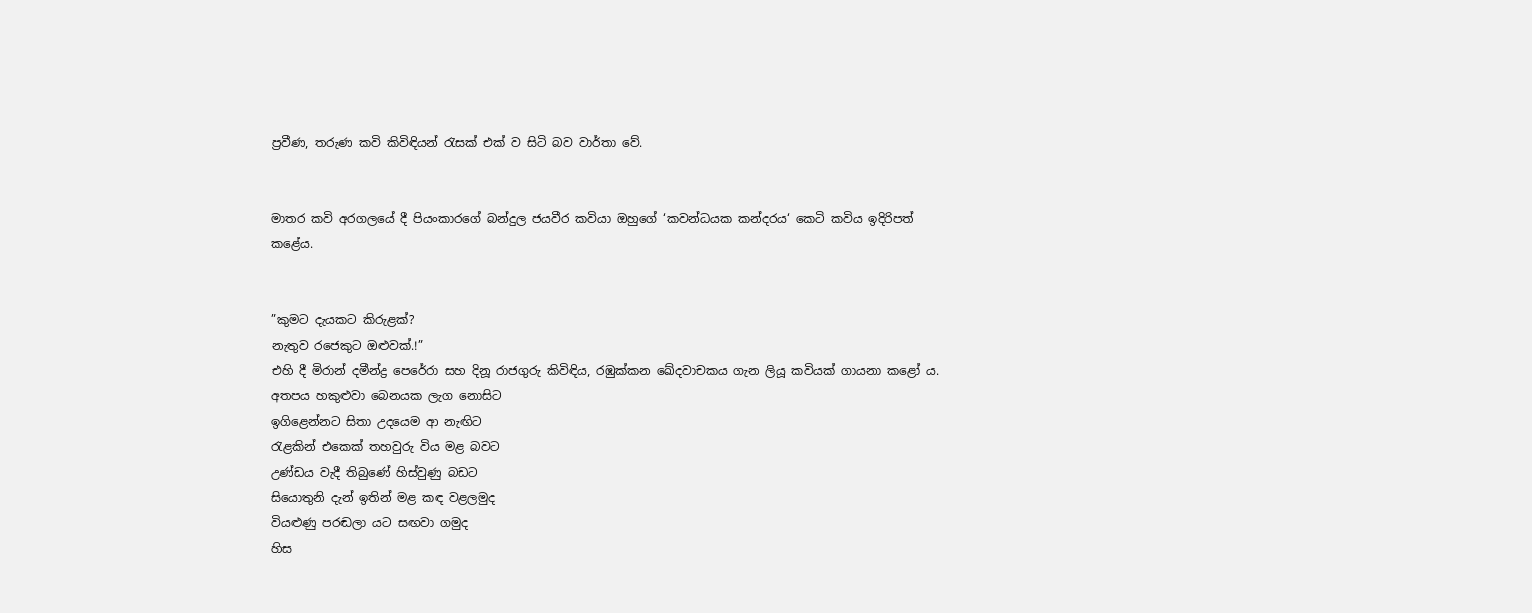ප්‍රවීණ, තරුණ කවි කිවිඳියන් රැසක් එක් ව සිටි බව වාර්තා වේ.


මාතර කවි අරගලයේ දී පියංකාරගේ බන්දුල ජයවීර කවියා ඔහුගේ ‘කවන්ධයක කන්දරය‘ කෙටි කවිය ඉදිරිපත් කළේය.


”කුමට දැයකට කිරුළක්?
නැතුව රජෙකුට ඔළුවක්.!”
එහි දී මිරාන් දමීන්ද්‍ර පෙරේරා සහ දිනූ රාජගුරු කිවිඳිය, රඹුක්කන ඛේදවාචකය ගැන ලියූ කවියක් ගායනා කළෝ ය.
අතපය හකුළුවා බෙනයක ලැග නොසිට
ඉගිළෙන්නට සිතා උදයෙම ආ නැඟිට
රැළකින් එකෙක් තහවුරු විය මළ බවට
උණ්ඩය වැදී තිබුණේ හිස්වුණු බඩට
සියොතුනි දැන් ඉතින් මළ කඳ වළලමුද
වියළුණු පරඬලා යට සඟවා ගමුද
හිස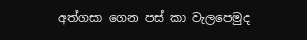අත්ගසා ගෙන පස් කා වැලපෙමුද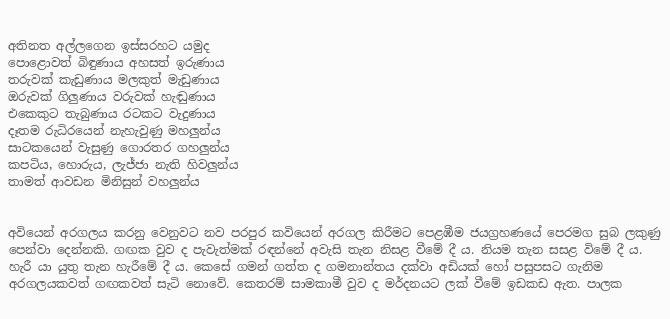අතිනත අල්ලගෙන ඉස්සරහට යමුද
පොළොවත් බිඳුණාය අහසත් ඉරුණාය
තරුවක් කැඩුණාය මලකුත් මැඩුණාය
ඔරුවක් ගිලුණාය වරුවක් හැඬුණාය
එකෙකුට තැබුණාය රටකට වැදුණාය
දෑතම රුධිරයෙන් නැහැවුණු මහලුන්ය
සාටකයෙන් වැසුණු ගොරතර ගහලුන්ය
කපටිය, හොරුය, ලැජ්ජා නැති හිවලුන්ය
තාමත් ආවඩන මිනිසුන් වහලුන්ය


අවියෙන් අරගලය කරනු වෙනුවට නව පරපුර කවියෙන් අරගල කිරීමට පෙළඹීම ජයග්‍රහණයේ පෙරමග සුබ ලකුණු පෙන්වා දෙන්නකි. ගඟක වුව ද පැවැත්මක් රඳන්නේ අවැසි තැන නිසළ වීමේ දී ය. නියම තැන සසළ විමේ දී ය. හැරී යා යුතු තැන හැරීමේ දී ය. කෙසේ ගමන් ගත්ත ද ගමනාන්තය දක්වා අඩියක් හෝ පසුපසට ගැනිම අරගලයකවත් ගඟකවත් සැටි නොවේ. කෙතරම් සාමකාමී වුව ද මර්දනයට ලක් වීමේ ඉඩකඩ ඇත. පාලක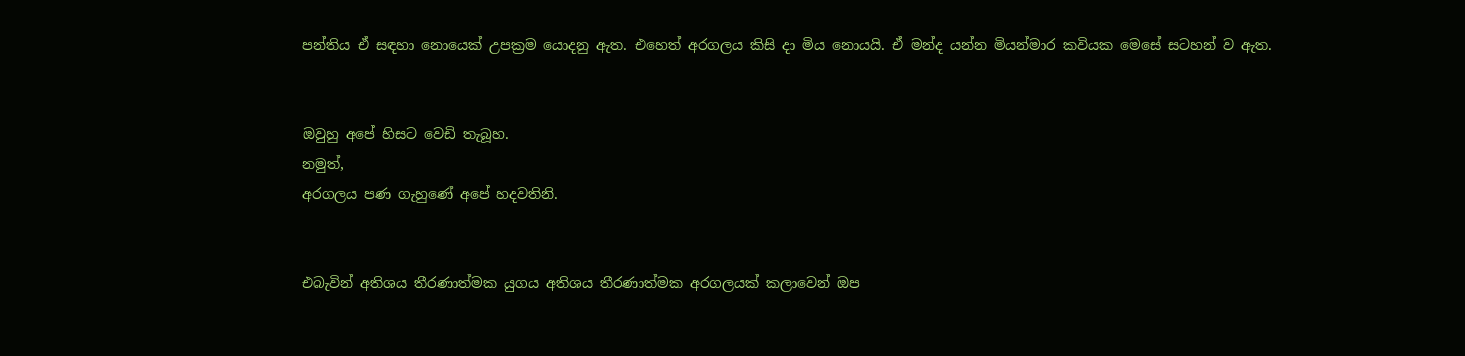පන්තිය ඒ සඳහා නොයෙක් උපක්‍රම යොදනු ඇත. එහෙත් අරගලය කිසි දා මිය නොයයි. ඒ මන්ද යන්න මියන්මාර කවියක මෙසේ සටහන් ව ඇත.


ඔවුහු අපේ හිසට වෙඩි තැබූහ.
නමුත්,
අරගලය පණ ගැහුණේ අපේ හදවතිනි.


එබැවින් අතිශය තීරණාත්මක යුගය අතිශය තීරණාත්මක අරගලයක් කලාවෙන් ඔප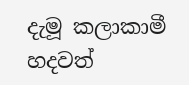දැමූ කලාකාමී හදවත්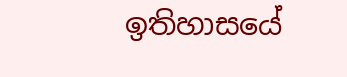ඉතිහාසයේ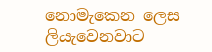නොමැකෙන ලෙස ලියැවෙනවාට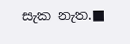සැක නැත.■